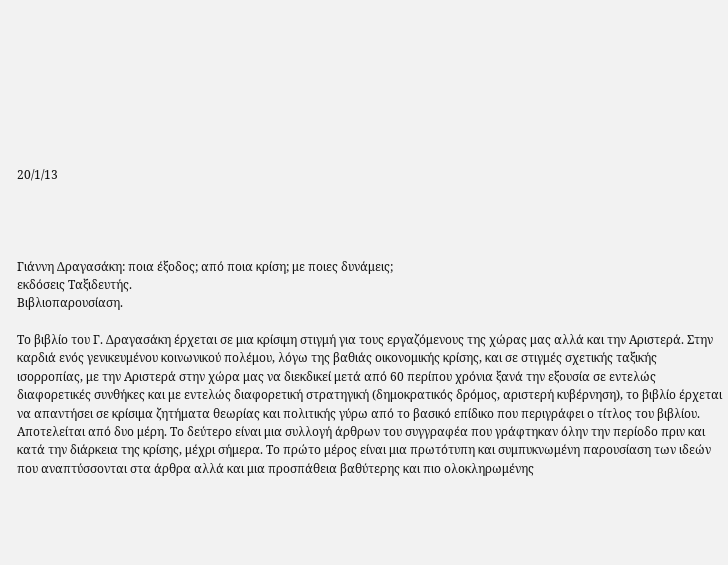20/1/13




Γιάννη Δραγασάκη: ποια έξοδος; από ποια κρίση; με ποιες δυνάμεις;
εκδόσεις Ταξιδευτής.
Βιβλιοπαρουσίαση.

Το βιβλίο του Γ. Δραγασάκη έρχεται σε μια κρίσιμη στιγμή για τους εργαζόμενους της χώρας μας αλλά και την Αριστερά. Στην καρδιά ενός γενικευμένου κοινωνικού πολέμου, λόγω της βαθιάς οικονομικής κρίσης, και σε στιγμές σχετικής ταξικής ισορροπίας, με την Αριστερά στην χώρα μας να διεκδικεί μετά από 60 περίπου χρόνια ξανά την εξουσία σε εντελώς διαφορετικές συνθήκες και με εντελώς διαφορετική στρατηγική (δημοκρατικός δρόμος, αριστερή κυβέρνηση), το βιβλίο έρχεται να απαντήσει σε κρίσιμα ζητήματα θεωρίας και πολιτικής γύρω από το βασικό επίδικο που περιγράφει ο τίτλος του βιβλίου.
Αποτελείται από δυο μέρη. Το δεύτερο είναι μια συλλογή άρθρων του συγγραφέα που γράφτηκαν όλην την περίοδο πριν και κατά την διάρκεια της κρίσης, μέχρι σήμερα. Το πρώτο μέρος είναι μια πρωτότυπη και συμπυκνωμένη παρουσίαση των ιδεών που αναπτύσσονται στα άρθρα αλλά και μια προσπάθεια βαθύτερης και πιο ολοκληρωμένης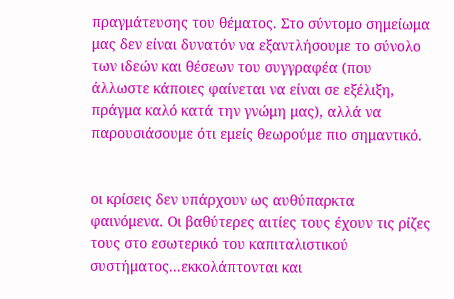πραγμάτευσης του θέματος. Στο σύντομο σημείωμα μας δεν είναι δυνατόν να εξαντλήσουμε το σύνολο των ιδεών και θέσεων του συγγραφέα (που άλλωστε κάποιες φαίνεται να είναι σε εξέλιξη, πράγμα καλό κατά την γνώμη μας), αλλά να παρουσιάσουμε ότι εμείς θεωρούμε πιο σημαντικό.


οι κρίσεις δεν υπάρχουν ως αυθύπαρκτα φαινόμενα. Οι βαθύτερες αιτίες τους έχουν τις ρίζες τους στο εσωτερικό του καπιταλιστικού συστήματος...εκκολάπτονται και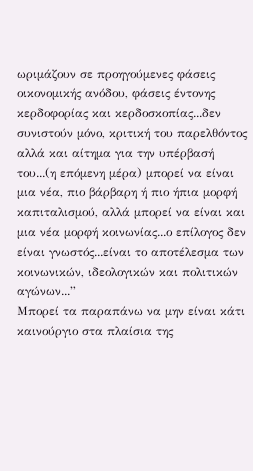ωριμάζουν σε προηγούμενες φάσεις οικονομικής ανόδου, φάσεις έντονης κερδοφορίας και κερδοσκοπίας...δεν συνιστούν μόνο, κριτική του παρελθόντος αλλά και αίτημα για την υπέρβασή του...(η επόμενη μέρα) μπορεί να είναι μια νέα, πιο βάρβαρη ή πιο ήπια μορφή καπιταλισμού, αλλά μπορεί να είναι και μια νέα μορφή κοινωνίας...ο επίλογος δεν είναι γνωστός...είναι το αποτέλεσμα των κοινωνικών, ιδεολογικών και πολιτικών αγώνων...”
Μπορεί τα παραπάνω να μην είναι κάτι καινούργιο στα πλαίσια της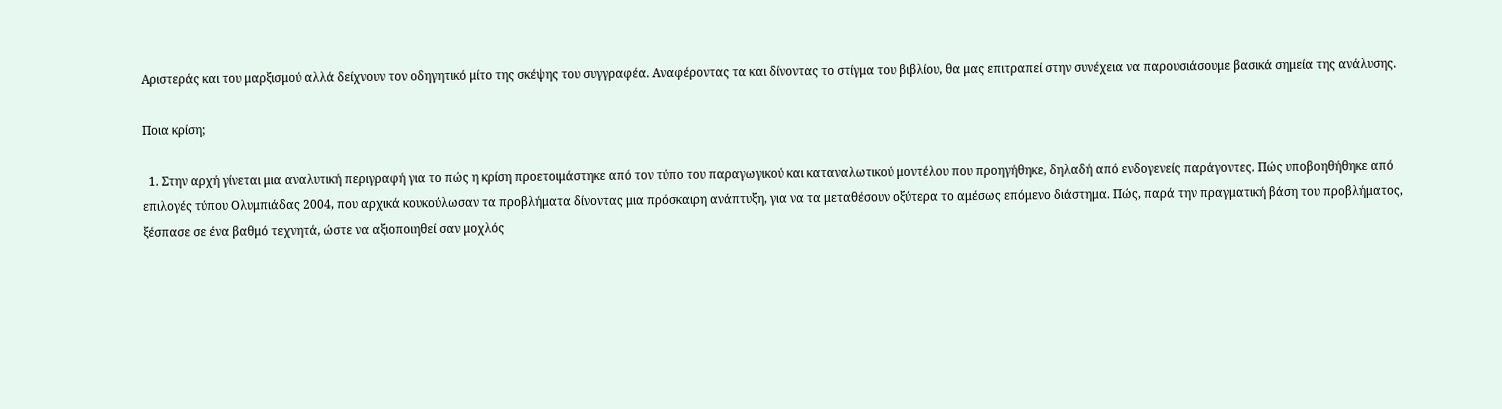Αριστεράς και του μαρξισμού αλλά δείχνουν τον οδηγητικό μίτο της σκέψης του συγγραφέα. Αναφέροντας τα και δίνοντας το στίγμα του βιβλίου, θα μας επιτραπεί στην συνέχεια να παρουσιάσουμε βασικά σημεία της ανάλυσης.

Ποια κρίση;

  1. Στην αρχή γίνεται μια αναλυτική περιγραφή για το πώς η κρίση προετοιμάστηκε από τον τύπο του παραγωγικού και καταναλωτικού μοντέλου που προηγήθηκε, δηλαδή από ενδογενείς παράγοντες. Πώς υποβοηθήθηκε από επιλογές τύπου Ολυμπιάδας 2004, που αρχικά κουκούλωσαν τα προβλήματα δίνοντας μια πρόσκαιρη ανάπτυξη, για να τα μεταθέσουν οξύτερα το αμέσως επόμενο διάστημα. Πώς, παρά την πραγματική βάση του προβλήματος, ξέσπασε σε ένα βαθμό τεχνητά, ώστε να αξιοποιηθεί σαν μοχλός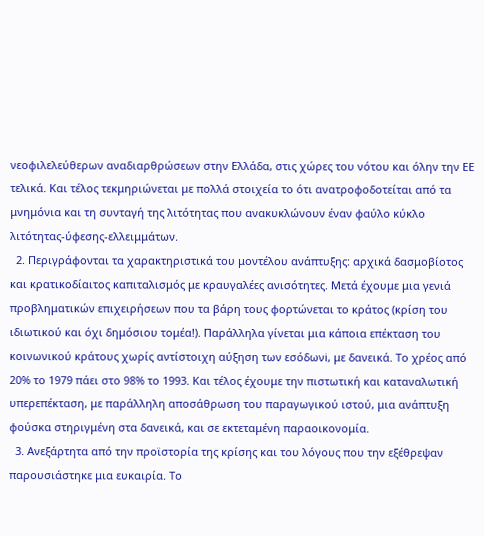νεοφιλελεύθερων αναδιαρθρώσεων στην Ελλάδα, στις χώρες του νότου και όλην την ΕΕ τελικά. Και τέλος τεκμηριώνεται με πολλά στοιχεία το ότι ανατροφοδοτείται από τα μνημόνια και τη συνταγή της λιτότητας που ανακυκλώνουν έναν φαύλο κύκλο λιτότητας-ύφεσης-ελλειμμάτων.
  2. Περιγράφονται τα χαρακτηριστικά του μοντέλου ανάπτυξης: αρχικά δασμοβίοτος και κρατικοδίαιτος καπιταλισμός με κραυγαλέες ανισότητες. Μετά έχουμε μια γενιά προβληματικών επιχειρήσεων που τα βάρη τους φορτώνεται το κράτος (κρίση του ιδιωτικού και όχι δημόσιου τομέα!). Παράλληλα γίνεται μια κάποια επέκταση του κοινωνικού κράτους χωρίς αντίστοιχη αύξηση των εσόδωνi, με δανεικά. Το χρέος από 20% το 1979 πάει στο 98% το 1993. Και τέλος έχουμε την πιστωτική και καταναλωτική υπερεπέκταση, με παράλληλη αποσάθρωση του παραγωγικού ιστού, μια ανάπτυξη φούσκα στηριγμένη στα δανεικά, και σε εκτεταμένη παραοικονομία.
  3. Ανεξάρτητα από την προϊστορία της κρίσης και του λόγους που την εξέθρεψαν παρουσιάστηκε μια ευκαιρία. Το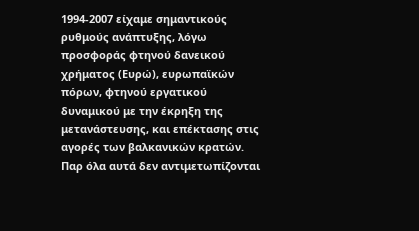1994-2007 είχαμε σημαντικούς ρυθμούς ανάπτυξης, λόγω προσφοράς φτηνού δανεικού χρήματος (Ευρώ), ευρωπαϊκών πόρων, φτηνού εργατικού δυναμικού με την έκρηξη της μετανάστευσης, και επέκτασης στις αγορές των βαλκανικών κρατών. Παρ όλα αυτά δεν αντιμετωπίζονται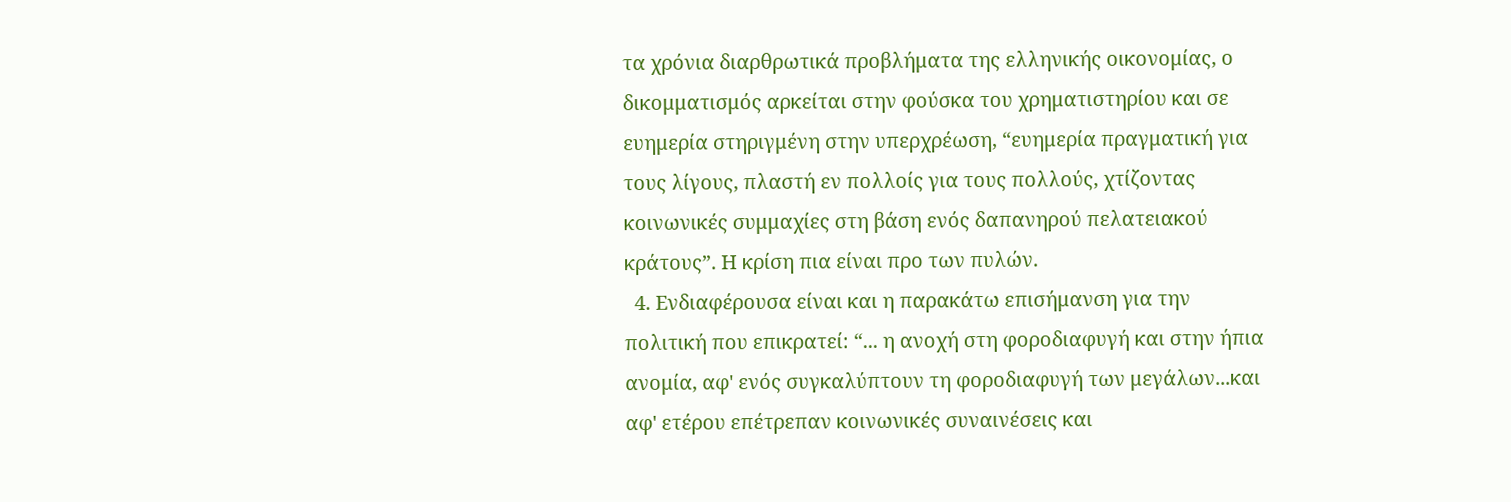τα χρόνια διαρθρωτικά προβλήματα της ελληνικής οικονομίας, ο δικομματισμός αρκείται στην φούσκα του χρηματιστηρίου και σε ευημερία στηριγμένη στην υπερχρέωση, “ευημερία πραγματική για τους λίγους, πλαστή εν πολλοίς για τους πολλούς, χτίζοντας κοινωνικές συμμαχίες στη βάση ενός δαπανηρού πελατειακού κράτους”. Η κρίση πια είναι προ των πυλών.
  4. Ενδιαφέρουσα είναι και η παρακάτω επισήμανση για την πολιτική που επικρατεί: “... η ανοχή στη φοροδιαφυγή και στην ήπια ανομία, αφ' ενός συγκαλύπτουν τη φοροδιαφυγή των μεγάλων...και αφ' ετέρου επέτρεπαν κοινωνικές συναινέσεις και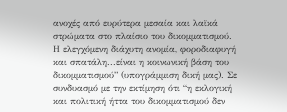ανοχές από ευρύτερα μεσαία και λαϊκά στρώματα στο πλαίσιο του δικομματισμού. Η ελεγχόμενη διάχυτη ανομία, φοροδιαφυγή και σπατάλη...είναι η κοινωνική βάση του δικομματισμού” (υπογράμμιση δική μας). Σε συνδυασμό με την εκτίμηση ότι “η εκλογική και πολιτική ήττα του δικομματισμού δεν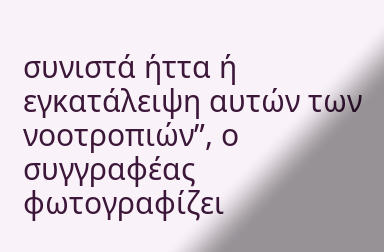συνιστά ήττα ή εγκατάλειψη αυτών των νοοτροπιών”, ο συγγραφέας φωτογραφίζει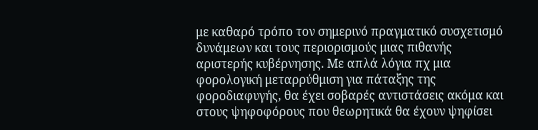με καθαρό τρόπο τον σημερινό πραγματικό συσχετισμό δυνάμεων και τους περιορισμούς μιας πιθανής αριστερής κυβέρνησης. Με απλά λόγια πχ μια φορολογική μεταρρύθμιση για πάταξης της φοροδιαφυγής, θα έχει σοβαρές αντιστάσεις ακόμα και στους ψηφοφόρους που θεωρητικά θα έχουν ψηφίσει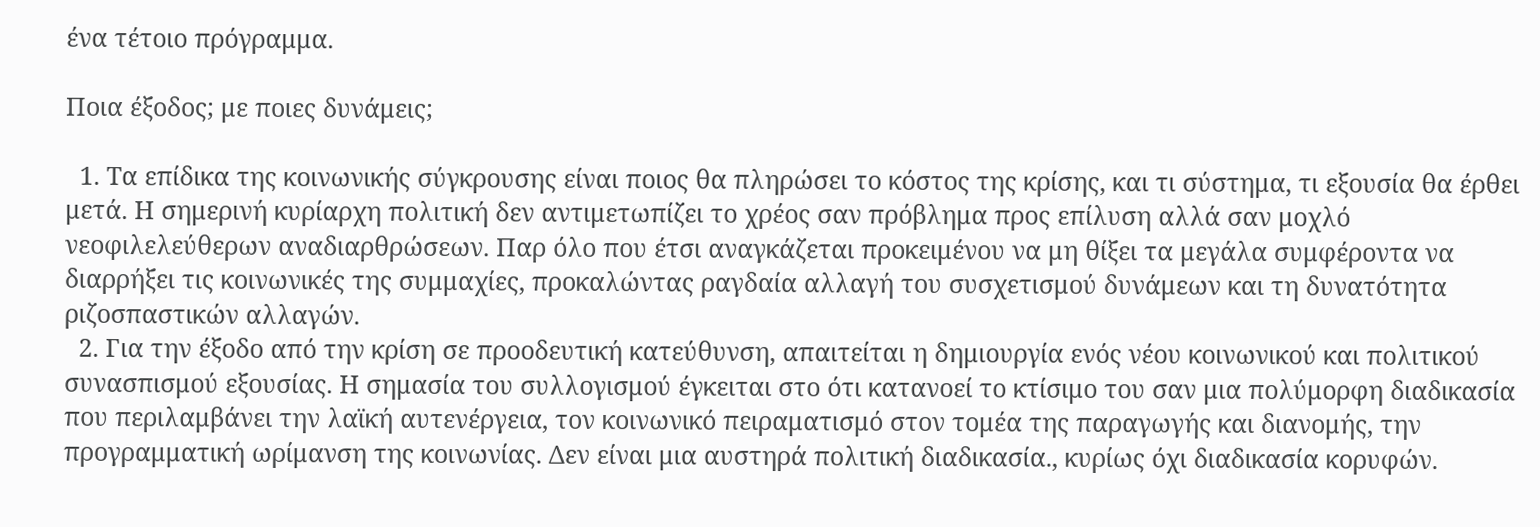ένα τέτοιο πρόγραμμα.

Ποια έξοδος; με ποιες δυνάμεις;

  1. Τα επίδικα της κοινωνικής σύγκρουσης είναι ποιος θα πληρώσει το κόστος της κρίσης, και τι σύστημα, τι εξουσία θα έρθει μετά. Η σημερινή κυρίαρχη πολιτική δεν αντιμετωπίζει το χρέος σαν πρόβλημα προς επίλυση αλλά σαν μοχλό νεοφιλελεύθερων αναδιαρθρώσεων. Παρ όλο που έτσι αναγκάζεται προκειμένου να μη θίξει τα μεγάλα συμφέροντα να διαρρήξει τις κοινωνικές της συμμαχίες, προκαλώντας ραγδαία αλλαγή του συσχετισμού δυνάμεων και τη δυνατότητα ριζοσπαστικών αλλαγών.
  2. Για την έξοδο από την κρίση σε προοδευτική κατεύθυνση, απαιτείται η δημιουργία ενός νέου κοινωνικού και πολιτικού συνασπισμού εξουσίας. Η σημασία του συλλογισμού έγκειται στο ότι κατανοεί το κτίσιμο του σαν μια πολύμορφη διαδικασία που περιλαμβάνει την λαϊκή αυτενέργεια, τον κοινωνικό πειραματισμό στον τομέα της παραγωγής και διανομής, την προγραμματική ωρίμανση της κοινωνίας. Δεν είναι μια αυστηρά πολιτική διαδικασία., κυρίως όχι διαδικασία κορυφών.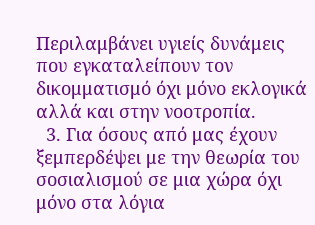Περιλαμβάνει υγιείς δυνάμεις που εγκαταλείπουν τον δικομματισμό όχι μόνο εκλογικά αλλά και στην νοοτροπία.
  3. Για όσους από μας έχουν ξεμπερδέψει με την θεωρία του σοσιαλισμού σε μια χώρα όχι μόνο στα λόγια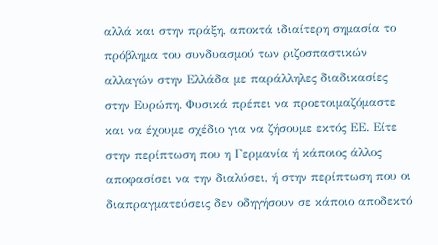αλλά και στην πράξη, αποκτά ιδιαίτερη σημασία το πρόβλημα του συνδυασμού των ριζοσπαστικών αλλαγών στην Ελλάδα με παράλληλες διαδικασίες στην Ευρώπη. Φυσικά πρέπει να προετοιμαζόμαστε και να έχουμε σχέδιο για να ζήσουμε εκτός ΕΕ. Είτε στην περίπτωση που η Γερμανία ή κάποιος άλλος αποφασίσει να την διαλύσει, ή στην περίπτωση που οι διαπραγματεύσεις δεν οδηγήσουν σε κάποιο αποδεκτό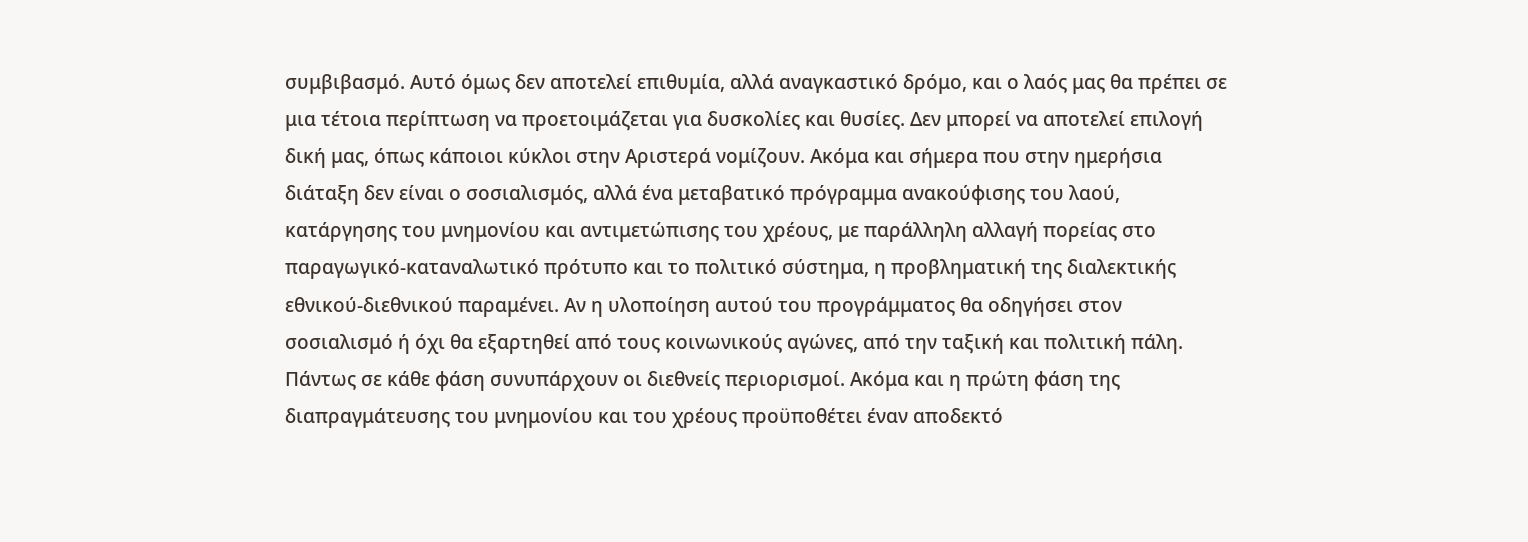συμβιβασμό. Αυτό όμως δεν αποτελεί επιθυμία, αλλά αναγκαστικό δρόμο, και ο λαός μας θα πρέπει σε μια τέτοια περίπτωση να προετοιμάζεται για δυσκολίες και θυσίες. Δεν μπορεί να αποτελεί επιλογή δική μας, όπως κάποιοι κύκλοι στην Αριστερά νομίζουν. Ακόμα και σήμερα που στην ημερήσια διάταξη δεν είναι ο σοσιαλισμός, αλλά ένα μεταβατικό πρόγραμμα ανακούφισης του λαού, κατάργησης του μνημονίου και αντιμετώπισης του χρέους, με παράλληλη αλλαγή πορείας στο παραγωγικό-καταναλωτικό πρότυπο και το πολιτικό σύστημα, η προβληματική της διαλεκτικής εθνικού-διεθνικού παραμένει. Αν η υλοποίηση αυτού του προγράμματος θα οδηγήσει στον σοσιαλισμό ή όχι θα εξαρτηθεί από τους κοινωνικούς αγώνες, από την ταξική και πολιτική πάλη. Πάντως σε κάθε φάση συνυπάρχουν οι διεθνείς περιορισμοί. Ακόμα και η πρώτη φάση της διαπραγμάτευσης του μνημονίου και του χρέους προϋποθέτει έναν αποδεκτό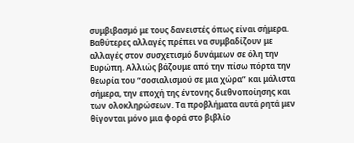συμβιβασμό με τους δανειστές όπως είναι σήμερα. Βαθύτερες αλλαγές πρέπει να συμβαδίζουν με αλλαγές στον συσχετισμό δυνάμεων σε όλη την Ευρώπη. Αλλιώς βάζουμε από την πίσω πόρτα την θεωρία του “σοσιαλισμού σε μια χώρα” και μάλιστα σήμερα, την εποχή της έντονης διεθνοποίησης και των ολοκληρώσεων. Τα προβλήματα αυτά ρητά μεν θίγονται μόνο μια φορά στο βιβλίο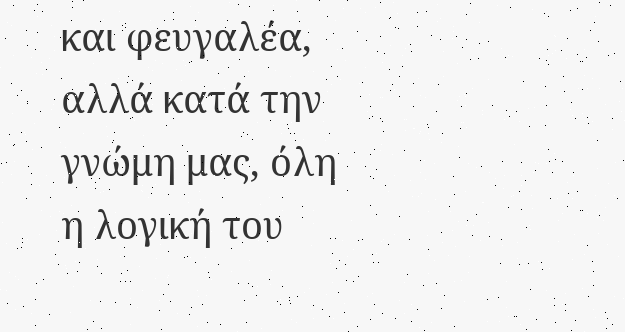και φευγαλέα, αλλά κατά την γνώμη μας, όλη η λογική του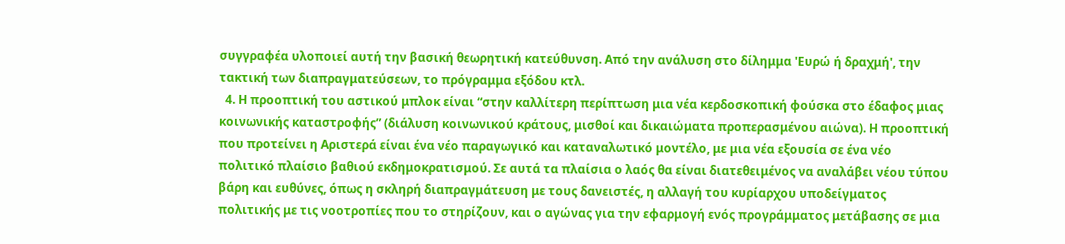συγγραφέα υλοποιεί αυτή την βασική θεωρητική κατεύθυνση. Από την ανάλυση στο δίλημμα 'Ευρώ ή δραχμή', την τακτική των διαπραγματεύσεων, το πρόγραμμα εξόδου κτλ.
  4. Η προοπτική του αστικού μπλοκ είναι “στην καλλίτερη περίπτωση μια νέα κερδοσκοπική φούσκα στο έδαφος μιας κοινωνικής καταστροφής” (διάλυση κοινωνικού κράτους, μισθοί και δικαιώματα προπερασμένου αιώνα). Η προοπτική που προτείνει η Αριστερά είναι ένα νέο παραγωγικό και καταναλωτικό μοντέλο, με μια νέα εξουσία σε ένα νέο πολιτικό πλαίσιο βαθιού εκδημοκρατισμού. Σε αυτά τα πλαίσια ο λαός θα είναι διατεθειμένος να αναλάβει νέου τύπου βάρη και ευθύνες, όπως η σκληρή διαπραγμάτευση με τους δανειστές, η αλλαγή του κυρίαρχου υποδείγματος πολιτικής με τις νοοτροπίες που το στηρίζουν, και ο αγώνας για την εφαρμογή ενός προγράμματος μετάβασης σε μια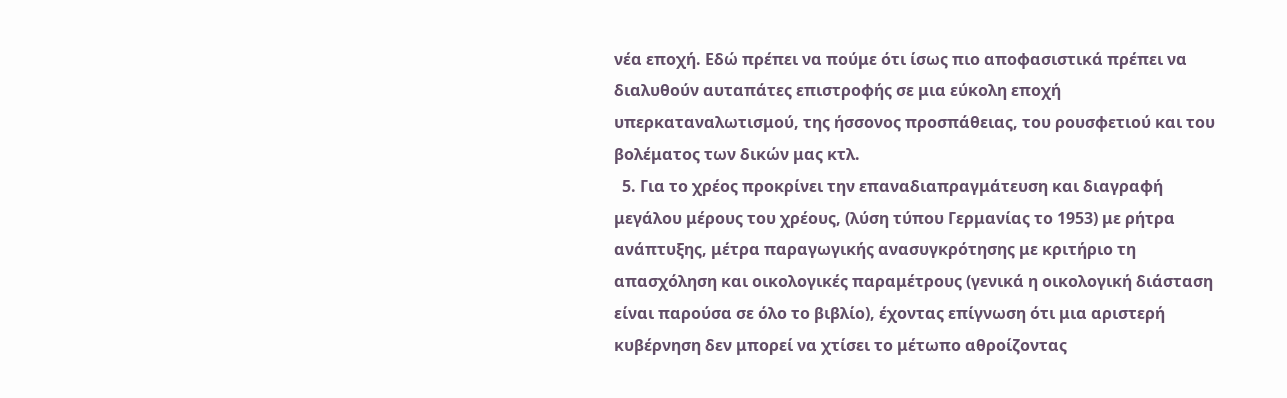νέα εποχή. Εδώ πρέπει να πούμε ότι ίσως πιο αποφασιστικά πρέπει να διαλυθούν αυταπάτες επιστροφής σε μια εύκολη εποχή υπερκαταναλωτισμού, της ήσσονος προσπάθειας, του ρουσφετιού και του βολέματος των δικών μας κτλ.
  5. Για το χρέος προκρίνει την επαναδιαπραγμάτευση και διαγραφή μεγάλου μέρους του χρέους, (λύση τύπου Γερμανίας το 1953) με ρήτρα ανάπτυξης, μέτρα παραγωγικής ανασυγκρότησης με κριτήριο τη απασχόληση και οικολογικές παραμέτρους (γενικά η οικολογική διάσταση είναι παρούσα σε όλο το βιβλίο), έχοντας επίγνωση ότι μια αριστερή κυβέρνηση δεν μπορεί να χτίσει το μέτωπο αθροίζοντας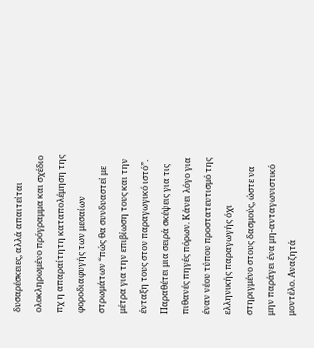δυσαρέσκειες, αλλά απαιτείται ολοκληρωμένο πρόγραμμα και σχέδιο πχ η απαραίτητη καταπολέμηση της φοροδιαφυγής των μεσαίων στρωμάτων “πώς θα συνδυαστεί με μέτρα για την επιβίωση τους και την ένταξη τους στον παραγωγικό ιστό”. Παραθέτει μια σειρά σκέψεις για τις πιθανές πηγές πόρων. Κάνει λόγο για έναν νέου τύπου προστατευτισμό της ελληνικής παραγωγής όχι στηριγμένο στους δασμούς, ώστε να μην παράγει ένα μη-ανταγωνιστικό μοντέλο. Αναζητά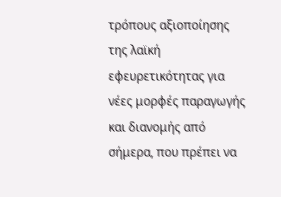τρόπους αξιοποίησης της λαϊκή εφευρετικότητας για νέες μορφές παραγωγής και διανομής από σήμερα, που πρέπει να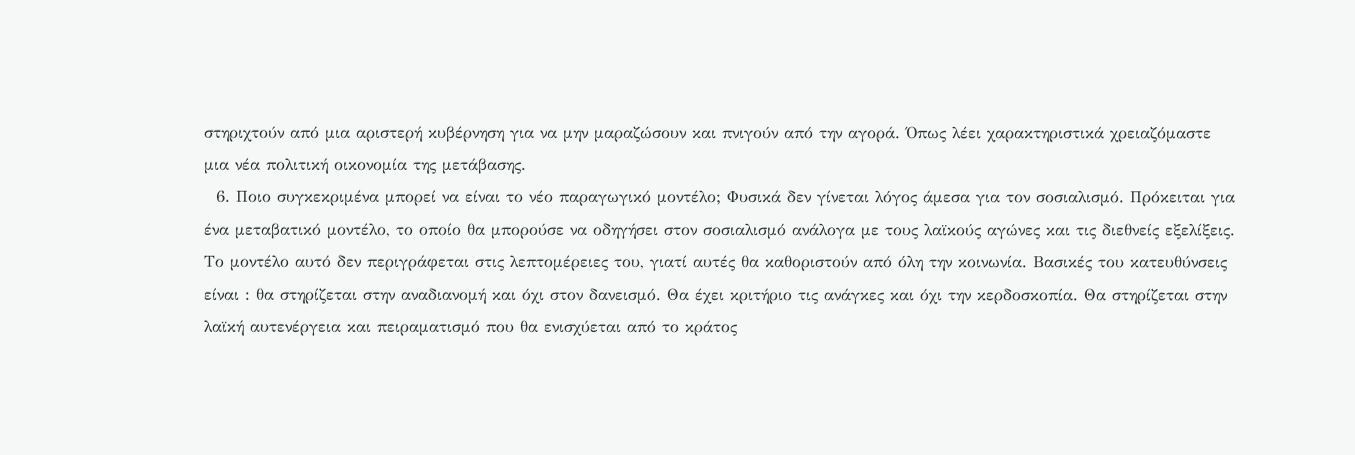στηριχτούν από μια αριστερή κυβέρνηση για να μην μαραζώσουν και πνιγούν από την αγορά. Όπως λέει χαρακτηριστικά χρειαζόμαστε μια νέα πολιτική οικονομία της μετάβασης.
  6. Ποιο συγκεκριμένα μπορεί να είναι το νέο παραγωγικό μοντέλο; Φυσικά δεν γίνεται λόγος άμεσα για τον σοσιαλισμό. Πρόκειται για ένα μεταβατικό μοντέλο, το οποίο θα μπορούσε να οδηγήσει στον σοσιαλισμό ανάλογα με τους λαϊκούς αγώνες και τις διεθνείς εξελίξεις. Το μοντέλο αυτό δεν περιγράφεται στις λεπτομέρειες του, γιατί αυτές θα καθοριστούν από όλη την κοινωνία. Βασικές του κατευθύνσεις είναι : θα στηρίζεται στην αναδιανομή και όχι στον δανεισμό. Θα έχει κριτήριο τις ανάγκες και όχι την κερδοσκοπία. Θα στηρίζεται στην λαϊκή αυτενέργεια και πειραματισμό που θα ενισχύεται από το κράτος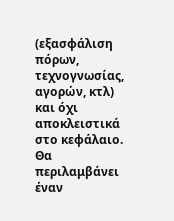(εξασφάλιση πόρων, τεχνογνωσίας, αγορών, κτλ) και όχι αποκλειστικά στο κεφάλαιο. Θα περιλαμβάνει έναν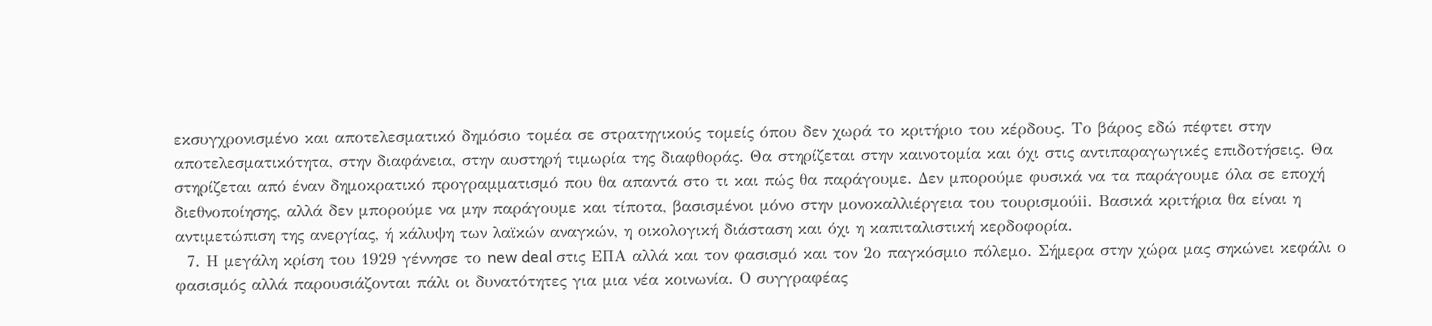εκσυγχρονισμένο και αποτελεσματικό δημόσιο τομέα σε στρατηγικούς τομείς όπου δεν χωρά το κριτήριο του κέρδους. Το βάρος εδώ πέφτει στην αποτελεσματικότητα, στην διαφάνεια, στην αυστηρή τιμωρία της διαφθοράς. Θα στηρίζεται στην καινοτομία και όχι στις αντιπαραγωγικές επιδοτήσεις. Θα στηρίζεται από έναν δημοκρατικό προγραμματισμό που θα απαντά στο τι και πώς θα παράγουμε. Δεν μπορούμε φυσικά να τα παράγουμε όλα σε εποχή διεθνοποίησης, αλλά δεν μπορούμε να μην παράγουμε και τίποτα, βασισμένοι μόνο στην μονοκαλλιέργεια του τουρισμούii. Βασικά κριτήρια θα είναι η αντιμετώπιση της ανεργίας, ή κάλυψη των λαϊκών αναγκών, η οικολογική διάσταση και όχι η καπιταλιστική κερδοφορία.
  7. Η μεγάλη κρίση του 1929 γέννησε το new deal στις ΕΠΑ αλλά και τον φασισμό και τον 2ο παγκόσμιο πόλεμο. Σήμερα στην χώρα μας σηκώνει κεφάλι ο φασισμός αλλά παρουσιάζονται πάλι οι δυνατότητες για μια νέα κοινωνία. Ο συγγραφέας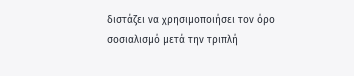διστάζει να χρησιμοποιήσει τον όρο σοσιαλισμό μετά την τριπλή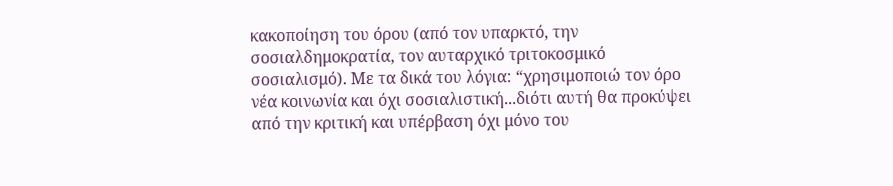κακοποίηση του όρου (από τον υπαρκτό, την σοσιαλδημοκρατία, τον αυταρχικό τριτοκοσμικό σοσιαλισμό). Με τα δικά του λόγια: “χρησιμοποιώ τον όρο νέα κοινωνία και όχι σοσιαλιστική...διότι αυτή θα προκύψει από την κριτική και υπέρβαση όχι μόνο του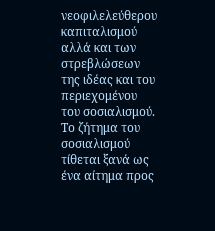νεοφιλελεύθερου καπιταλισμού αλλά και των στρεβλώσεων της ιδέας και του περιεχομένου του σοσιαλισμού. Το ζήτημα του σοσιαλισμού τίθεται ξανά ως ένα αίτημα προς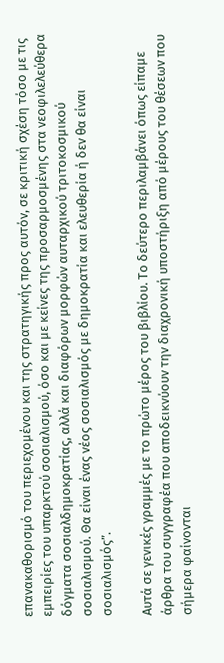επανακαθορισμό του περιεχομένου και της στρατηγικής προς αυτόν, σε κριτική σχέση τόσο με τις εμπειρίες του υπαρκτού σοσιαλισμού, όσο και με κείνες της προσαρμοσμένης στα νεοφιλελεύθερα δόγματα σοσιαλδημοκρατίας, αλλά και διαφόρων μορφών αυταρχικού τριτοκοσμικού σοσιαλισμού. Θα είναι ένας νέος σοσιαλισμός με δημοκρατία και ελευθερία ή δεν θα είναι σοσιαλισμός”.

Αυτά σε γενικές γραμμές με το πρώτο μέρος του βιβλίου. Το δεύτερο περιλαμβάνει όπως είπαμε άρθρα του συγγραφέα που αποδεικνύουν την διαχρονική υποστήριξη από μέρους του θέσεων που σήμερα φαίνονται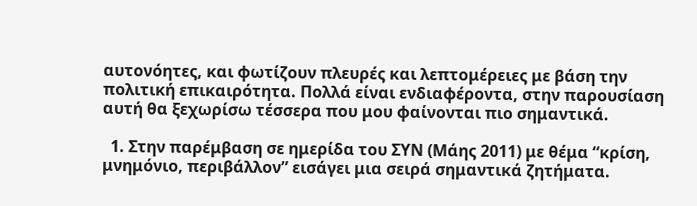αυτονόητες, και φωτίζουν πλευρές και λεπτομέρειες με βάση την πολιτική επικαιρότητα. Πολλά είναι ενδιαφέροντα, στην παρουσίαση αυτή θα ξεχωρίσω τέσσερα που μου φαίνονται πιο σημαντικά.

  1. Στην παρέμβαση σε ημερίδα του ΣΥΝ (Μάης 2011) με θέμα “κρίση, μνημόνιο, περιβάλλον” εισάγει μια σειρά σημαντικά ζητήματα.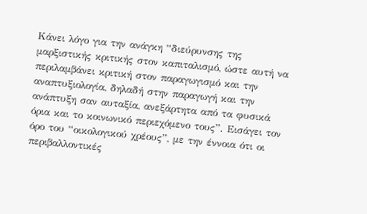Κάνει λόγο για την ανάγκη “διεύρυνσης της μαρξιστικής κριτικής στον καπιταλισμό, ώστε αυτή να περιλαμβάνει κριτική στον παραγωγισμό και την αναπτυξιολογία, δηλαδή στην παραγωγή και την ανάπτυξη σαν αυταξία, ανεξάρτητα από τα φυσικά όρια και το κοινωνικό περιεχόμενο τους”. Εισάγει τον όρο του “οικολογικού χρέους”, με την έννοια ότι οι περιβαλλοντικές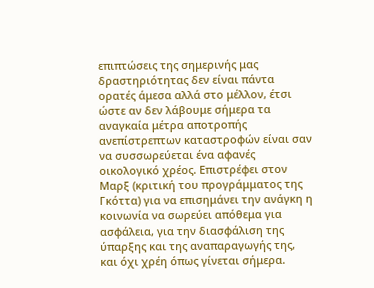επιπτώσεις της σημερινής μας δραστηριότητας δεν είναι πάντα ορατές άμεσα αλλά στο μέλλον, έτσι ώστε αν δεν λάβουμε σήμερα τα αναγκαία μέτρα αποτροπής ανεπίστρεπτων καταστροφών είναι σαν να συσσωρεύεται ένα αφανές οικολογικό χρέος. Επιστρέφει στον Μαρξ (κριτική του προγράμματος της Γκόττα) για να επισημάνει την ανάγκη η κοινωνία να σωρεύει απόθεμα για ασφάλεια, για την διασφάλιση της ύπαρξης και της αναπαραγωγής της, και όχι χρέη όπως γίνεται σήμερα.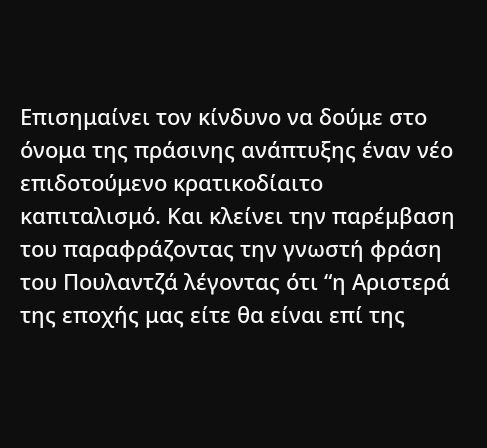Επισημαίνει τον κίνδυνο να δούμε στο όνομα της πράσινης ανάπτυξης έναν νέο επιδοτούμενο κρατικοδίαιτο καπιταλισμό. Και κλείνει την παρέμβαση του παραφράζοντας την γνωστή φράση του Πουλαντζά λέγοντας ότι “η Αριστερά της εποχής μας είτε θα είναι επί της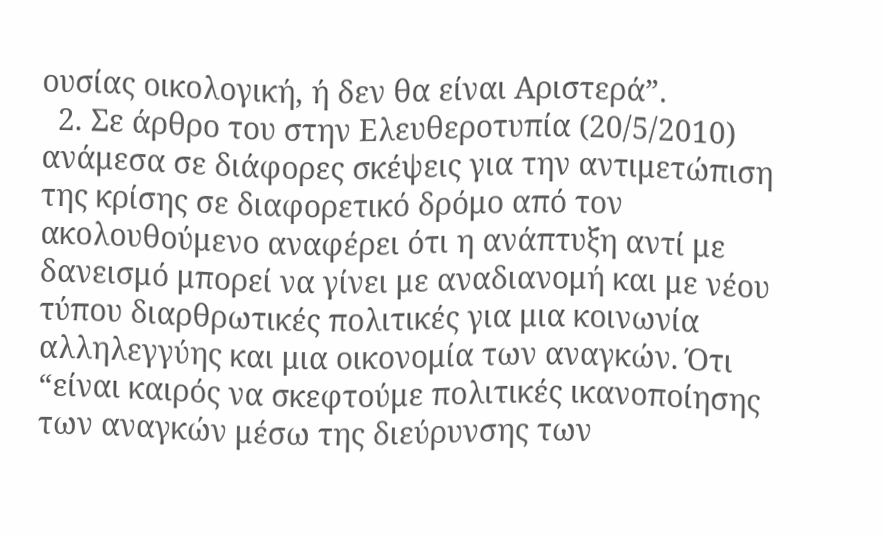ουσίας οικολογική, ή δεν θα είναι Αριστερά”.
  2. Σε άρθρο του στην Ελευθεροτυπία (20/5/2010) ανάμεσα σε διάφορες σκέψεις για την αντιμετώπιση της κρίσης σε διαφορετικό δρόμο από τον ακολουθούμενο αναφέρει ότι η ανάπτυξη αντί με δανεισμό μπορεί να γίνει με αναδιανομή και με νέου τύπου διαρθρωτικές πολιτικές για μια κοινωνία αλληλεγγύης και μια οικονομία των αναγκών. Ότι “είναι καιρός να σκεφτούμε πολιτικές ικανοποίησης των αναγκών μέσω της διεύρυνσης των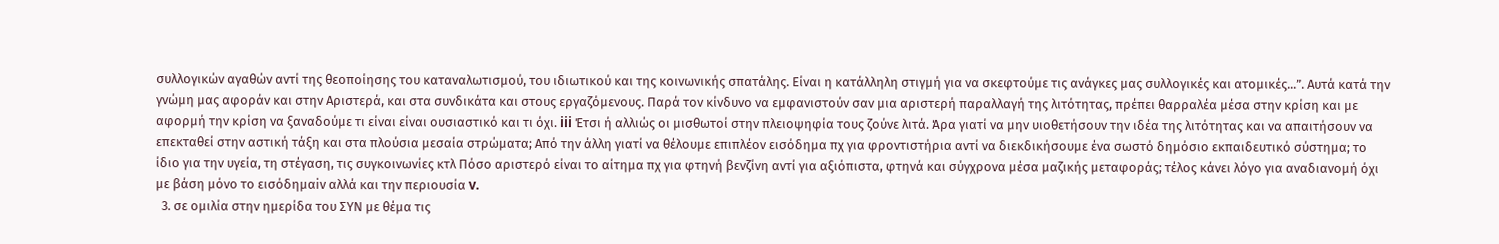συλλογικών αγαθών αντί της θεοποίησης του καταναλωτισμού, του ιδιωτικού και της κοινωνικής σπατάλης. Είναι η κατάλληλη στιγμή για να σκεφτούμε τις ανάγκες μας συλλογικές και ατομικές...”. Αυτά κατά την γνώμη μας αφοράν και στην Αριστερά, και στα συνδικάτα και στους εργαζόμενους. Παρά τον κίνδυνο να εμφανιστούν σαν μια αριστερή παραλλαγή της λιτότητας, πρέπει θαρραλέα μέσα στην κρίση και με αφορμή την κρίση να ξαναδούμε τι είναι είναι ουσιαστικό και τι όχι. iii Έτσι ή αλλιώς οι μισθωτοί στην πλειοψηφία τους ζούνε λιτά. Άρα γιατί να μην υιοθετήσουν την ιδέα της λιτότητας και να απαιτήσουν να επεκταθεί στην αστική τάξη και στα πλούσια μεσαία στρώματα; Από την άλλη γιατί να θέλουμε επιπλέον εισόδημα πχ για φροντιστήρια αντί να διεκδικήσουμε ένα σωστό δημόσιο εκπαιδευτικό σύστημα; το ίδιο για την υγεία, τη στέγαση, τις συγκοινωνίες κτλ Πόσο αριστερό είναι το αίτημα πχ για φτηνή βενζίνη αντί για αξιόπιστα, φτηνά και σύγχρονα μέσα μαζικής μεταφοράς; τέλος κάνει λόγο για αναδιανομή όχι με βάση μόνο το εισόδημαiv αλλά και την περιουσία v.
  3. σε ομιλία στην ημερίδα του ΣΥΝ με θέμα τις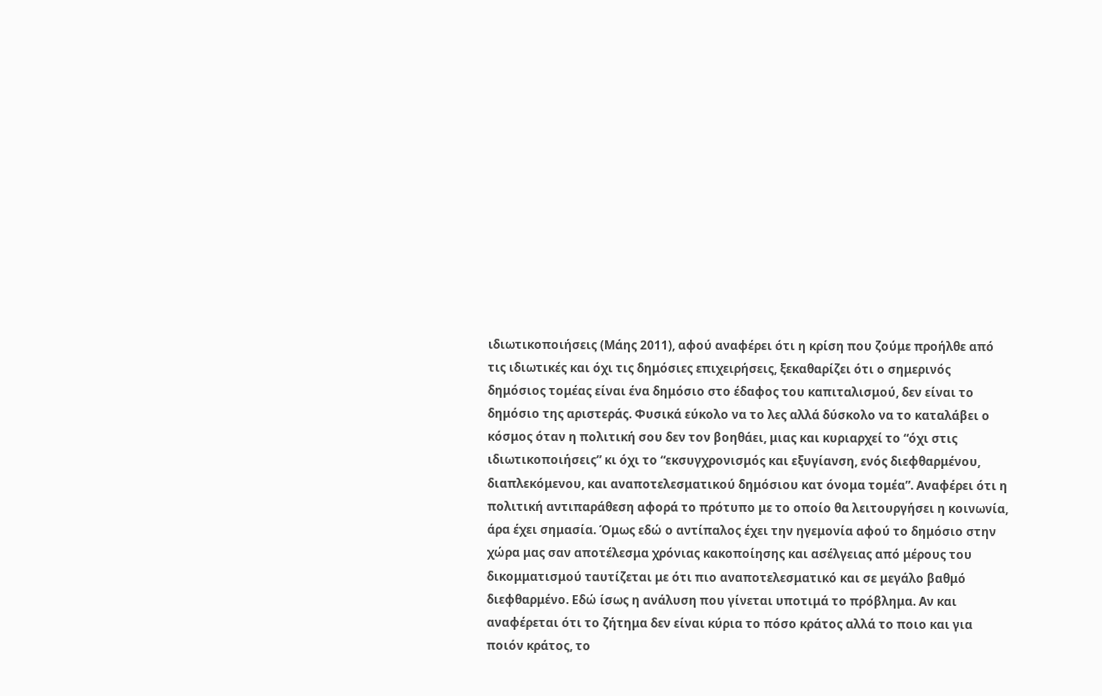ιδιωτικοποιήσεις (Μάης 2011), αφού αναφέρει ότι η κρίση που ζούμε προήλθε από τις ιδιωτικές και όχι τις δημόσιες επιχειρήσεις, ξεκαθαρίζει ότι ο σημερινός δημόσιος τομέας είναι ένα δημόσιο στο έδαφος του καπιταλισμού, δεν είναι το δημόσιο της αριστεράς. Φυσικά εύκολο να το λες αλλά δύσκολο να το καταλάβει ο κόσμος όταν η πολιτική σου δεν τον βοηθάει, μιας και κυριαρχεί το “όχι στις ιδιωτικοποιήσεις” κι όχι το “εκσυγχρονισμός και εξυγίανση, ενός διεφθαρμένου, διαπλεκόμενου, και αναποτελεσματικού δημόσιου κατ όνομα τομέα”. Αναφέρει ότι η πολιτική αντιπαράθεση αφορά το πρότυπο με το οποίο θα λειτουργήσει η κοινωνία, άρα έχει σημασία. Όμως εδώ ο αντίπαλος έχει την ηγεμονία αφού το δημόσιο στην χώρα μας σαν αποτέλεσμα χρόνιας κακοποίησης και ασέλγειας από μέρους του δικομματισμού ταυτίζεται με ότι πιο αναποτελεσματικό και σε μεγάλο βαθμό διεφθαρμένο. Εδώ ίσως η ανάλυση που γίνεται υποτιμά το πρόβλημα. Αν και αναφέρεται ότι το ζήτημα δεν είναι κύρια το πόσο κράτος αλλά το ποιο και για ποιόν κράτος, το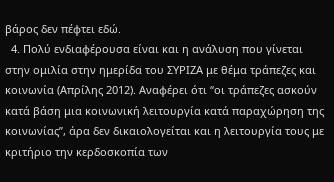βάρος δεν πέφτει εδώ.
  4. Πολύ ενδιαφέρουσα είναι και η ανάλυση που γίνεται στην ομιλία στην ημερίδα του ΣΥΡΙΖΑ με θέμα τράπεζες και κοινωνία (Απρίλης 2012). Αναφέρει ότι “οι τράπεζες ασκούν κατά βάση μια κοινωνική λειτουργία κατά παραχώρηση της κοινωνίας”, άρα δεν δικαιολογείται και η λειτουργία τους με κριτήριο την κερδοσκοπία των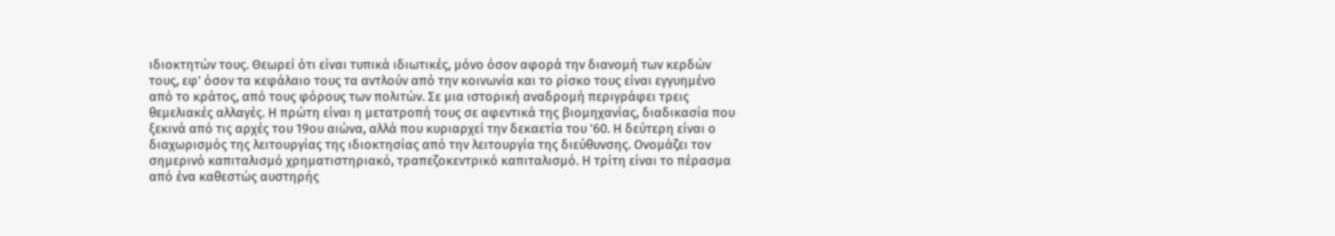ιδιοκτητών τους. Θεωρεί ότι είναι τυπικά ιδιωτικές, μόνο όσον αφορά την διανομή των κερδών τους, εφ' όσον τα κεφάλαιο τους τα αντλούν από την κοινωνία και το ρίσκο τους είναι εγγυημένο από το κράτος, από τους φόρους των πολιτών. Σε μια ιστορική αναδρομή περιγράφει τρεις θεμελιακές αλλαγές. Η πρώτη είναι η μετατροπή τους σε αφεντικά της βιομηχανίας, διαδικασία που ξεκινά από τις αρχές του 19ου αιώνα, αλλά που κυριαρχεί την δεκαετία του '60. Η δεύτερη είναι ο διαχωρισμός της λειτουργίας της ιδιοκτησίας από την λειτουργία της διεύθυνσης. Ονομάζει τον σημερινό καπιταλισμό χρηματιστηριακό, τραπεζοκεντρικό καπιταλισμό. Η τρίτη είναι το πέρασμα από ένα καθεστώς αυστηρής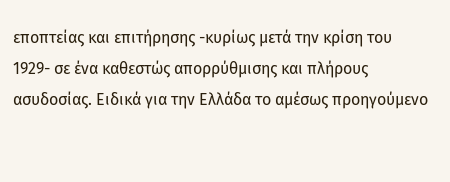εποπτείας και επιτήρησης -κυρίως μετά την κρίση του 1929- σε ένα καθεστώς απορρύθμισης και πλήρους ασυδοσίας. Ειδικά για την Ελλάδα το αμέσως προηγούμενο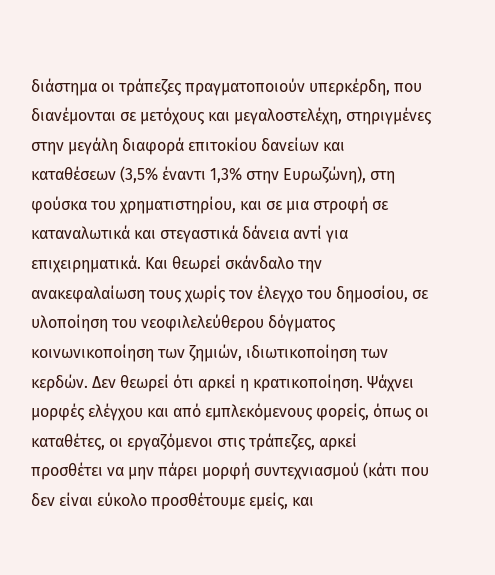διάστημα οι τράπεζες πραγματοποιούν υπερκέρδη, που διανέμονται σε μετόχους και μεγαλοστελέχη, στηριγμένες στην μεγάλη διαφορά επιτοκίου δανείων και καταθέσεων (3,5% έναντι 1,3% στην Ευρωζώνη), στη φούσκα του χρηματιστηρίου, και σε μια στροφή σε καταναλωτικά και στεγαστικά δάνεια αντί για επιχειρηματικά. Και θεωρεί σκάνδαλο την ανακεφαλαίωση τους χωρίς τον έλεγχο του δημοσίου, σε υλοποίηση του νεοφιλελεύθερου δόγματος κοινωνικοποίηση των ζημιών, ιδιωτικοποίηση των κερδών. Δεν θεωρεί ότι αρκεί η κρατικοποίηση. Ψάχνει μορφές ελέγχου και από εμπλεκόμενους φορείς, όπως οι καταθέτες, οι εργαζόμενοι στις τράπεζες, αρκεί προσθέτει να μην πάρει μορφή συντεχνιασμού (κάτι που δεν είναι εύκολο προσθέτουμε εμείς, και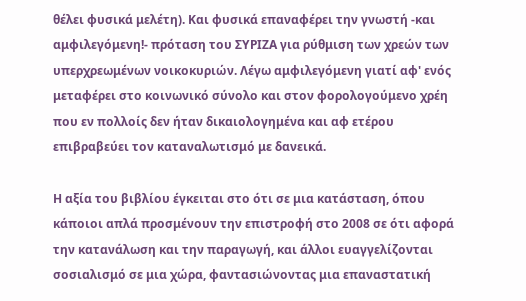θέλει φυσικά μελέτη). Και φυσικά επαναφέρει την γνωστή -και αμφιλεγόμενη!- πρόταση του ΣΥΡΙΖΑ για ρύθμιση των χρεών των υπερχρεωμένων νοικοκυριών. Λέγω αμφιλεγόμενη γιατί αφ' ενός μεταφέρει στο κοινωνικό σύνολο και στον φορολογούμενο χρέη που εν πολλοίς δεν ήταν δικαιολογημένα και αφ ετέρου επιβραβεύει τον καταναλωτισμό με δανεικά.

Η αξία του βιβλίου έγκειται στο ότι σε μια κατάσταση, όπου κάποιοι απλά προσμένουν την επιστροφή στο 2008 σε ότι αφορά την κατανάλωση και την παραγωγή, και άλλοι ευαγγελίζονται σοσιαλισμό σε μια χώρα, φαντασιώνοντας μια επαναστατική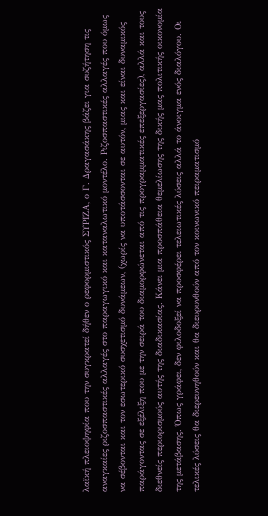λαϊκή πλειοψηφία που την συγκρατεί δήθεν ο ρεφορμιστικός ΣΥΡΙΖΑ, ο Γ. Δραγασάκης βάζει για συζήτηση τις αναγκαίες ριζοσπαστικές αλλαγές στο παραγωγικό και καταναλωτικό μοντέλο. Ριζοσπαστικές αλλαγές που όμως να σέβονται και τον εσωτερικό συσχετισμό δυνάμεων, (χωρίς να υποτάσσονται σε αυτόν, μιας και είναι δυναμικός παράγοντας σε εξέλιξη που με την σειρά του διαμορφώνεται από τις προγραμματικές επεξεργασίες), αλλά και τους διεθνείς περιορισμούς αυτής της διαδικασίας. Κάνει μια προσπάθεια θεμελίωσης της δικής μας πολιτικής οικονομία της μετάβασης. Όπως γράφει, δεν φιλοδοξεί να προσφέρει τελειωτικές λύσεις αλλά το άνοιγμα ενός διαλόγου. Οι τελικές λύσεις θα διερευνηθούν και θα διευρυνθούν από τον κοινωνικό πειραματισμό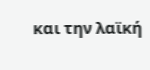και την λαϊκή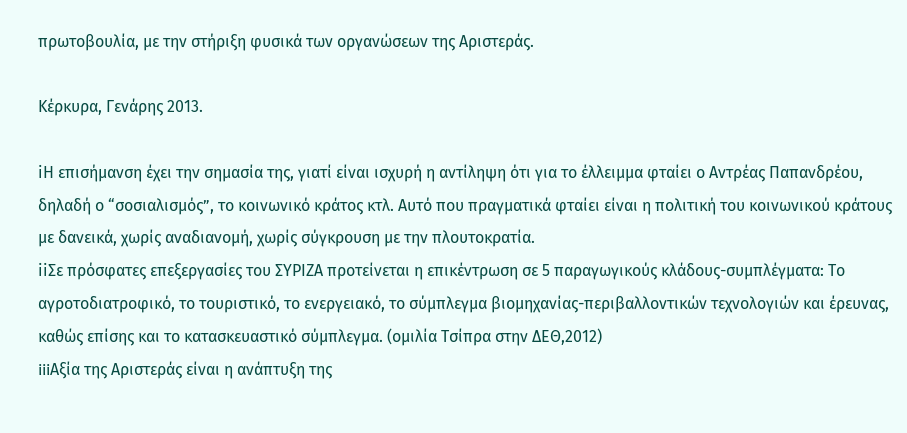πρωτοβουλία, με την στήριξη φυσικά των οργανώσεων της Αριστεράς.

Κέρκυρα, Γενάρης 2013.

iΗ επισήμανση έχει την σημασία της, γιατί είναι ισχυρή η αντίληψη ότι για το έλλειμμα φταίει ο Αντρέας Παπανδρέου, δηλαδή ο “σοσιαλισμός”, το κοινωνικό κράτος κτλ. Αυτό που πραγματικά φταίει είναι η πολιτική του κοινωνικού κράτους με δανεικά, χωρίς αναδιανομή, χωρίς σύγκρουση με την πλουτοκρατία.
iiΣε πρόσφατες επεξεργασίες του ΣΥΡΙΖΑ προτείνεται η επικέντρωση σε 5 παραγωγικούς κλάδους-συμπλέγματα: Το αγροτοδιατροφικό, το τουριστικό, το ενεργειακό, το σύμπλεγμα βιομηχανίας-περιβαλλοντικών τεχνολογιών και έρευνας, καθώς επίσης και το κατασκευαστικό σύμπλεγμα. (ομιλία Τσίπρα στην ΔΕΘ,2012)
iiiΑξία της Αριστεράς είναι η ανάπτυξη της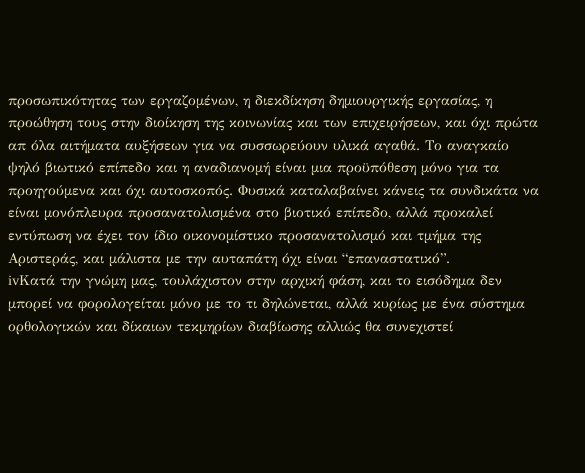προσωπικότητας των εργαζομένων, η διεκδίκηση δημιουργικής εργασίας, η προώθηση τους στην διοίκηση της κοινωνίας και των επιχειρήσεων, και όχι πρώτα απ όλα αιτήματα αυξήσεων για να συσσωρεύουν υλικά αγαθά. Το αναγκαίο ψηλό βιωτικό επίπεδο και η αναδιανομή είναι μια προϋπόθεση μόνο για τα προηγούμενα και όχι αυτοσκοπός. Φυσικά καταλαβαίνει κάνεις τα συνδικάτα να είναι μονόπλευρα προσανατολισμένα στο βιοτικό επίπεδο, αλλά προκαλεί εντύπωση να έχει τον ίδιο οικονομίστικο προσανατολισμό και τμήμα της Αριστεράς, και μάλιστα με την αυταπάτη όχι είναι “επαναστατικό”.
ivΚατά την γνώμη μας, τουλάχιστον στην αρχική φάση, και το εισόδημα δεν μπορεί να φορολογείται μόνο με το τι δηλώνεται, αλλά κυρίως με ένα σύστημα ορθολογικών και δίκαιων τεκμηρίων διαβίωσης αλλιώς θα συνεχιστεί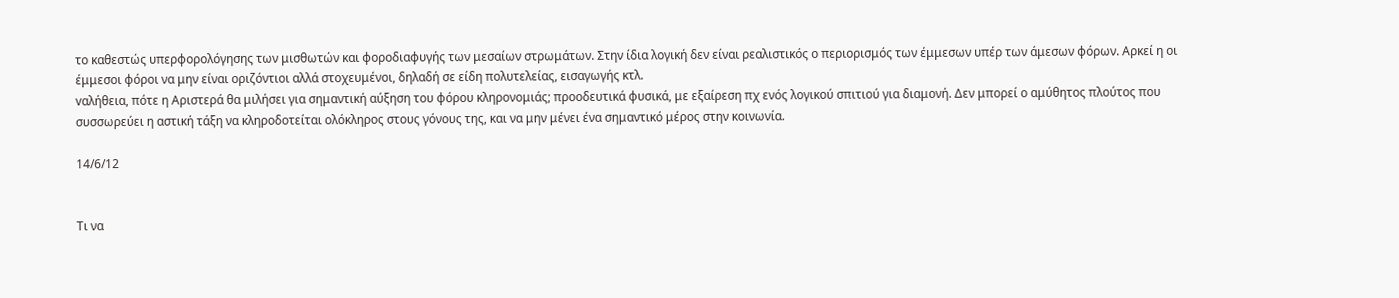το καθεστώς υπερφορολόγησης των μισθωτών και φοροδιαφυγής των μεσαίων στρωμάτων. Στην ίδια λογική δεν είναι ρεαλιστικός ο περιορισμός των έμμεσων υπέρ των άμεσων φόρων. Αρκεί η οι έμμεσοι φόροι να μην είναι οριζόντιοι αλλά στοχευμένοι, δηλαδή σε είδη πολυτελείας, εισαγωγής κτλ.
vαλήθεια, πότε η Αριστερά θα μιλήσει για σημαντική αύξηση του φόρου κληρονομιάς; προοδευτικά φυσικά, με εξαίρεση πχ ενός λογικού σπιτιού για διαμονή. Δεν μπορεί ο αμύθητος πλούτος που συσσωρεύει η αστική τάξη να κληροδοτείται ολόκληρος στους γόνους της, και να μην μένει ένα σημαντικό μέρος στην κοινωνία.

14/6/12


Τι να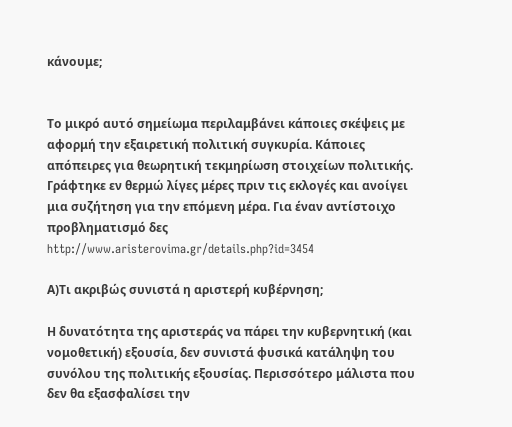κάνουμε;


Το μικρό αυτό σημείωμα περιλαμβάνει κάποιες σκέψεις με αφορμή την εξαιρετική πολιτική συγκυρία. Κάποιες απόπειρες για θεωρητική τεκμηρίωση στοιχείων πολιτικής. Γράφτηκε εν θερμώ λίγες μέρες πριν τις εκλογές και ανοίγει μια συζήτηση για την επόμενη μέρα. Για έναν αντίστοιχο προβληματισμό δες http://www.aristerovima.gr/details.php?id=3454

Α)Τι ακριβώς συνιστά η αριστερή κυβέρνηση;

Η δυνατότητα της αριστεράς να πάρει την κυβερνητική (και νομοθετική) εξουσία, δεν συνιστά φυσικά κατάληψη του συνόλου της πολιτικής εξουσίας. Περισσότερο μάλιστα που δεν θα εξασφαλίσει την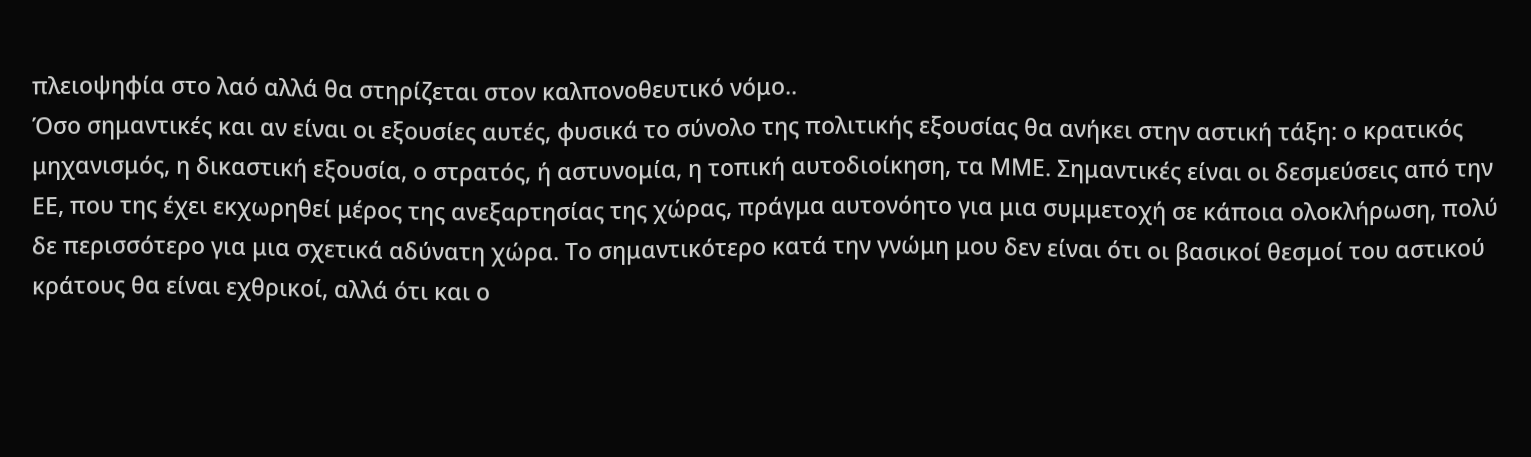πλειοψηφία στο λαό αλλά θα στηρίζεται στον καλπονοθευτικό νόμο..
Όσο σημαντικές και αν είναι οι εξουσίες αυτές, φυσικά το σύνολο της πολιτικής εξουσίας θα ανήκει στην αστική τάξη: ο κρατικός μηχανισμός, η δικαστική εξουσία, ο στρατός, ή αστυνομία, η τοπική αυτοδιοίκηση, τα ΜΜΕ. Σημαντικές είναι οι δεσμεύσεις από την ΕΕ, που της έχει εκχωρηθεί μέρος της ανεξαρτησίας της χώρας, πράγμα αυτονόητο για μια συμμετοχή σε κάποια ολοκλήρωση, πολύ δε περισσότερο για μια σχετικά αδύνατη χώρα. Το σημαντικότερο κατά την γνώμη μου δεν είναι ότι οι βασικοί θεσμοί του αστικού κράτους θα είναι εχθρικοί, αλλά ότι και ο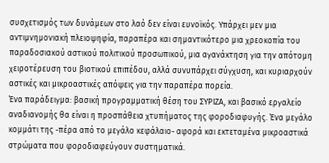συσχετισμός των δυνάμεων στο λαό δεν είναι ευνοϊκός. Υπάρχει μεν μια αντιμνημονιακή πλειοψηφία, παραπέρα και σημαντικότερο μια χρεοκοπία του παραδοσιακού αστικού πολιτικού προσωπικού, μια αγανάκτηση για την απότομη χειροτέρευση του βιοτικού επιπέδου, αλλά συνυπάρχει σύγχυση, και κυριαρχούν αστικές και μικροαστικές απόψεις για την παραπέρα πορεία.
Ένα παράδειγμα: βασική προγραμματική θέση του ΣΥΡΙΖΑ, και βασικό εργαλείο αναδιανομής θα είναι η προσπάθεια χτυπήματος της φοροδιαφυγής. Ένα μεγάλο κομμάτι της -πέρα από το μεγάλο κεφάλαιο- αφορά και εκτεταμένα μικροαστικά στρώματα που φοροδιαφεύγουν συστηματικά.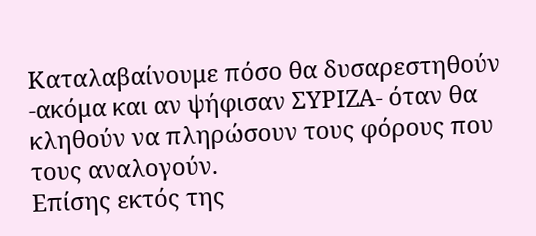Καταλαβαίνουμε πόσο θα δυσαρεστηθούν -ακόμα και αν ψήφισαν ΣΥΡΙΖΑ- όταν θα κληθούν να πληρώσουν τους φόρους που τους αναλογούν.
Επίσης εκτός της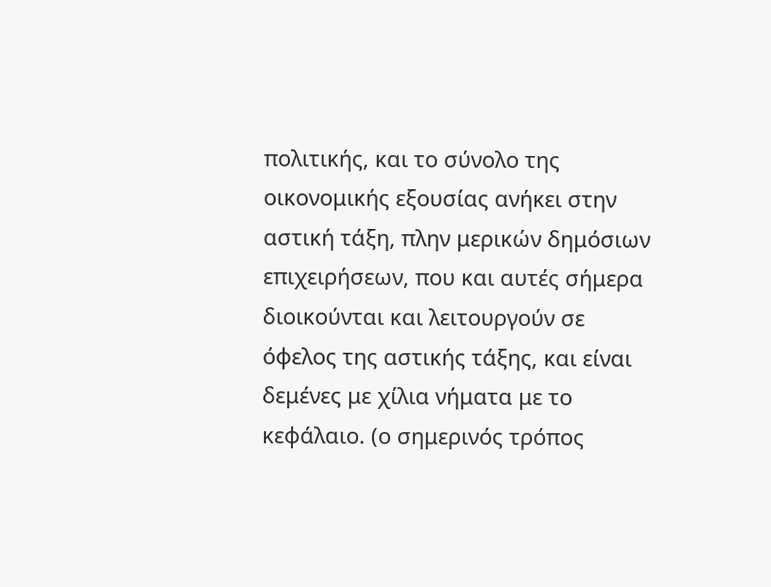πολιτικής, και το σύνολο της οικονομικής εξουσίας ανήκει στην αστική τάξη, πλην μερικών δημόσιων επιχειρήσεων, που και αυτές σήμερα διοικούνται και λειτουργούν σε όφελος της αστικής τάξης, και είναι δεμένες με χίλια νήματα με το κεφάλαιο. (ο σημερινός τρόπος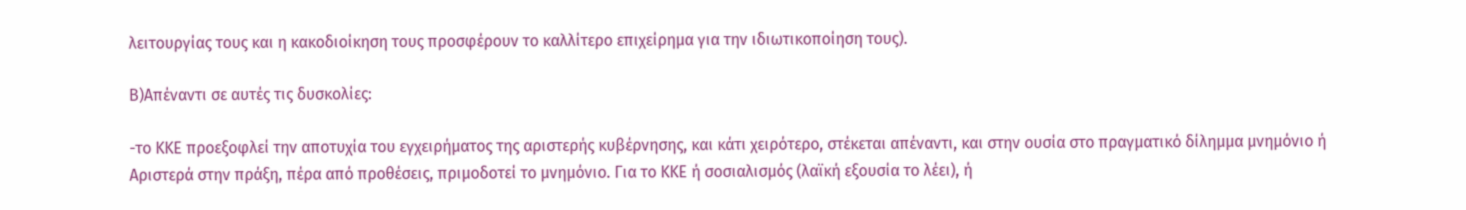λειτουργίας τους και η κακοδιοίκηση τους προσφέρουν το καλλίτερο επιχείρημα για την ιδιωτικοποίηση τους).

Β)Απέναντι σε αυτές τις δυσκολίες:

-το ΚΚΕ προεξοφλεί την αποτυχία του εγχειρήματος της αριστερής κυβέρνησης, και κάτι χειρότερο, στέκεται απέναντι, και στην ουσία στο πραγματικό δίλημμα μνημόνιο ή Αριστερά στην πράξη, πέρα από προθέσεις, πριμοδοτεί το μνημόνιο. Για το ΚΚΕ ή σοσιαλισμός (λαϊκή εξουσία το λέει), ή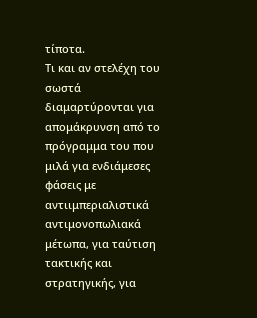τίποτα.
Τι και αν στελέχη του σωστά διαμαρτύρονται για απομάκρυνση από το πρόγραμμα του που μιλά για ενδιάμεσες φάσεις με αντιιμπεριαλιστικά αντιμονοπωλιακά μέτωπα, για ταύτιση τακτικής και στρατηγικής, για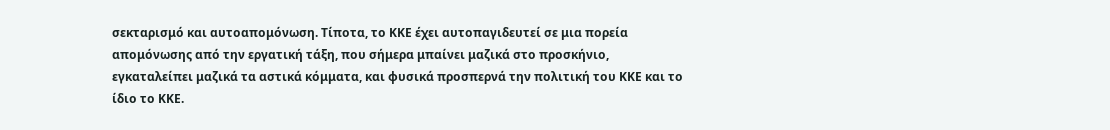σεκταρισμό και αυτοαπομόνωση. Τίποτα, το ΚΚΕ έχει αυτοπαγιδευτεί σε μια πορεία απομόνωσης από την εργατική τάξη, που σήμερα μπαίνει μαζικά στο προσκήνιο, εγκαταλείπει μαζικά τα αστικά κόμματα, και φυσικά προσπερνά την πολιτική του ΚΚΕ και το ίδιο το ΚΚΕ.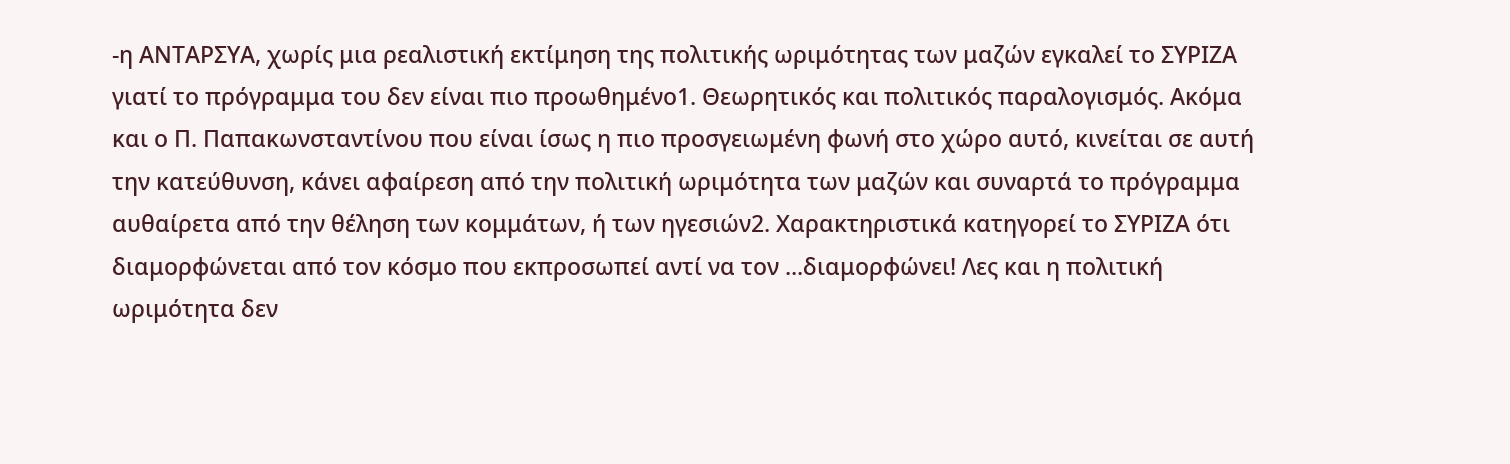-η ΑΝΤΑΡΣΥΑ, χωρίς μια ρεαλιστική εκτίμηση της πολιτικής ωριμότητας των μαζών εγκαλεί το ΣΥΡΙΖΑ γιατί το πρόγραμμα του δεν είναι πιο προωθημένο1. Θεωρητικός και πολιτικός παραλογισμός. Ακόμα και ο Π. Παπακωνσταντίνου που είναι ίσως η πιο προσγειωμένη φωνή στο χώρο αυτό, κινείται σε αυτή την κατεύθυνση, κάνει αφαίρεση από την πολιτική ωριμότητα των μαζών και συναρτά το πρόγραμμα αυθαίρετα από την θέληση των κομμάτων, ή των ηγεσιών2. Χαρακτηριστικά κατηγορεί το ΣΥΡΙΖΑ ότι διαμορφώνεται από τον κόσμο που εκπροσωπεί αντί να τον ...διαμορφώνει! Λες και η πολιτική ωριμότητα δεν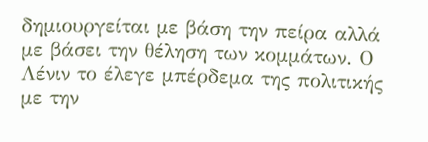δημιουργείται με βάση την πείρα αλλά με βάσει την θέληση των κομμάτων. Ο Λένιν το έλεγε μπέρδεμα της πολιτικής με την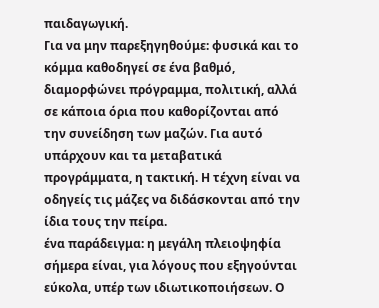παιδαγωγική.
Για να μην παρεξηγηθούμε: φυσικά και το κόμμα καθοδηγεί σε ένα βαθμό, διαμορφώνει πρόγραμμα, πολιτική, αλλά σε κάποια όρια που καθορίζονται από την συνείδηση των μαζών. Για αυτό υπάρχουν και τα μεταβατικά προγράμματα, η τακτική. Η τέχνη είναι να οδηγείς τις μάζες να διδάσκονται από την ίδια τους την πείρα.
ένα παράδειγμα: η μεγάλη πλειοψηφία σήμερα είναι, για λόγους που εξηγούνται εύκολα, υπέρ των ιδιωτικοποιήσεων. Ο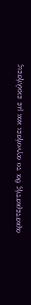αριστεριστής θα το αγνοήσει και με εκκλήσεις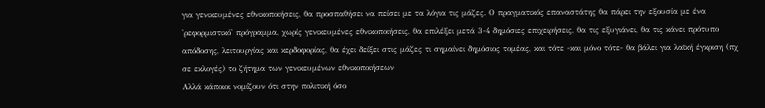για γενικευμένες εθνικοποιήσεις, θα προσπαθήσει να πείσει με τα λόγια τις μάζες. Ο πραγματικός επαναστάτης θα πάρει την εξουσία με ένα 'ρεφορμιστικό' πρόγραμμα, χωρίς γενικευμένες εθνικοποιήσεις, θα επιλέξει μετά 3-4 δημόσιες επιχειρήσεις, θα τις εξυγιάνει, θα τις κάνει πρότυπο απόδοσης, λειτουργίας και κερδοφορίας, θα έχει δείξει στις μάζες τι σημαίνει δημόσιος τομέας, και τότε -και μόνο τότε- θα βάλει για λαϊκή έγκριση (πχ σε εκλογές) το ζήτημα των γενικευμένων εθνικοποιήσεων
Αλλά κάποιοι νομίζουν ότι στην πολιτική όσο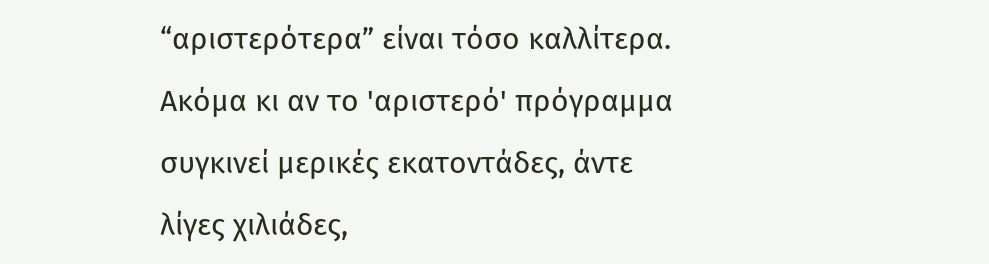“αριστερότερα” είναι τόσο καλλίτερα. Ακόμα κι αν το 'αριστερό' πρόγραμμα συγκινεί μερικές εκατοντάδες, άντε λίγες χιλιάδες,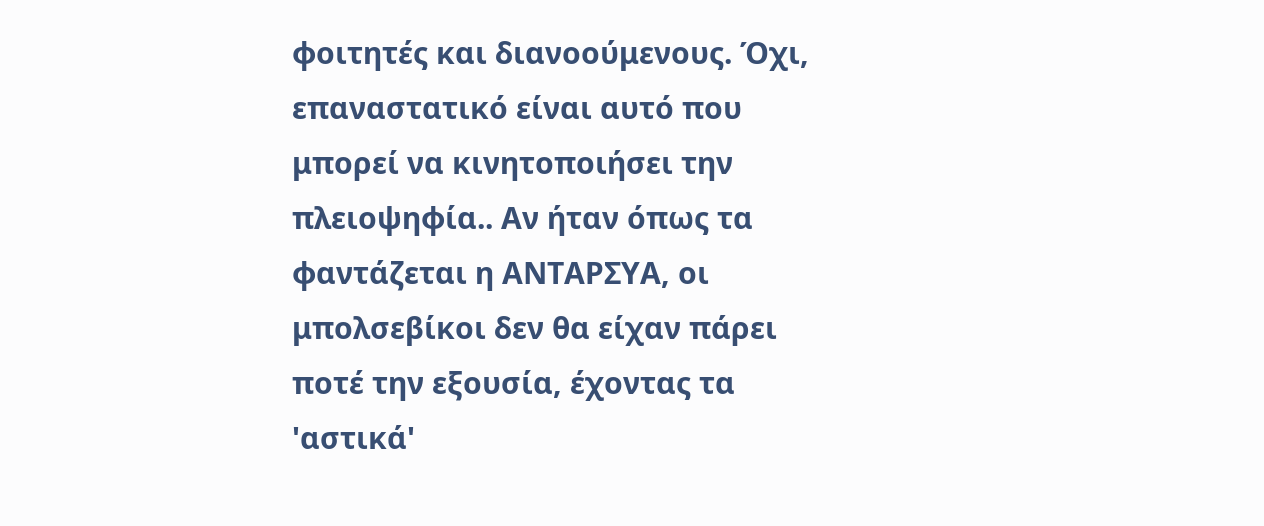φοιτητές και διανοούμενους. Όχι, επαναστατικό είναι αυτό που μπορεί να κινητοποιήσει την πλειοψηφία.. Αν ήταν όπως τα φαντάζεται η ΑΝΤΑΡΣΥΑ, οι μπολσεβίκοι δεν θα είχαν πάρει ποτέ την εξουσία, έχοντας τα 'αστικά'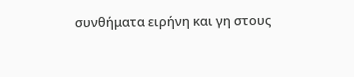συνθήματα ειρήνη και γη στους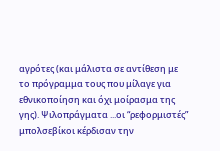αγρότες (και μάλιστα σε αντίθεση με το πρόγραμμα τους που μίλαγε για εθνικοποίηση και όχι μοίρασμα της γης). Ψιλοπράγματα ...οι “ρεφορμιστές” μπολσεβίκοι κέρδισαν την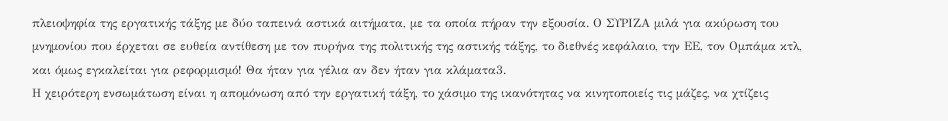πλειοψηφία της εργατικής τάξης με δύο ταπεινά αστικά αιτήματα, με τα οποία πήραν την εξουσία. Ο ΣΥΡΙΖΑ μιλά για ακύρωση του μνημονίου που έρχεται σε ευθεία αντίθεση με τον πυρήνα της πολιτικής της αστικής τάξης, το διεθνές κεφάλαιο, την ΕΕ, τον Ομπάμα κτλ, και όμως εγκαλείται για ρεφορμισμό! Θα ήταν για γέλια αν δεν ήταν για κλάματα3.
Η χειρότερη ενσωμάτωση είναι η απομόνωση από την εργατική τάξη, το χάσιμο της ικανότητας να κινητοποιείς τις μάζες, να χτίζεις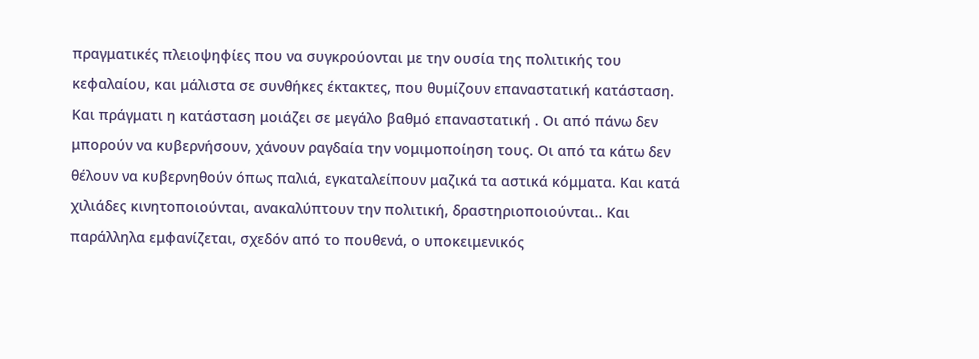πραγματικές πλειοψηφίες που να συγκρούονται με την ουσία της πολιτικής του κεφαλαίου, και μάλιστα σε συνθήκες έκτακτες, που θυμίζουν επαναστατική κατάσταση.
Και πράγματι η κατάσταση μοιάζει σε μεγάλο βαθμό επαναστατική . Οι από πάνω δεν μπορούν να κυβερνήσουν, χάνουν ραγδαία την νομιμοποίηση τους. Οι από τα κάτω δεν θέλουν να κυβερνηθούν όπως παλιά, εγκαταλείπουν μαζικά τα αστικά κόμματα. Και κατά χιλιάδες κινητοποιούνται, ανακαλύπτουν την πολιτική, δραστηριοποιούνται.. Και παράλληλα εμφανίζεται, σχεδόν από το πουθενά, ο υποκειμενικός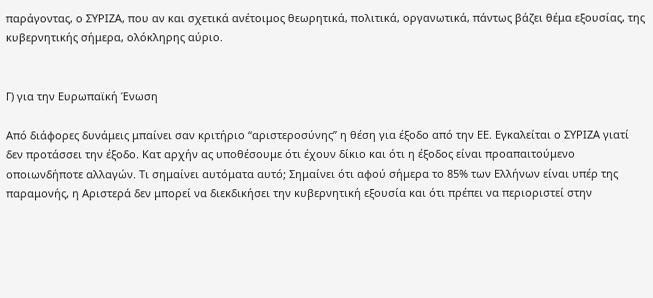παράγοντας, ο ΣΥΡΙΖΑ, που αν και σχετικά ανέτοιμος θεωρητικά, πολιτικά, οργανωτικά, πάντως βάζει θέμα εξουσίας, της κυβερνητικής σήμερα, ολόκληρης αύριο.


Γ) για την Ευρωπαϊκή Ένωση

Από διάφορες δυνάμεις μπαίνει σαν κριτήριο “αριστεροσύνης” η θέση για έξοδο από την ΕΕ. Εγκαλείται ο ΣΥΡΙΖΑ γιατί δεν προτάσσει την έξοδο. Κατ αρχήν ας υποθέσουμε ότι έχουν δίκιο και ότι η έξοδος είναι προαπαιτούμενο οποιωνδήποτε αλλαγών. Τι σημαίνει αυτόματα αυτό; Σημαίνει ότι αφού σήμερα το 85% των Ελλήνων είναι υπέρ της παραμονής, η Αριστερά δεν μπορεί να διεκδικήσει την κυβερνητική εξουσία και ότι πρέπει να περιοριστεί στην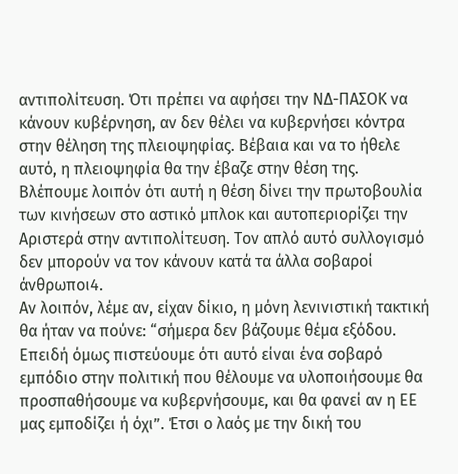αντιπολίτευση. Ότι πρέπει να αφήσει την ΝΔ-ΠΑΣΟΚ να κάνουν κυβέρνηση, αν δεν θέλει να κυβερνήσει κόντρα στην θέληση της πλειοψηφίας. Βέβαια και να το ήθελε αυτό, η πλειοψηφία θα την έβαζε στην θέση της. Βλέπουμε λοιπόν ότι αυτή η θέση δίνει την πρωτοβουλία των κινήσεων στο αστικό μπλοκ και αυτοπεριορίζει την Αριστερά στην αντιπολίτευση. Τον απλό αυτό συλλογισμό δεν μπορούν να τον κάνουν κατά τα άλλα σοβαροί άνθρωποι4.
Αν λοιπόν, λέμε αν, είχαν δίκιο, η μόνη λενινιστική τακτική θα ήταν να πούνε: “σήμερα δεν βάζουμε θέμα εξόδου. Επειδή όμως πιστεύουμε ότι αυτό είναι ένα σοβαρό εμπόδιο στην πολιτική που θέλουμε να υλοποιήσουμε θα προσπαθήσουμε να κυβερνήσουμε, και θα φανεί αν η ΕΕ μας εμποδίζει ή όχι”. Έτσι ο λαός με την δική του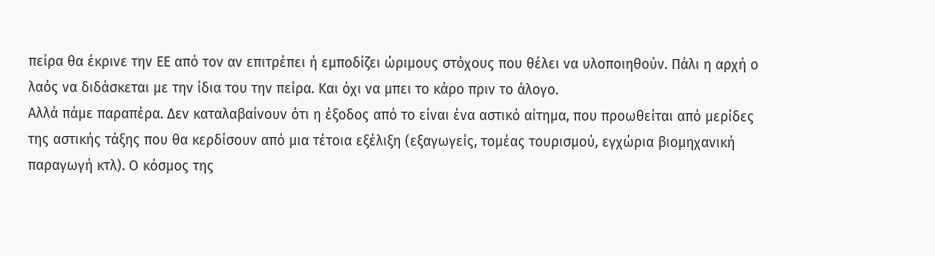πείρα θα έκρινε την ΕΕ από τον αν επιτρέπει ή εμποδίζει ώριμους στόχους που θέλει να υλοποιηθούν. Πάλι η αρχή ο λαός να διδάσκεται με την ίδια του την πείρα. Και όχι να μπει το κάρο πριν το άλογο.
Αλλά πάμε παραπέρα. Δεν καταλαβαίνουν ότι η έξοδος από το είναι ένα αστικό αίτημα, που προωθείται από μερίδες της αστικής τάξης που θα κερδίσουν από μια τέτοια εξέλιξη (εξαγωγείς, τομέας τουρισμού, εγχώρια βιομηχανική παραγωγή κτλ). Ο κόσμος της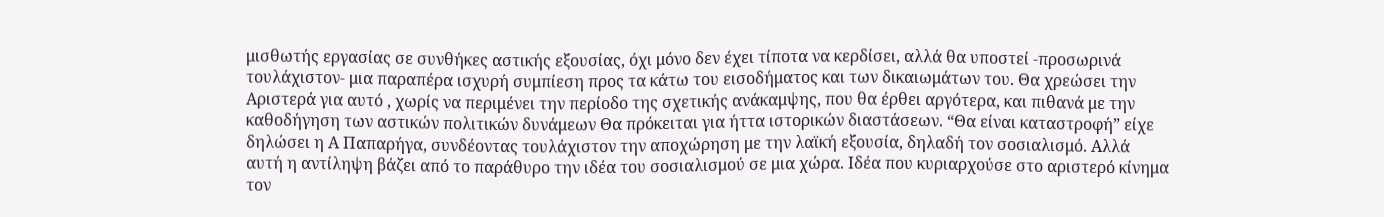μισθωτής εργασίας σε συνθήκες αστικής εξουσίας, όχι μόνο δεν έχει τίποτα να κερδίσει, αλλά θα υποστεί -προσωρινά τουλάχιστον- μια παραπέρα ισχυρή συμπίεση προς τα κάτω του εισοδήματος και των δικαιωμάτων του. Θα χρεώσει την Αριστερά για αυτό , χωρίς να περιμένει την περίοδο της σχετικής ανάκαμψης, που θα έρθει αργότερα, και πιθανά με την καθοδήγηση των αστικών πολιτικών δυνάμεων Θα πρόκειται για ήττα ιστορικών διαστάσεων. “Θα είναι καταστροφή” είχε δηλώσει η Α Παπαρήγα, συνδέοντας τουλάχιστον την αποχώρηση με την λαϊκή εξουσία, δηλαδή τον σοσιαλισμό. Αλλά αυτή η αντίληψη βάζει από το παράθυρο την ιδέα του σοσιαλισμού σε μια χώρα. Ιδέα που κυριαρχούσε στο αριστερό κίνημα τον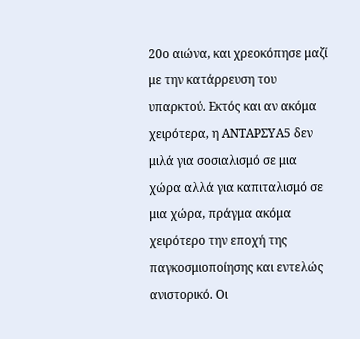20ο αιώνα, και χρεοκόπησε μαζί με την κατάρρευση του υπαρκτού. Εκτός και αν ακόμα χειρότερα, η ΑΝΤΑΡΣΥΑ5 δεν μιλά για σοσιαλισμό σε μια χώρα αλλά για καπιταλισμό σε μια χώρα, πράγμα ακόμα χειρότερο την εποχή της παγκοσμιοποίησης και εντελώς ανιστορικό. Οι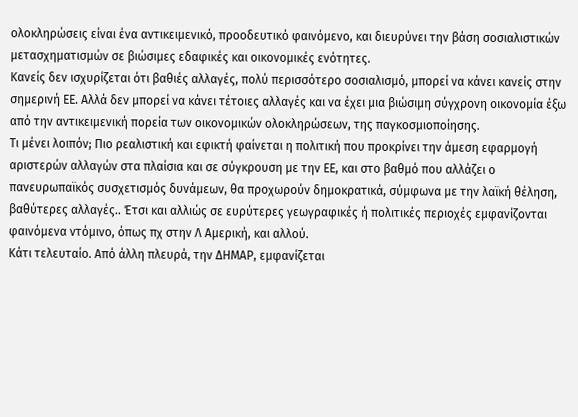ολοκληρώσεις είναι ένα αντικειμενικό, προοδευτικό φαινόμενο, και διευρύνει την βάση σοσιαλιστικών μετασχηματισμών σε βιώσιμες εδαφικές και οικονομικές ενότητες.
Κανείς δεν ισχυρίζεται ότι βαθιές αλλαγές, πολύ περισσότερο σοσιαλισμό, μπορεί να κάνει κανείς στην σημερινή ΕΕ. Αλλά δεν μπορεί να κάνει τέτοιες αλλαγές και να έχει μια βιώσιμη σύγχρονη οικονομία έξω από την αντικειμενική πορεία των οικονομικών ολοκληρώσεων, της παγκοσμιοποίησης.
Τι μένει λοιπόν; Πιο ρεαλιστική και εφικτή φαίνεται η πολιτική που προκρίνει την άμεση εφαρμογή αριστερών αλλαγών στα πλαίσια και σε σύγκρουση με την ΕΕ, και στο βαθμό που αλλάζει ο πανευρωπαϊκός συσχετισμός δυνάμεων, θα προχωρούν δημοκρατικά, σύμφωνα με την λαϊκή θέληση, βαθύτερες αλλαγές.. Έτσι και αλλιώς σε ευρύτερες γεωγραφικές ή πολιτικές περιοχές εμφανίζονται φαινόμενα ντόμινο, όπως πχ στην Λ Αμερική, και αλλού.
Κάτι τελευταίο. Από άλλη πλευρά, την ΔΗΜΑΡ, εμφανίζεται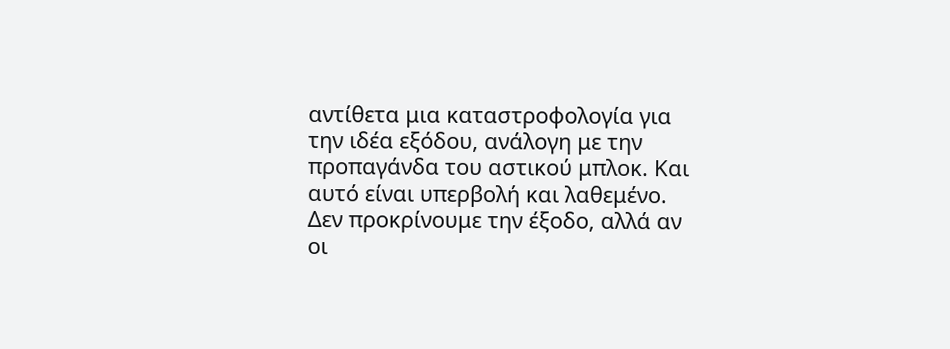αντίθετα μια καταστροφολογία για την ιδέα εξόδου, ανάλογη με την προπαγάνδα του αστικού μπλοκ. Και αυτό είναι υπερβολή και λαθεμένο. Δεν προκρίνουμε την έξοδο, αλλά αν οι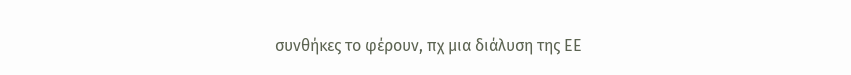συνθήκες το φέρουν, πχ μια διάλυση της ΕΕ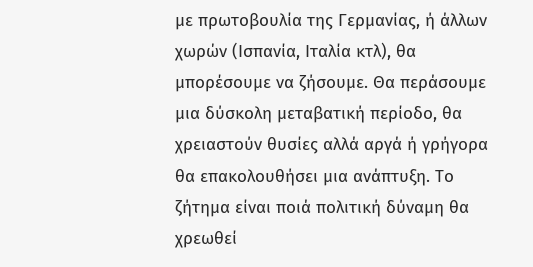με πρωτοβουλία της Γερμανίας, ή άλλων χωρών (Ισπανία, Ιταλία κτλ), θα μπορέσουμε να ζήσουμε. Θα περάσουμε μια δύσκολη μεταβατική περίοδο, θα χρειαστούν θυσίες αλλά αργά ή γρήγορα θα επακολουθήσει μια ανάπτυξη. Το ζήτημα είναι ποιά πολιτική δύναμη θα χρεωθεί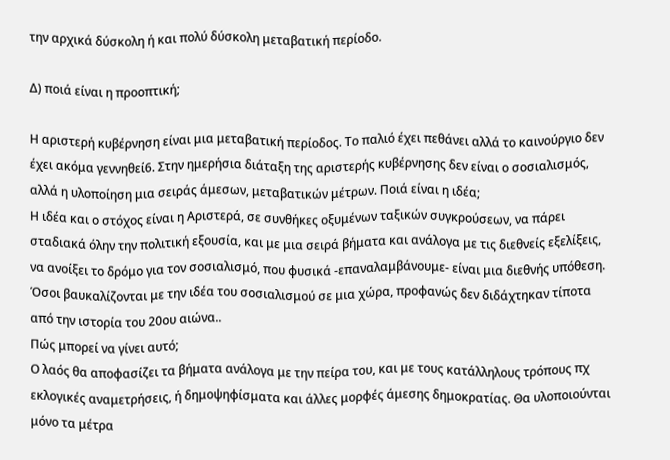την αρχικά δύσκολη ή και πολύ δύσκολη μεταβατική περίοδο.

Δ) ποιά είναι η προοπτική;

Η αριστερή κυβέρνηση είναι μια μεταβατική περίοδος. Το παλιό έχει πεθάνει αλλά το καινούργιο δεν έχει ακόμα γεννηθεί6. Στην ημερήσια διάταξη της αριστερής κυβέρνησης δεν είναι ο σοσιαλισμός, αλλά η υλοποίηση μια σειράς άμεσων, μεταβατικών μέτρων. Ποιά είναι η ιδέα;
Η ιδέα και ο στόχος είναι η Αριστερά, σε συνθήκες οξυμένων ταξικών συγκρούσεων, να πάρει σταδιακά όλην την πολιτική εξουσία, και με μια σειρά βήματα και ανάλογα με τις διεθνείς εξελίξεις, να ανοίξει το δρόμο για τον σοσιαλισμό, που φυσικά -επαναλαμβάνουμε- είναι μια διεθνής υπόθεση. Όσοι βαυκαλίζονται με την ιδέα του σοσιαλισμού σε μια χώρα, προφανώς δεν διδάχτηκαν τίποτα από την ιστορία του 20ου αιώνα..
Πώς μπορεί να γίνει αυτό;
Ο λαός θα αποφασίζει τα βήματα ανάλογα με την πείρα του, και με τους κατάλληλους τρόπους πχ εκλογικές αναμετρήσεις, ή δημοψηφίσματα και άλλες μορφές άμεσης δημοκρατίας. Θα υλοποιούνται μόνο τα μέτρα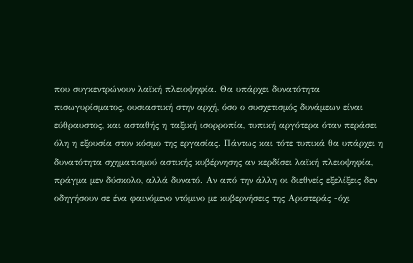που συγκεντρώνουν λαϊκή πλειοψηφία. Θα υπάρχει δυνατότητα πισωγυρίσματος, ουσιαστική στην αρχή, όσο ο συσχετισμός δυνάμεων είναι εύθραυστος, και ασταθής η ταξική ισορροπία, τυπική αργότερα όταν περάσει όλη η εξουσία στον κόσμο της εργασίας. Πάντως και τότε τυπικά θα υπάρχει η δυνατότητα σχηματισμού αστικής κυβέρνησης αν κερδίσει λαϊκή πλειοψηφία, πράγμα μεν δύσκολο, αλλά δυνατό. Αν από την άλλη οι διεθνείς εξελίξεις δεν οδηγήσουν σε ένα φαινόμενο ντόμινο με κυβερνήσεις της Αριστεράς -όχι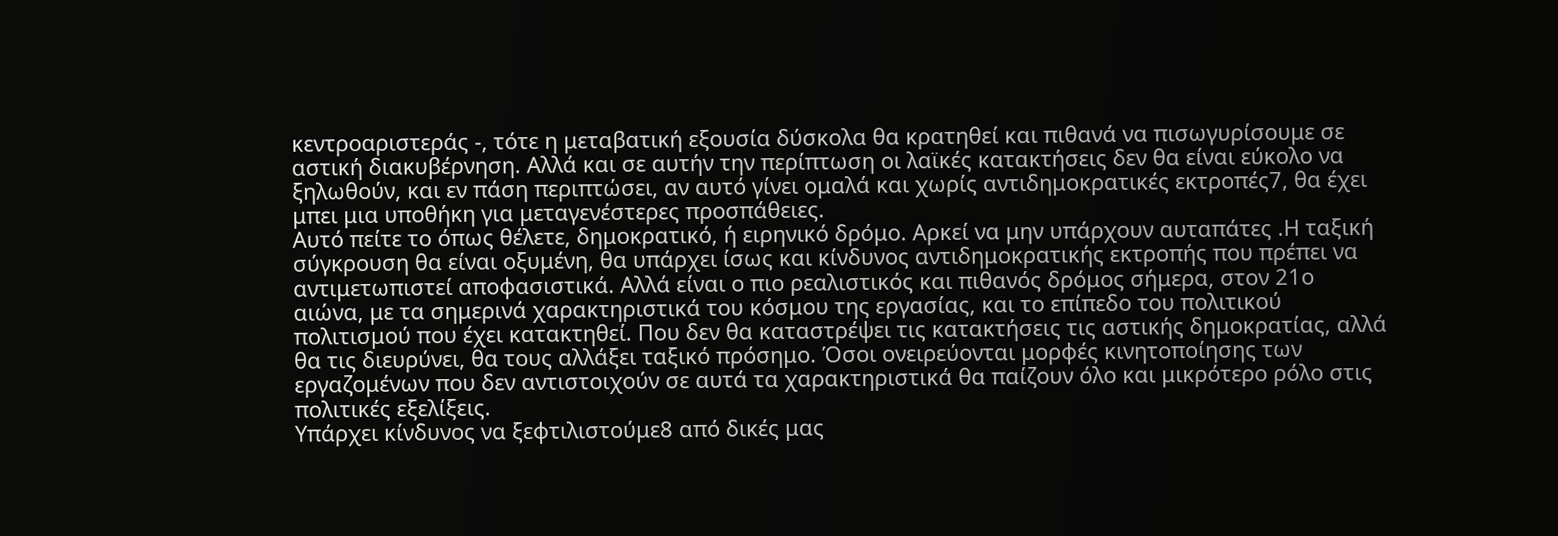κεντροαριστεράς -, τότε η μεταβατική εξουσία δύσκολα θα κρατηθεί και πιθανά να πισωγυρίσουμε σε αστική διακυβέρνηση. Αλλά και σε αυτήν την περίπτωση οι λαϊκές κατακτήσεις δεν θα είναι εύκολο να ξηλωθούν, και εν πάση περιπτώσει, αν αυτό γίνει ομαλά και χωρίς αντιδημοκρατικές εκτροπές7, θα έχει μπει μια υποθήκη για μεταγενέστερες προσπάθειες.
Αυτό πείτε το όπως θέλετε, δημοκρατικό, ή ειρηνικό δρόμο. Αρκεί να μην υπάρχουν αυταπάτες .Η ταξική σύγκρουση θα είναι οξυμένη, θα υπάρχει ίσως και κίνδυνος αντιδημοκρατικής εκτροπής που πρέπει να αντιμετωπιστεί αποφασιστικά. Αλλά είναι ο πιο ρεαλιστικός και πιθανός δρόμος σήμερα, στον 21ο αιώνα, με τα σημερινά χαρακτηριστικά του κόσμου της εργασίας, και το επίπεδο του πολιτικού πολιτισμού που έχει κατακτηθεί. Που δεν θα καταστρέψει τις κατακτήσεις τις αστικής δημοκρατίας, αλλά θα τις διευρύνει, θα τους αλλάξει ταξικό πρόσημο. Όσοι ονειρεύονται μορφές κινητοποίησης των εργαζομένων που δεν αντιστοιχούν σε αυτά τα χαρακτηριστικά θα παίζουν όλο και μικρότερο ρόλο στις πολιτικές εξελίξεις.
Υπάρχει κίνδυνος να ξεφτιλιστούμε8 από δικές μας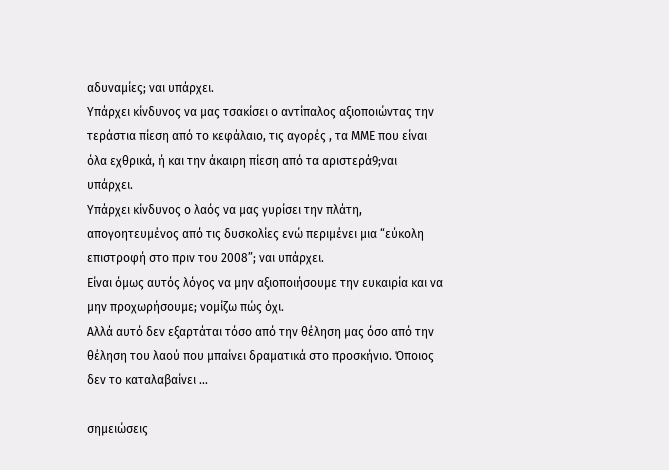αδυναμίες; ναι υπάρχει.
Υπάρχει κίνδυνος να μας τσακίσει ο αντίπαλος αξιοποιώντας την τεράστια πίεση από το κεφάλαιο, τις αγορές , τα ΜΜΕ που είναι όλα εχθρικά, ή και την άκαιρη πίεση από τα αριστερά9;ναι υπάρχει.
Υπάρχει κίνδυνος ο λαός να μας γυρίσει την πλάτη, απογοητευμένος από τις δυσκολίες ενώ περιμένει μια “εύκολη επιστροφή στο πριν του 2008”; ναι υπάρχει.
Είναι όμως αυτός λόγος να μην αξιοποιήσουμε την ευκαιρία και να μην προχωρήσουμε; νομίζω πώς όχι.
Αλλά αυτό δεν εξαρτάται τόσο από την θέληση μας όσο από την θέληση του λαού που μπαίνει δραματικά στο προσκήνιο. Όποιος δεν το καταλαβαίνει ...

σημειώσεις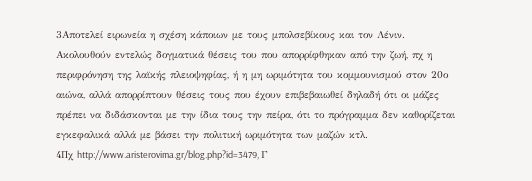3Αποτελεί ειρωνεία η σχέση κάποιων με τους μπολσεβίκους και τον Λένιν. Ακολουθούν εντελώς δογματικά θέσεις του που απορρίφθηκαν από την ζωή, πχ η περιφρόνηση της λαϊκής πλειοψηφίας, ή η μη ωριμότητα του κομμουνισμού στον 20ο αιώνα, αλλά απορρίπτουν θέσεις τους που έχουν επιβεβαιωθεί δηλαδή ότι οι μάζες πρέπει να διδάσκονται με την ίδια τους την πείρα, ότι το πρόγραμμα δεν καθορίζεται εγκεφαλικά αλλά με βάσει την πολιτική ωριμότητα των μαζών κτλ.
4Πχ http://www.aristerovima.gr/blog.php?id=3479, Γ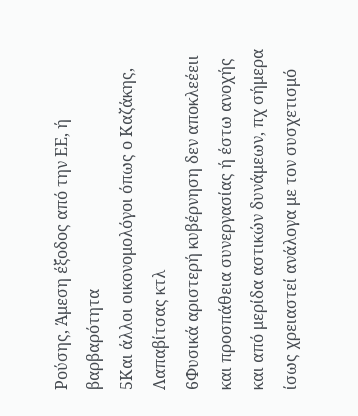Ρούσης, Άμεση έξοδος από την ΕΕ, ή βαρβαρότητα
5Και άλλοι οικονομολόγοι όπως ο Καζάκης, Λαπαβίτσας κτλ
6Φυσικά αριστερή κυβέρνηση δεν αποκλεέειι και προσπάθεια συνεργασίας ή έστω ανοχής και από μερίδα αστικών δυνάμεων, πχ σήμερα ίσως χρειαστεί ανάλογα με τον συσχετισμό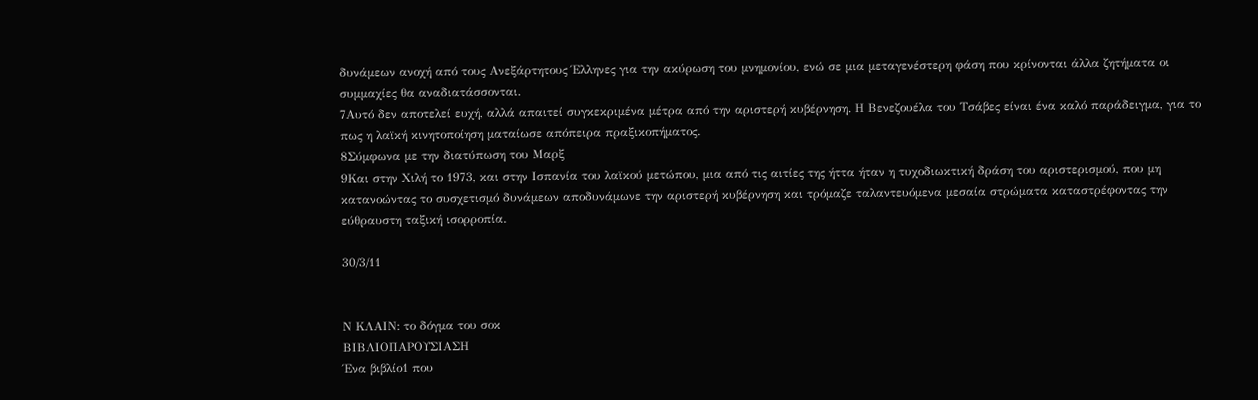δυνάμεων ανοχή από τους Ανεξάρτητους Έλληνες για την ακύρωση του μνημονίου, ενώ σε μια μεταγενέστερη φάση που κρίνονται άλλα ζητήματα οι συμμαχίες θα αναδιατάσσονται.
7Αυτό δεν αποτελεί ευχή, αλλά απαιτεί συγκεκριμένα μέτρα από την αριστερή κυβέρνηση. Η Βενεζουέλα του Τσάβες είναι ένα καλό παράδειγμα, για το πως η λαϊκή κινητοποίηση ματαίωσε απόπειρα πραξικοπήματος.
8Σύμφωνα με την διατύπωση του Μαρξ
9Και στην Χιλή το 1973, και στην Ισπανία του λαϊκού μετώπου, μια από τις αιτίες της ήττα ήταν η τυχοδιωκτική δράση του αριστερισμού, που μη κατανοώντας το συσχετισμό δυνάμεων αποδυνάμωνε την αριστερή κυβέρνηση και τρόμαζε ταλαντευόμενα μεσαία στρώματα καταστρέφοντας την εύθραυστη ταξική ισορροπία.

30/3/11


Ν ΚΛΑΙΝ: το δόγμα του σοκ
ΒΙΒΛΙΟΠΑΡΟΥΣΙΑΣΗ
Ένα βιβλίο1 που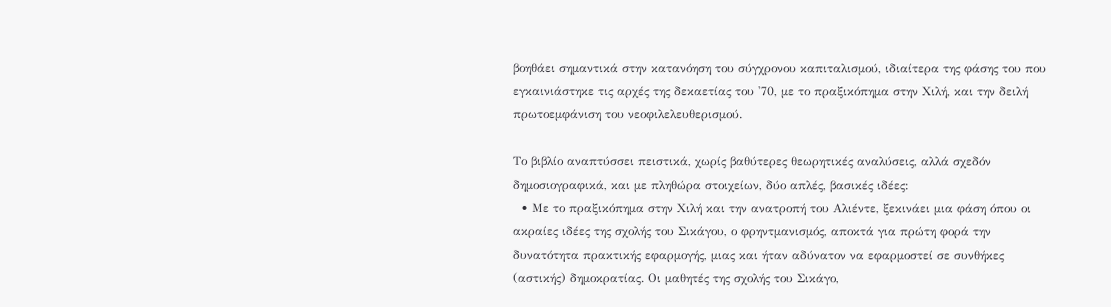βοηθάει σημαντικά στην κατανόηση του σύγχρονου καπιταλισμού, ιδιαίτερα της φάσης του που εγκαινιάστηκε τις αρχές της δεκαετίας του '70, με το πραξικόπημα στην Χιλή, και την δειλή πρωτοεμφάνιση του νεοφιλελευθερισμού.

Το βιβλίο αναπτύσσει πειστικά, χωρίς βαθύτερες θεωρητικές αναλύσεις, αλλά σχεδόν δημοσιογραφικά, και με πληθώρα στοιχείων, δύο απλές, βασικές ιδέες:
  • Με το πραξικόπημα στην Χιλή και την ανατροπή του Αλιέντε, ξεκινάει μια φάση όπου οι ακραίες ιδέες της σχολής του Σικάγου, ο φρηντμανισμός, αποκτά για πρώτη φορά την δυνατότητα πρακτικής εφαρμογής, μιας και ήταν αδύνατον να εφαρμοστεί σε συνθήκες (αστικής) δημοκρατίας. Οι μαθητές της σχολής του Σικάγο,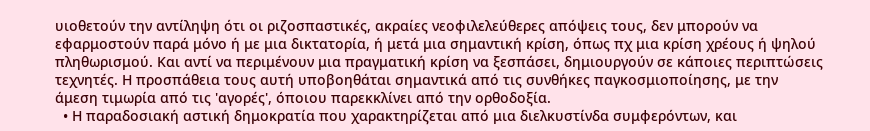υιοθετούν την αντίληψη ότι οι ριζοσπαστικές, ακραίες νεοφιλελεύθερες απόψεις τους, δεν μπορούν να εφαρμοστούν παρά μόνο ή με μια δικτατορία, ή μετά μια σημαντική κρίση, όπως πχ μια κρίση χρέους ή ψηλού πληθωρισμού. Και αντί να περιμένουν μια πραγματική κρίση να ξεσπάσει, δημιουργούν σε κάποιες περιπτώσεις τεχνητές. Η προσπάθεια τους αυτή υποβοηθάται σημαντικά από τις συνθήκες παγκοσμιοποίησης, με την άμεση τιμωρία από τις 'αγορές', όποιου παρεκκλίνει από την ορθοδοξία.
  • Η παραδοσιακή αστική δημοκρατία που χαρακτηρίζεται από μια διελκυστίνδα συμφερόντων, και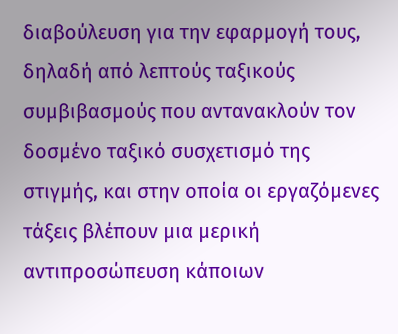διαβούλευση για την εφαρμογή τους, δηλαδή από λεπτούς ταξικούς συμβιβασμούς που αντανακλούν τον δοσμένο ταξικό συσχετισμό της στιγμής, και στην οποία οι εργαζόμενες τάξεις βλέπουν μια μερική αντιπροσώπευση κάποιων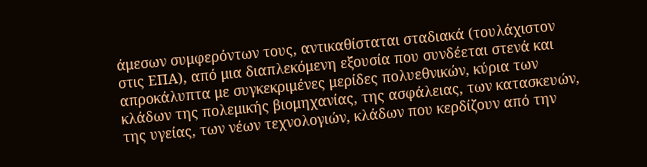άμεσων συμφερόντων τους, αντικαθίσταται σταδιακά (τουλάχιστον στις ΕΠΑ), από μια διαπλεκόμενη εξουσία που συνδέεται στενά και απροκάλυπτα με συγκεκριμένες μερίδες πολυεθνικών, κύρια των κλάδων της πολεμικής βιομηχανίας, της ασφάλειας, των κατασκευών, της υγείας, των νέων τεχνολογιών, κλάδων που κερδίζουν από την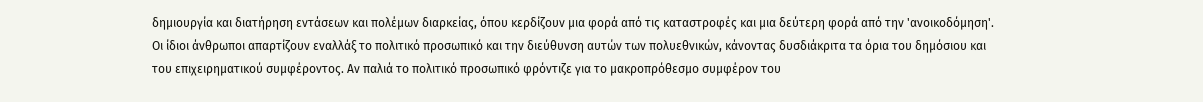δημιουργία και διατήρηση εντάσεων και πολέμων διαρκείας, όπου κερδίζουν μια φορά από τις καταστροφές και μια δεύτερη φορά από την 'ανοικοδόμηση'. Οι ίδιοι άνθρωποι απαρτίζουν εναλλάξ το πολιτικό προσωπικό και την διεύθυνση αυτών των πολυεθνικών, κάνοντας δυσδιάκριτα τα όρια του δημόσιου και του επιχειρηματικού συμφέροντος. Αν παλιά το πολιτικό προσωπικό φρόντιζε για το μακροπρόθεσμο συμφέρον του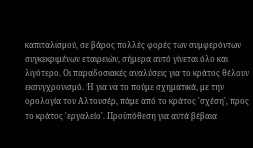καπιταλισμού, σε βάρος πολλές φορές των συμφερόντων συγκεκριμένων εταιρειών, σήμερα αυτό γίνεται όλο και λιγότερο. Οι παραδοσιακές αναλύσεις για το κράτος θέλουν εκσυγχρονισμό. Ή για να το πούμε σχηματικά, με την ορολογία του Αλτουσέρ, πάμε από το κράτος 'σχέση', προς το κράτος 'εργαλείο'. Προϋπόθεση για αυτά βέβαια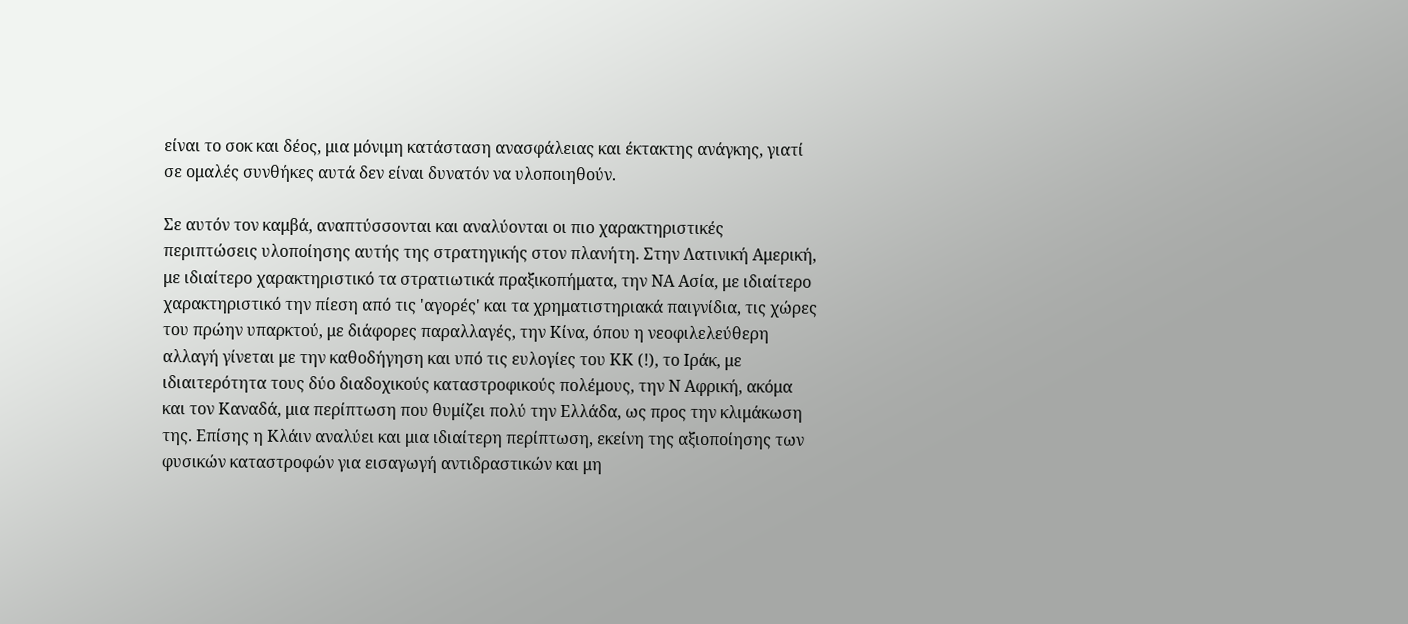είναι το σοκ και δέος, μια μόνιμη κατάσταση ανασφάλειας και έκτακτης ανάγκης, γιατί σε ομαλές συνθήκες αυτά δεν είναι δυνατόν να υλοποιηθούν.

Σε αυτόν τον καμβά, αναπτύσσονται και αναλύονται οι πιο χαρακτηριστικές περιπτώσεις υλοποίησης αυτής της στρατηγικής στον πλανήτη. Στην Λατινική Αμερική, με ιδιαίτερο χαρακτηριστικό τα στρατιωτικά πραξικοπήματα, την ΝΑ Ασία, με ιδιαίτερο χαρακτηριστικό την πίεση από τις 'αγορές' και τα χρηματιστηριακά παιγνίδια, τις χώρες του πρώην υπαρκτού, με διάφορες παραλλαγές, την Κίνα, όπου η νεοφιλελεύθερη αλλαγή γίνεται με την καθοδήγηση και υπό τις ευλογίες του ΚΚ (!), το Ιράκ, με ιδιαιτερότητα τους δύο διαδοχικούς καταστροφικούς πολέμους, την Ν Αφρική, ακόμα και τον Καναδά, μια περίπτωση που θυμίζει πολύ την Ελλάδα, ως προς την κλιμάκωση της. Επίσης η Κλάιν αναλύει και μια ιδιαίτερη περίπτωση, εκείνη της αξιοποίησης των φυσικών καταστροφών για εισαγωγή αντιδραστικών και μη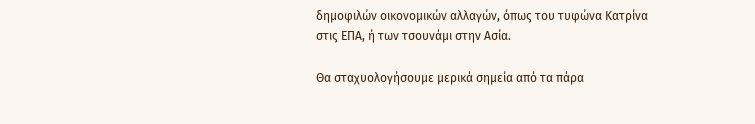δημοφιλών οικονομικών αλλαγών, όπως του τυφώνα Κατρίνα στις ΕΠΑ, ή των τσουνάμι στην Ασία.

Θα σταχυολογήσουμε μερικά σημεία από τα πάρα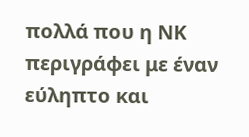πολλά που η ΝΚ περιγράφει με έναν εύληπτο και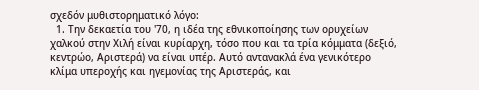σχεδόν μυθιστορηματικό λόγο:
  1. Την δεκαετία του '70, η ιδέα της εθνικοποίησης των ορυχείων χαλκού στην Χιλή είναι κυρίαρχη, τόσο που και τα τρία κόμματα (δεξιό, κεντρώο, Αριστερά) να είναι υπέρ. Αυτό αντανακλά ένα γενικότερο κλίμα υπεροχής και ηγεμονίας της Αριστεράς, και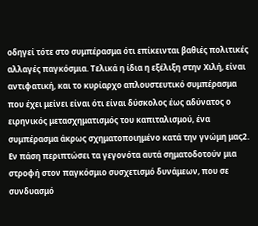οδηγεί τότε στο συμπέρασμα ότι επίκεινται βαθιές πολιτικές αλλαγές παγκόσμια. Τελικά η ίδια η εξέλιξη στην Χιλή, είναι αντιφατική, και το κυρίαρχο απλουστευτικό συμπέρασμα που έχει μείνει είναι ότι είναι δύσκολος έως αδύνατος ο ειρηνικός μετασχηματισμός του καπιταλισμού, ένα συμπέρασμα άκρως σχηματοποιημένο κατά την γνώμη μας2. Εν πάση περιπτώσει τα γεγονότα αυτά σηματοδοτούν μια στροφή στον παγκόσμιο συσχετισμό δυνάμεων, που σε συνδυασμό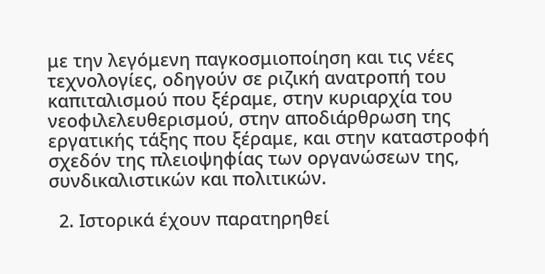με την λεγόμενη παγκοσμιοποίηση και τις νέες τεχνολογίες, οδηγούν σε ριζική ανατροπή του καπιταλισμού που ξέραμε, στην κυριαρχία του νεοφιλελευθερισμού, στην αποδιάρθρωση της εργατικής τάξης που ξέραμε, και στην καταστροφή σχεδόν της πλειοψηφίας των οργανώσεων της, συνδικαλιστικών και πολιτικών.

  2. Ιστορικά έχουν παρατηρηθεί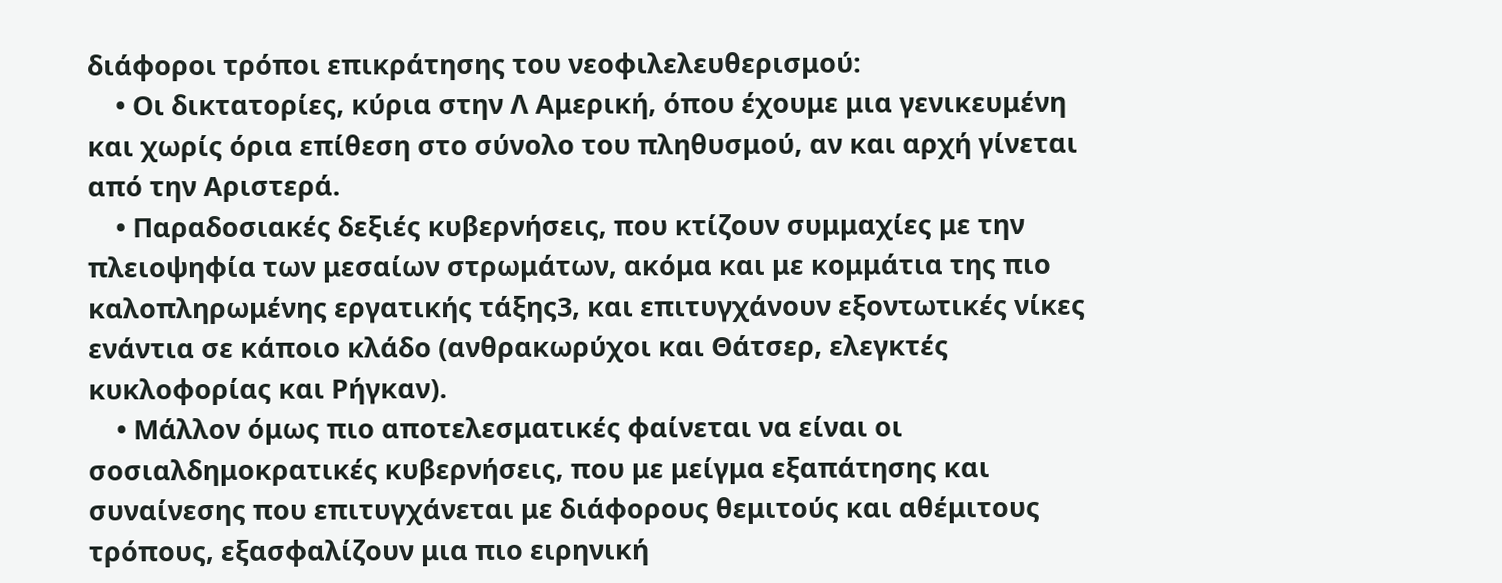διάφοροι τρόποι επικράτησης του νεοφιλελευθερισμού:
    • Οι δικτατορίες, κύρια στην Λ Αμερική, όπου έχουμε μια γενικευμένη και χωρίς όρια επίθεση στο σύνολο του πληθυσμού, αν και αρχή γίνεται από την Αριστερά.
    • Παραδοσιακές δεξιές κυβερνήσεις, που κτίζουν συμμαχίες με την πλειοψηφία των μεσαίων στρωμάτων, ακόμα και με κομμάτια της πιο καλοπληρωμένης εργατικής τάξης3, και επιτυγχάνουν εξοντωτικές νίκες ενάντια σε κάποιο κλάδο (ανθρακωρύχοι και Θάτσερ, ελεγκτές κυκλοφορίας και Ρήγκαν).
    • Μάλλον όμως πιο αποτελεσματικές φαίνεται να είναι οι σοσιαλδημοκρατικές κυβερνήσεις, που με μείγμα εξαπάτησης και συναίνεσης που επιτυγχάνεται με διάφορους θεμιτούς και αθέμιτους τρόπους, εξασφαλίζουν μια πιο ειρηνική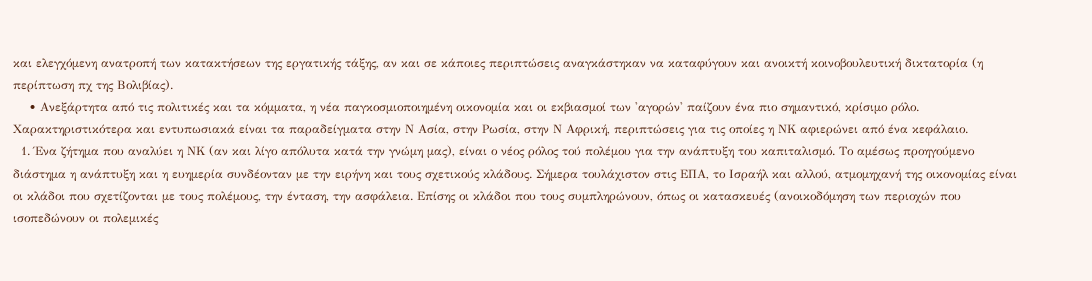και ελεγχόμενη ανατροπή των κατακτήσεων της εργατικής τάξης, αν και σε κάποιες περιπτώσεις αναγκάστηκαν να καταφύγουν και ανοικτή κοινοβουλευτική δικτατορία (η περίπτωση πχ της Βολιβίας).
    • Ανεξάρτητα από τις πολιτικές και τα κόμματα, η νέα παγκοσμιοποιημένη οικονομία και οι εκβιασμοί των 'αγορών' παίζουν ένα πιο σημαντικό, κρίσιμο ρόλο. Χαρακτηριστικότερα και εντυπωσιακά είναι τα παραδείγματα στην Ν Ασία, στην Ρωσία, στην Ν Αφρική, περιπτώσεις για τις οποίες η ΝΚ αφιερώνει από ένα κεφάλαιο.
  1. Ένα ζήτημα που αναλύει η ΝΚ (αν και λίγο απόλυτα κατά την γνώμη μας), είναι ο νέος ρόλος τού πολέμου για την ανάπτυξη του καπιταλισμό. Το αμέσως προηγούμενο διάστημα η ανάπτυξη και η ευημερία συνδέονταν με την ειρήνη και τους σχετικούς κλάδους. Σήμερα τουλάχιστον στις ΕΠΑ, το Ισραήλ και αλλού, ατμομηχανή της οικονομίας είναι οι κλάδοι που σχετίζονται με τους πολέμους, την ένταση, την ασφάλεια. Επίσης οι κλάδοι που τους συμπληρώνουν, όπως οι κατασκευές (ανοικοδόμηση των περιοχών που ισοπεδώνουν οι πολεμικές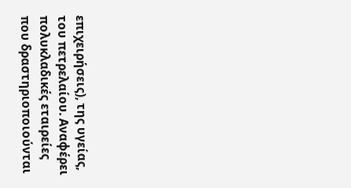επιχειρήσεις), της υγείας, του πετρελαίου. Αναφέρει πολυκλαδικές εταιρείες που δραστηριοποιούνται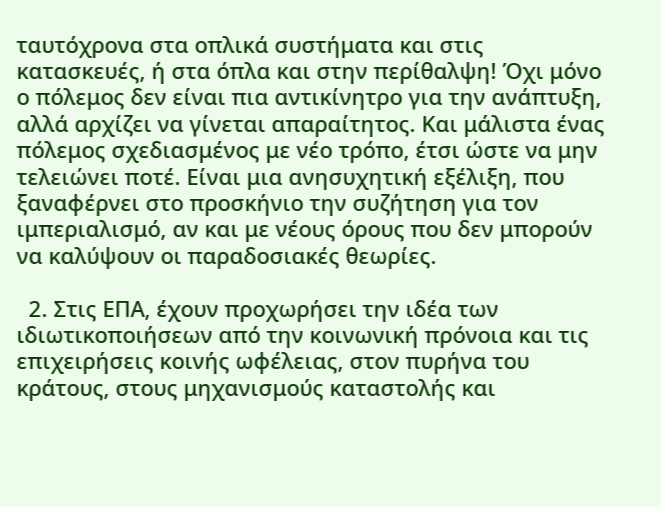ταυτόχρονα στα οπλικά συστήματα και στις κατασκευές, ή στα όπλα και στην περίθαλψη! Όχι μόνο ο πόλεμος δεν είναι πια αντικίνητρο για την ανάπτυξη, αλλά αρχίζει να γίνεται απαραίτητος. Και μάλιστα ένας πόλεμος σχεδιασμένος με νέο τρόπο, έτσι ώστε να μην τελειώνει ποτέ. Είναι μια ανησυχητική εξέλιξη, που ξαναφέρνει στο προσκήνιο την συζήτηση για τον ιμπεριαλισμό, αν και με νέους όρους που δεν μπορούν να καλύψουν οι παραδοσιακές θεωρίες.

  2. Στις ΕΠΑ, έχουν προχωρήσει την ιδέα των ιδιωτικοποιήσεων από την κοινωνική πρόνοια και τις επιχειρήσεις κοινής ωφέλειας, στον πυρήνα του κράτους, στους μηχανισμούς καταστολής και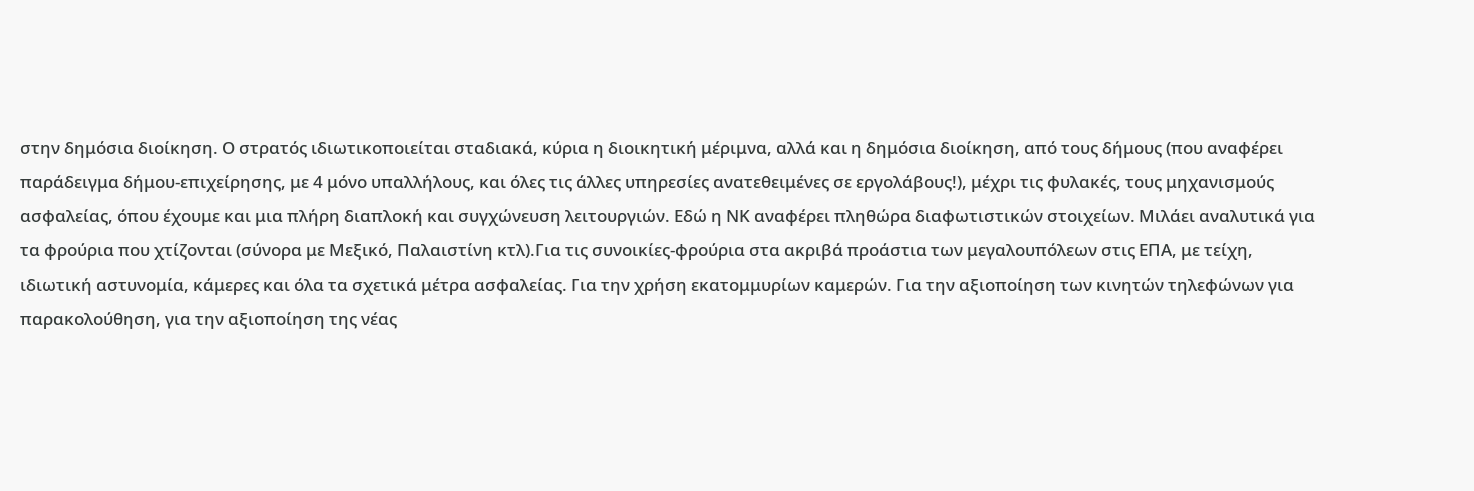στην δημόσια διοίκηση. Ο στρατός ιδιωτικοποιείται σταδιακά, κύρια η διοικητική μέριμνα, αλλά και η δημόσια διοίκηση, από τους δήμους (που αναφέρει παράδειγμα δήμου-επιχείρησης, με 4 μόνο υπαλλήλους, και όλες τις άλλες υπηρεσίες ανατεθειμένες σε εργολάβους!), μέχρι τις φυλακές, τους μηχανισμούς ασφαλείας, όπου έχουμε και μια πλήρη διαπλοκή και συγχώνευση λειτουργιών. Εδώ η ΝΚ αναφέρει πληθώρα διαφωτιστικών στοιχείων. Μιλάει αναλυτικά για τα φρούρια που χτίζονται (σύνορα με Μεξικό, Παλαιστίνη κτλ).Για τις συνοικίες-φρούρια στα ακριβά προάστια των μεγαλουπόλεων στις ΕΠΑ, με τείχη, ιδιωτική αστυνομία, κάμερες και όλα τα σχετικά μέτρα ασφαλείας. Για την χρήση εκατομμυρίων καμερών. Για την αξιοποίηση των κινητών τηλεφώνων για παρακολούθηση, για την αξιοποίηση της νέας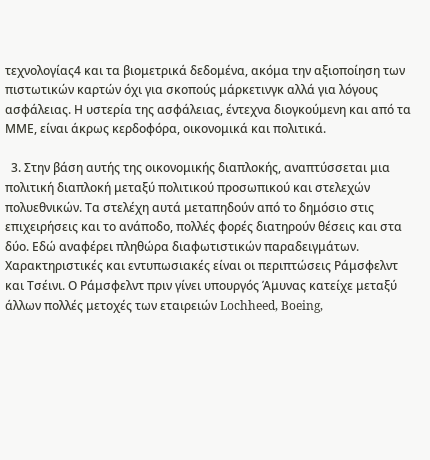τεχνολογίας4 και τα βιομετρικά δεδομένα, ακόμα την αξιοποίηση των πιστωτικών καρτών όχι για σκοπούς μάρκετινγκ αλλά για λόγους ασφάλειας. Η υστερία της ασφάλειας, έντεχνα διογκούμενη και από τα ΜΜΕ, είναι άκρως κερδοφόρα, οικονομικά και πολιτικά.

  3. Στην βάση αυτής της οικονομικής διαπλοκής, αναπτύσσεται μια πολιτική διαπλοκή μεταξύ πολιτικού προσωπικού και στελεχών πολυεθνικών. Τα στελέχη αυτά μεταπηδούν από το δημόσιο στις επιχειρήσεις και το ανάποδο, πολλές φορές διατηρούν θέσεις και στα δύο. Εδώ αναφέρει πληθώρα διαφωτιστικών παραδειγμάτων. Χαρακτηριστικές και εντυπωσιακές είναι οι περιπτώσεις Ράμσφελντ και Τσέινι. Ο Ράμσφελντ πριν γίνει υπουργός Άμυνας κατείχε μεταξύ άλλων πολλές μετοχές των εταιρειών Lochheed, Boeing,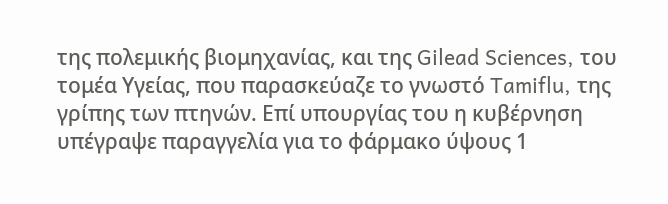της πολεμικής βιομηχανίας, και της Gilead Sciences, του τομέα Υγείας, που παρασκεύαζε το γνωστό Tamiflu, της γρίπης των πτηνών. Επί υπουργίας του η κυβέρνηση υπέγραψε παραγγελία για το φάρμακο ύψους 1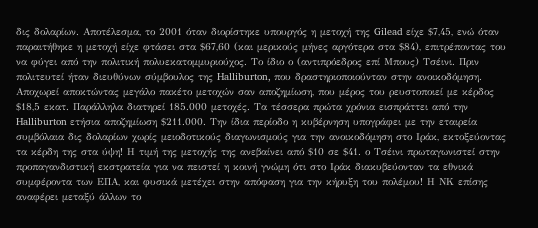δις δολαρίων. Αποτέλεσμα, το 2001 όταν διορίστηκε υπουργός η μετοχή της Gilead είχε $7,45, ενώ όταν παραιτήθηκε η μετοχή είχε φτάσει στα $67,60 (και μερικούς μήνες αργότερα στα $84), επιτρέποντας του να φύγει από την πολιτική πολυεκατομμυριούχος. Το ίδιο ο (αντιπρόεδρος επί Μπους) Τσέινι. Πριν πολιτευτεί ήταν διευθύνων σύμβουλος της Halliburton, που δραστηριοποιούνταν στην ανοικοδόμηση. Αποχωρεί αποκτώντας μεγάλο πακέτο μετοχών σαν αποζημίωση, που μέρος του ρευστοποιεί με κέρδος $18,5 εκατ. Παράλληλα διατηρεί 185.000 μετοχές. Τα τέσσερα πρώτα χρόνια εισπράττει από την Halliburton ετήσια αποζημίωση $211.000. Την ίδια περίοδο η κυβέρνηση υπογράφει με την εταιρεία συμβόλαια δις δολαρίων χωρίς μειοδοτικούς διαγωνισμούς για την ανοικοδόμηση στο Ιράκ, εκτοξεύοντας τα κέρδη της στα ύψη! Η τιμή της μετοχής της ανεβαίνει από $10 σε $41. ο Τσέινι πρωταγωνιστεί στην προπαγανδιστική εκστρατεία για να πειστεί η κοινή γνώμη ότι στο Ιράκ διακυβεύονταν τα εθνικά συμφέροντα των ΕΠΑ, και φυσικά μετέχει στην απόφαση για την κήρυξη του πολέμου! Η ΝΚ επίσης αναφέρει μεταξύ άλλων το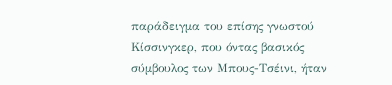παράδειγμα του επίσης γνωστού Κίσσινγκερ, που όντας βασικός σύμβουλος των Μπους-Τσέινι, ήταν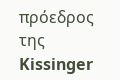πρόεδρος της Kissinger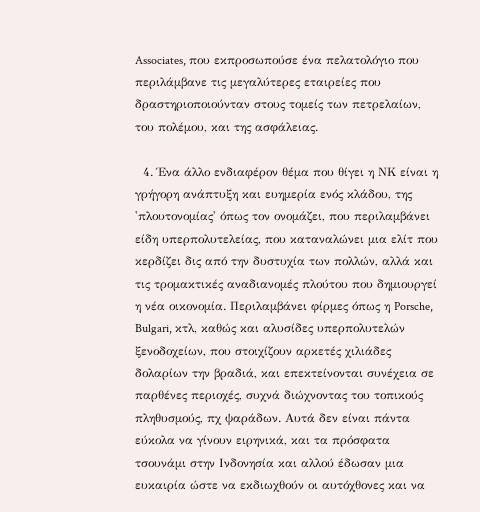Associates, που εκπροσωπούσε ένα πελατολόγιο που περιλάμβανε τις μεγαλύτερες εταιρείες που δραστηριοποιούνταν στους τομείς των πετρελαίων, του πολέμου, και της ασφάλειας.

  4. Ένα άλλο ενδιαφέρον θέμα που θίγει η ΝΚ είναι η γρήγορη ανάπτυξη και ευημερία ενός κλάδου, της 'πλουτονομίας' όπως τον ονομάζει, που περιλαμβάνει είδη υπερπολυτελείας, που καταναλώνει μια ελίτ που κερδίζει δις από την δυστυχία των πολλών, αλλά και τις τρομακτικές αναδιανομές πλούτου που δημιουργεί η νέα οικονομία. Περιλαμβάνει φίρμες όπως η Porsche, Bulgari, κτλ, καθώς και αλυσίδες υπερπολυτελών ξενοδοχείων, που στοιχίζουν αρκετές χιλιάδες δολαρίων την βραδιά, και επεκτείνονται συνέχεια σε παρθένες περιοχές, συχνά διώχνοντας του τοπικούς πληθυσμούς, πχ ψαράδων. Αυτά δεν είναι πάντα εύκολα να γίνουν ειρηνικά, και τα πρόσφατα τσουνάμι στην Ινδονησία και αλλού έδωσαν μια ευκαιρία ώστε να εκδιωχθούν οι αυτόχθονες και να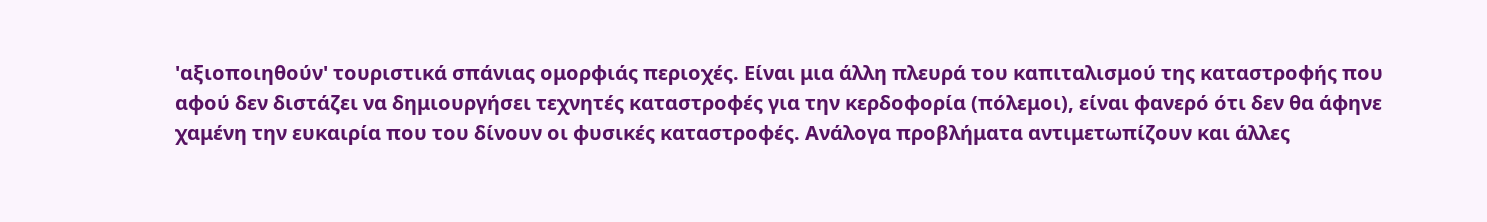'αξιοποιηθούν' τουριστικά σπάνιας ομορφιάς περιοχές. Είναι μια άλλη πλευρά του καπιταλισμού της καταστροφής που αφού δεν διστάζει να δημιουργήσει τεχνητές καταστροφές για την κερδοφορία (πόλεμοι), είναι φανερό ότι δεν θα άφηνε χαμένη την ευκαιρία που του δίνουν οι φυσικές καταστροφές. Ανάλογα προβλήματα αντιμετωπίζουν και άλλες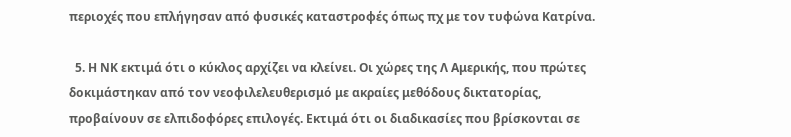περιοχές που επλήγησαν από φυσικές καταστροφές όπως πχ με τον τυφώνα Κατρίνα.

  5. Η ΝΚ εκτιμά ότι ο κύκλος αρχίζει να κλείνει. Οι χώρες της Λ Αμερικής, που πρώτες δοκιμάστηκαν από τον νεοφιλελευθερισμό με ακραίες μεθόδους δικτατορίας, προβαίνουν σε ελπιδοφόρες επιλογές. Εκτιμά ότι οι διαδικασίες που βρίσκονται σε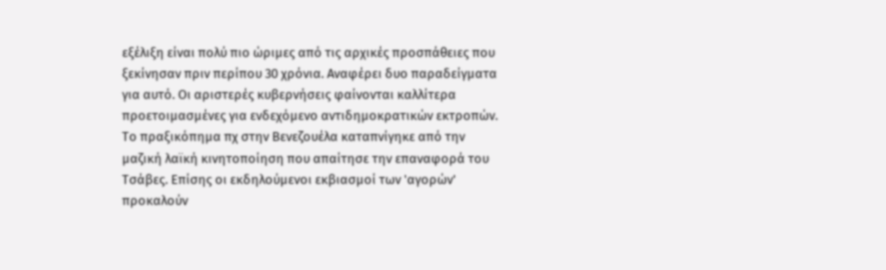εξέλιξη είναι πολύ πιο ώριμες από τις αρχικές προσπάθειες που ξεκίνησαν πριν περίπου 30 χρόνια. Αναφέρει δυο παραδείγματα για αυτό. Οι αριστερές κυβερνήσεις φαίνονται καλλίτερα προετοιμασμένες για ενδεχόμενο αντιδημοκρατικών εκτροπών. Το πραξικόπημα πχ στην Βενεζουέλα καταπνίγηκε από την μαζική λαϊκή κινητοποίηση που απαίτησε την επαναφορά του Τσάβες. Επίσης οι εκδηλούμενοι εκβιασμοί των 'αγορών' προκαλούν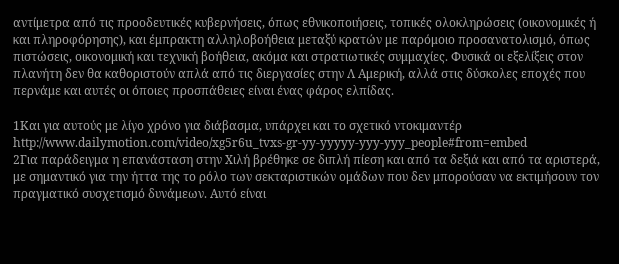αντίμετρα από τις προοδευτικές κυβερνήσεις, όπως εθνικοποιήσεις, τοπικές ολοκληρώσεις (οικονομικές ή και πληροφόρησης), και έμπρακτη αλληλοβοήθεια μεταξύ κρατών με παρόμοιο προσανατολισμό, όπως πιστώσεις, οικονομική και τεχνική βοήθεια, ακόμα και στρατιωτικές συμμαχίες. Φυσικά οι εξελίξεις στον πλανήτη δεν θα καθοριστούν απλά από τις διεργασίες στην Λ Αμερική, αλλά στις δύσκολες εποχές που περνάμε και αυτές οι όποιες προσπάθειες είναι ένας φάρος ελπίδας.

1Και για αυτούς με λίγο χρόνο για διάβασμα, υπάρχει και το σχετικό ντοκιμαντέρ http://www.dailymotion.com/video/xg5r6u_tvxs-gr-yy-yyyyy-yyy-yyy_people#from=embed
2Για παράδειγμα η επανάσταση στην Χιλή βρέθηκε σε διπλή πίεση και από τα δεξιά και από τα αριστερά, με σημαντικό για την ήττα της το ρόλο των σεκταριστικών ομάδων που δεν μπορούσαν να εκτιμήσουν τον πραγματικό συσχετισμό δυνάμεων. Αυτό είναι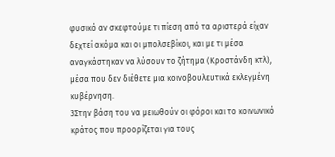φυσικό αν σκεφτούμε τι πίεση από τα αριστερά είχαν δεχτεί ακόμα και οι μπολσεβίκοι, και με τι μέσα αναγκάστηκαν να λύσουν το ζήτημα (Κροστάνδη κτλ), μέσα που δεν διέθετε μια κοινοβουλευτικά εκλεγμένη κυβέρνηση.
3Στην βάση του να μειωθούν οι φόροι και το κοινωνικό κράτος που προορίζεται για τους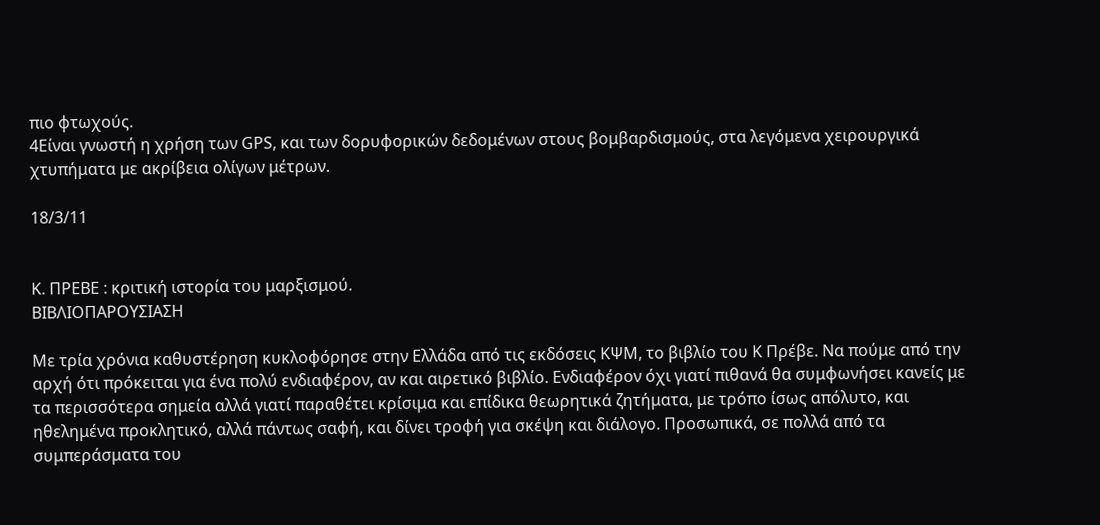πιο φτωχούς.
4Είναι γνωστή η χρήση των GPS, και των δορυφορικών δεδομένων στους βομβαρδισμούς, στα λεγόμενα χειρουργικά χτυπήματα με ακρίβεια ολίγων μέτρων.

18/3/11


Κ. ΠΡΕΒΕ : κριτική ιστορία του μαρξισμού.
ΒΙΒΛΙΟΠΑΡΟΥΣΙΑΣΗ

Με τρία χρόνια καθυστέρηση κυκλοφόρησε στην Ελλάδα από τις εκδόσεις ΚΨΜ, το βιβλίο του Κ Πρέβε. Να πούμε από την αρχή ότι πρόκειται για ένα πολύ ενδιαφέρον, αν και αιρετικό βιβλίο. Ενδιαφέρον όχι γιατί πιθανά θα συμφωνήσει κανείς με τα περισσότερα σημεία αλλά γιατί παραθέτει κρίσιμα και επίδικα θεωρητικά ζητήματα, με τρόπο ίσως απόλυτο, και ηθελημένα προκλητικό, αλλά πάντως σαφή, και δίνει τροφή για σκέψη και διάλογο. Προσωπικά, σε πολλά από τα συμπεράσματα του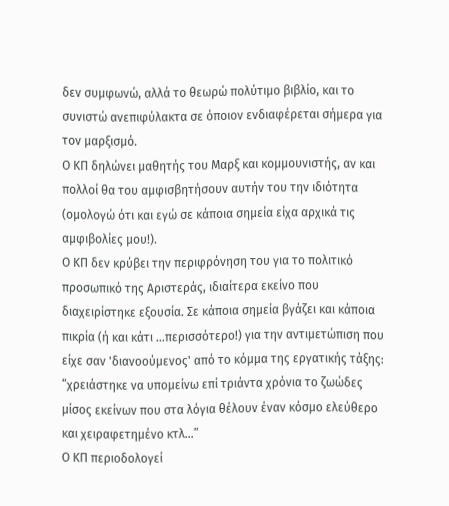δεν συμφωνώ, αλλά το θεωρώ πολύτιμο βιβλίο, και το συνιστώ ανεπιφύλακτα σε όποιον ενδιαφέρεται σήμερα για τον μαρξισμό.
Ο ΚΠ δηλώνει μαθητής του Μαρξ και κομμουνιστής, αν και πολλοί θα του αμφισβητήσουν αυτήν του την ιδιότητα (ομολογώ ότι και εγώ σε κάποια σημεία είχα αρχικά τις αμφιβολίες μου!).
Ο ΚΠ δεν κρύβει την περιφρόνηση του για το πολιτικό προσωπικό της Αριστεράς, ιδιαίτερα εκείνο που διαχειρίστηκε εξουσία. Σε κάποια σημεία βγάζει και κάποια πικρία (ή και κάτι ...περισσότερο!) για την αντιμετώπιση που είχε σαν 'διανοούμενος' από το κόμμα της εργατικής τάξης: “χρειάστηκε να υπομείνω επί τριάντα χρόνια το ζωώδες μίσος εκείνων που στα λόγια θέλουν έναν κόσμο ελεύθερο και χειραφετημένο κτλ...”
Ο ΚΠ περιοδολογεί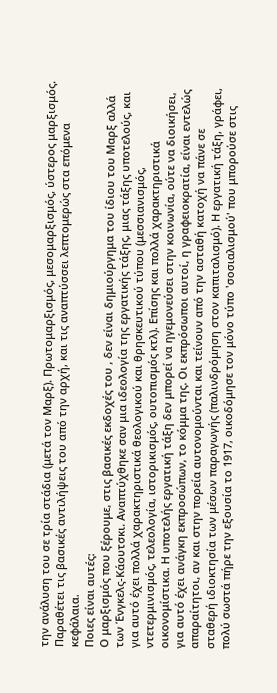την ανάλυση του σε τρία στάδια (μετά τον Μαρξ). Πρωτομαρξισμός, μεσομαρξισμός, ύστερος μαρξισμός. Παραθέτει τις βασικές αντιλήψεις του από την αρχή, και τις αναπτύσσει λεπτομερώς στα επόμενα κεφάλαια.
Ποιες είναι αυτές:
Ο μαρξισμός που ξέρουμε, στις βασικές εκδοχές του , δεν είναι δημιούργημα του ίδιου του Μαρξ αλλά των Ένγκελς-Κάουτσκι. Αναπτύχθηκε σαν μια ιδεολογία της εργατικής τάξης, μιας τάξης υποτελούς, και για αυτό έχει πολλά χαρακτηριστικά θεολογικού και θρησκευτικού τύπου (μεσσιανισμός, ντετερμινισμός, τελεολογία, ιστορικισμός, ουτοπισμός κτλ). Επίσης και πολλά χαρακτηριστικά οικονομίστικα. Η υποτελής εργατική τάξη δεν μπορεί να ηγεμονεύσει στην κοινωνία, ούτε να διοικήσει, για αυτό έχει ανάγκη εκπροσώπων, το κόμμα της. Οι εκπρόσωποι αυτοί, η γραφειοκρατία, είναι εντελώς απαραίτητοι, αν και στην πορεία αυτονομούνται και τείνουν από την ασταθή κατοχή να πάνε σε σταθερή ιδιοκτησία των μέσων παραγωγής (παλινδρόμηση στον καπιταλισμό). Η εργατική τάξη, γράφει, πολύ σωστά πήρε την εξουσία το 1917, οικοδόμησε τον μόνο τύπο 'σοσιαλισμού' που μπορούσε στις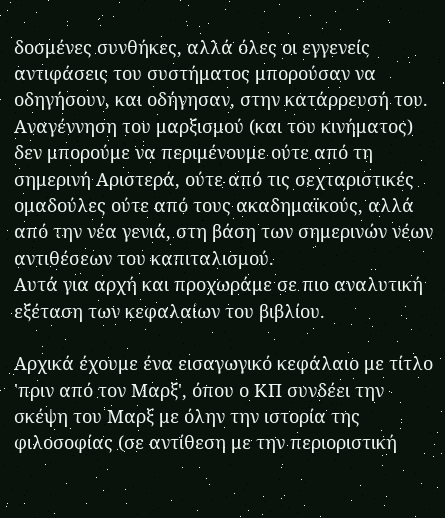δοσμένες συνθήκες, αλλά όλες οι εγγενείς αντιφάσεις του συστήματος μπορούσαν να οδηγήσουν, και οδήγησαν, στην κατάρρευσή του. Αναγέννηση του μαρξισμού (και του κινήματος) δεν μπορούμε να περιμένουμε ούτε από τη σημερινή Αριστερά, ούτε από τις σεχταριστικές ομαδούλες ούτε από τους ακαδημαϊκούς, αλλά από την νέα γενιά, στη βάση των σημερινών νέων αντιθέσεων του καπιταλισμού.
Αυτά για αρχή και προχωράμε σε πιο αναλυτική εξέταση των κεφαλαίων του βιβλίου.

Αρχικά έχουμε ένα εισαγωγικό κεφάλαιο με τίτλο 'πριν από τον Μαρξ', όπου ο ΚΠ συνδέει την σκέψη του Μαρξ με όλην την ιστορία της φιλοσοφίας (σε αντίθεση με την περιοριστική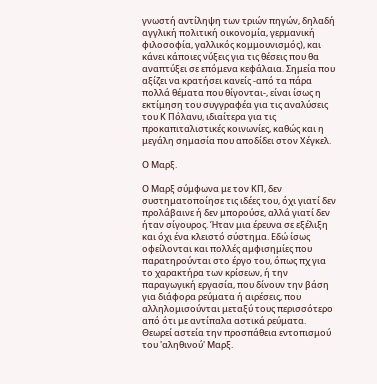γνωστή αντίληψη των τριών πηγών, δηλαδή αγγλική πολιτική οικονομία, γερμανική φιλοσοφία, γαλλικός κομμουνισμός), και κάνει κάποιες νύξεις για τις θέσεις που θα αναπτύξει σε επόμενα κεφάλαια. Σημεία που αξίζει να κρατήσει κανείς -από τα πάρα πολλά θέματα που θίγονται-, είναι ίσως η εκτίμηση του συγγραφέα για τις αναλύσεις του Κ Πόλανυ, ιδιαίτερα για τις προκαπιταλιστικές κοινωνίες, καθώς και η μεγάλη σημασία που αποδίδει στον Χέγκελ.

Ο Μαρξ.

Ο Μαρξ σύμφωνα με τον ΚΠ, δεν συστηματοποίησε τις ιδέες του, όχι γιατί δεν προλάβαινε ή δεν μπορούσε, αλλά γιατί δεν ήταν σίγουρος. Ήταν μια έρευνα σε εξέλιξη και όχι ένα κλειστό σύστημα. Εδώ ίσως οφείλονται και πολλές αμφισημίες που παρατηρούνται στο έργο του, όπως πχ για το χαρακτήρα των κρίσεων, ή την παραγωγική εργασία, που δίνουν την βάση για διάφορα ρεύματα ή αιρέσεις, που αλληλομισούνται μεταξύ τους περισσότερο από ότι με αντίπαλα αστικά ρεύματα. Θεωρεί αστεία την προσπάθεια εντοπισμού του 'αληθινού' Μαρξ.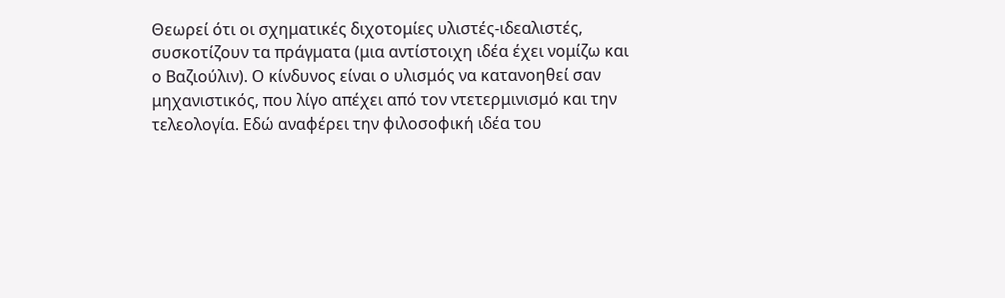Θεωρεί ότι οι σχηματικές διχοτομίες υλιστές-ιδεαλιστές, συσκοτίζουν τα πράγματα (μια αντίστοιχη ιδέα έχει νομίζω και ο Βαζιούλιν). Ο κίνδυνος είναι ο υλισμός να κατανοηθεί σαν μηχανιστικός, που λίγο απέχει από τον ντετερμινισμό και την τελεολογία. Εδώ αναφέρει την φιλοσοφική ιδέα του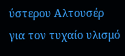ύστερου Αλτουσέρ για τον τυχαίο υλισμό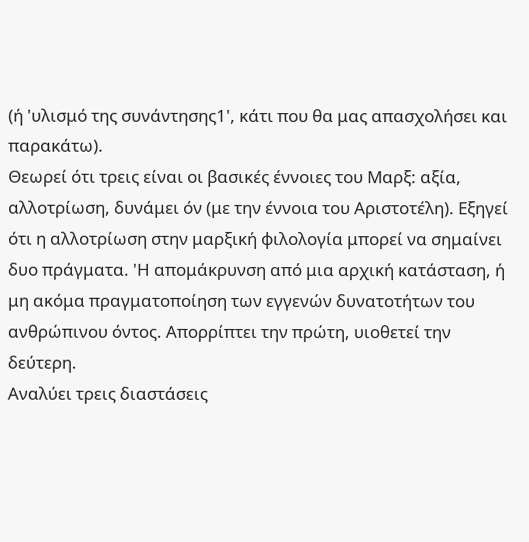(ή 'υλισμό της συνάντησης1', κάτι που θα μας απασχολήσει και παρακάτω).
Θεωρεί ότι τρεις είναι οι βασικές έννοιες του Μαρξ: αξία, αλλοτρίωση, δυνάμει όν (με την έννοια του Αριστοτέλη). Εξηγεί ότι η αλλοτρίωση στην μαρξική φιλολογία μπορεί να σημαίνει δυο πράγματα. 'Η απομάκρυνση από μια αρχική κατάσταση, ή μη ακόμα πραγματοποίηση των εγγενών δυνατοτήτων του ανθρώπινου όντος. Απορρίπτει την πρώτη, υιοθετεί την δεύτερη.
Αναλύει τρεις διαστάσεις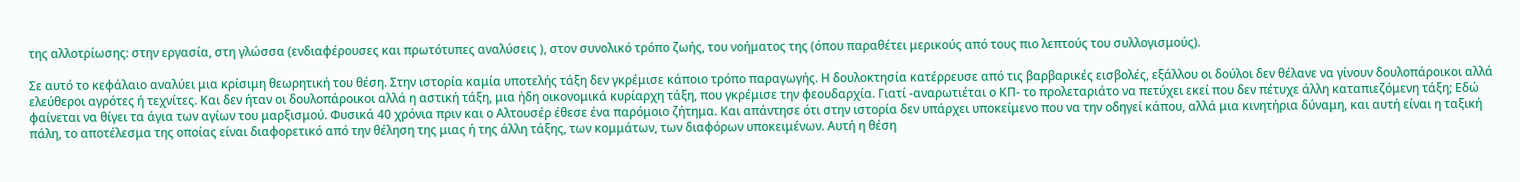της αλλοτρίωσης: στην εργασία, στη γλώσσα (ενδιαφέρουσες και πρωτότυπες αναλύσεις ), στον συνολικό τρόπο ζωής, του νοήματος της (όπου παραθέτει μερικούς από τους πιο λεπτούς του συλλογισμούς).

Σε αυτό το κεφάλαιο αναλύει μια κρίσιμη θεωρητική του θέση. Στην ιστορία καμία υποτελής τάξη δεν γκρέμισε κάποιο τρόπο παραγωγής. Η δουλοκτησία κατέρρευσε από τις βαρβαρικές εισβολές, εξάλλου οι δούλοι δεν θέλανε να γίνουν δουλοπάροικοι αλλά ελεύθεροι αγρότες ή τεχνίτες. Και δεν ήταν οι δουλοπάροικοι αλλά η αστική τάξη, μια ήδη οικονομικά κυρίαρχη τάξη, που γκρέμισε την φεουδαρχία. Γιατί -αναρωτιέται ο ΚΠ- το προλεταριάτο να πετύχει εκεί που δεν πέτυχε άλλη καταπιεζόμενη τάξη; Εδώ φαίνεται να θίγει τα άγια των αγίων του μαρξισμού. Φυσικά 40 χρόνια πριν και ο Αλτουσέρ έθεσε ένα παρόμοιο ζήτημα. Και απάντησε ότι στην ιστορία δεν υπάρχει υποκείμενο που να την οδηγεί κάπου, αλλά μια κινητήρια δύναμη, και αυτή είναι η ταξική πάλη, το αποτέλεσμα της οποίας είναι διαφορετικό από την θέληση της μιας ή της άλλη τάξης, των κομμάτων, των διαφόρων υποκειμένων. Αυτή η θέση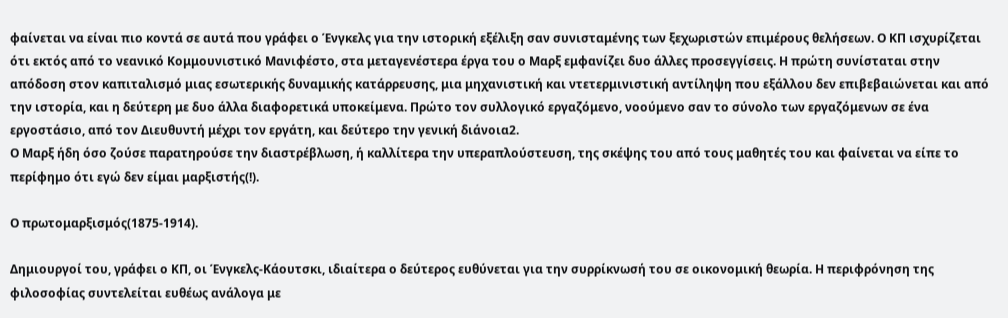φαίνεται να είναι πιο κοντά σε αυτά που γράφει ο Ένγκελς για την ιστορική εξέλιξη σαν συνισταμένης των ξεχωριστών επιμέρους θελήσεων. Ο ΚΠ ισχυρίζεται ότι εκτός από το νεανικό Κομμουνιστικό Μανιφέστο, στα μεταγενέστερα έργα του ο Μαρξ εμφανίζει δυο άλλες προσεγγίσεις. Η πρώτη συνίσταται στην απόδοση στον καπιταλισμό μιας εσωτερικής δυναμικής κατάρρευσης, μια μηχανιστική και ντετερμινιστική αντίληψη που εξάλλου δεν επιβεβαιώνεται και από την ιστορία, και η δεύτερη με δυο άλλα διαφορετικά υποκείμενα. Πρώτο τον συλλογικό εργαζόμενο, νοούμενο σαν το σύνολο των εργαζόμενων σε ένα εργοστάσιο, από τον Διευθυντή μέχρι τον εργάτη, και δεύτερο την γενική διάνοια2.
Ο Μαρξ ήδη όσο ζούσε παρατηρούσε την διαστρέβλωση, ή καλλίτερα την υπεραπλούστευση, της σκέψης του από τους μαθητές του και φαίνεται να είπε το περίφημο ότι εγώ δεν είμαι μαρξιστής(!).

Ο πρωτομαρξισμός(1875-1914).

Δημιουργοί του, γράφει ο ΚΠ, οι Ένγκελς-Κάουτσκι, ιδιαίτερα ο δεύτερος ευθύνεται για την συρρίκνωσή του σε οικονομική θεωρία. Η περιφρόνηση της φιλοσοφίας συντελείται ευθέως ανάλογα με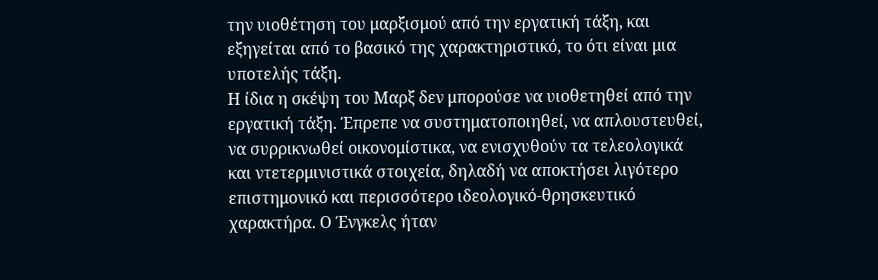την υιοθέτηση του μαρξισμού από την εργατική τάξη, και εξηγείται από το βασικό της χαρακτηριστικό, το ότι είναι μια υποτελής τάξη.
Η ίδια η σκέψη του Μαρξ δεν μπορούσε να υιοθετηθεί από την εργατική τάξη. Έπρεπε να συστηματοποιηθεί, να απλουστευθεί, να συρρικνωθεί οικονομίστικα, να ενισχυθούν τα τελεολογικά και ντετερμινιστικά στοιχεία, δηλαδή να αποκτήσει λιγότερο επιστημονικό και περισσότερο ιδεολογικό-θρησκευτικό χαρακτήρα. Ο Ένγκελς ήταν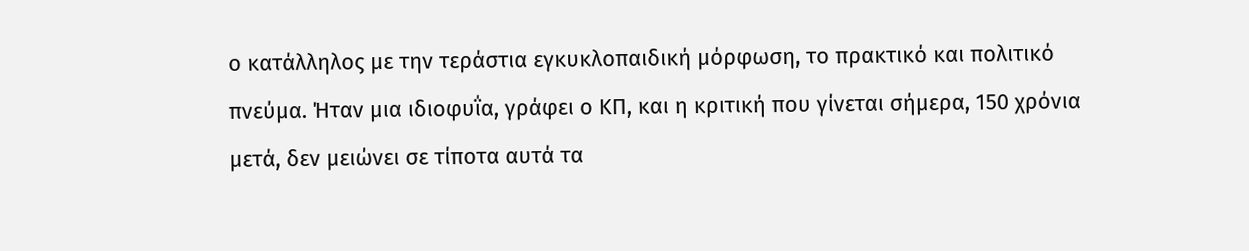ο κατάλληλος με την τεράστια εγκυκλοπαιδική μόρφωση, το πρακτικό και πολιτικό πνεύμα. Ήταν μια ιδιοφυΐα, γράφει ο ΚΠ, και η κριτική που γίνεται σήμερα, 150 χρόνια μετά, δεν μειώνει σε τίποτα αυτά τα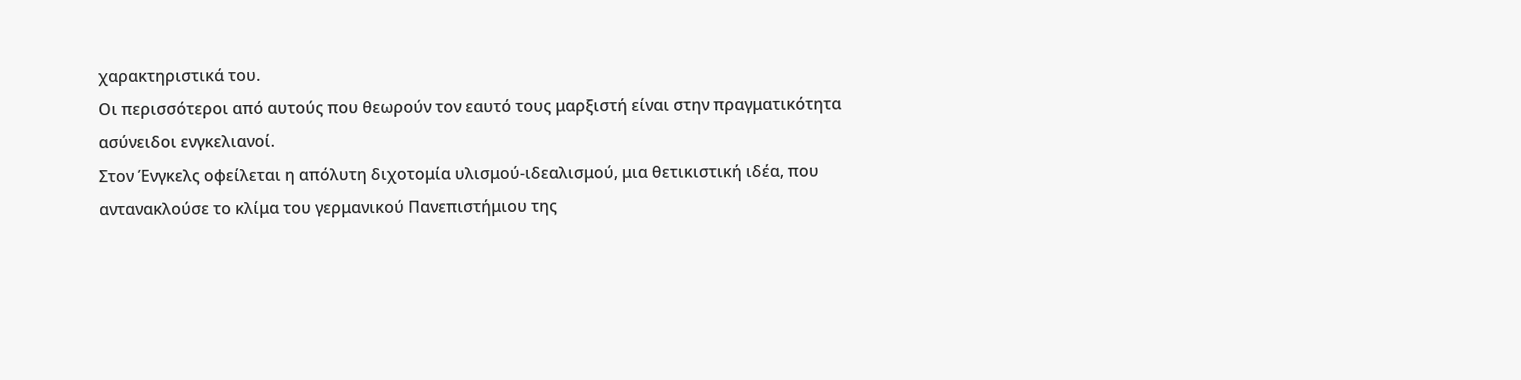χαρακτηριστικά του.
Οι περισσότεροι από αυτούς που θεωρούν τον εαυτό τους μαρξιστή είναι στην πραγματικότητα ασύνειδοι ενγκελιανοί.
Στον Ένγκελς οφείλεται η απόλυτη διχοτομία υλισμού-ιδεαλισμού, μια θετικιστική ιδέα, που αντανακλούσε το κλίμα του γερμανικού Πανεπιστήμιου της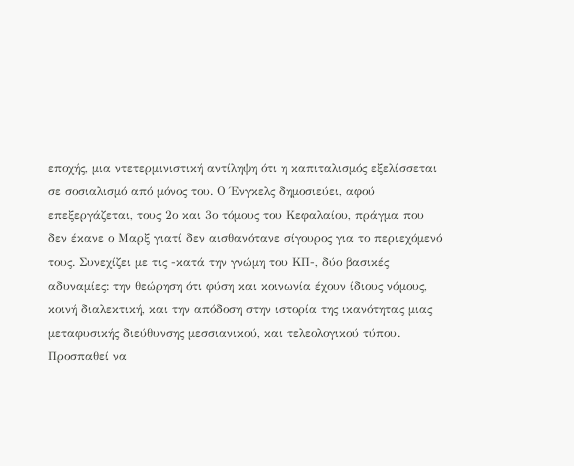εποχής, μια ντετερμινιστική αντίληψη ότι η καπιταλισμός εξελίσσεται σε σοσιαλισμό από μόνος του. Ο Ένγκελς δημοσιεύει, αφού επεξεργάζεται, τους 2ο και 3ο τόμους του Κεφαλαίου, πράγμα που δεν έκανε ο Μαρξ γιατί δεν αισθανότανε σίγουρος για το περιεχόμενό τους. Συνεχίζει με τις -κατά την γνώμη του ΚΠ-, δύο βασικές αδυναμίες: την θεώρηση ότι φύση και κοινωνία έχουν ίδιους νόμους, κοινή διαλεκτική, και την απόδοση στην ιστορία της ικανότητας μιας μεταφυσικής διεύθυνσης μεσσιανικού, και τελεολογικού τύπου.
Προσπαθεί να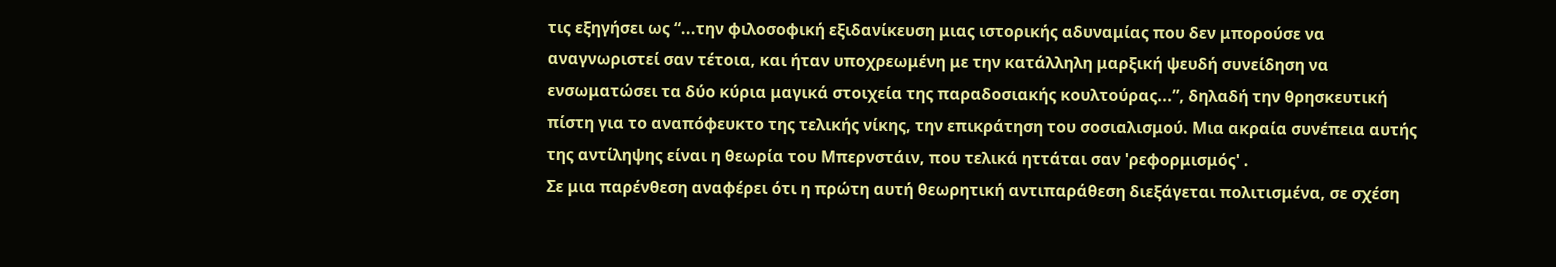τις εξηγήσει ως “...την φιλοσοφική εξιδανίκευση μιας ιστορικής αδυναμίας που δεν μπορούσε να αναγνωριστεί σαν τέτοια, και ήταν υποχρεωμένη με την κατάλληλη μαρξική ψευδή συνείδηση να ενσωματώσει τα δύο κύρια μαγικά στοιχεία της παραδοσιακής κουλτούρας...”, δηλαδή την θρησκευτική πίστη για το αναπόφευκτο της τελικής νίκης, την επικράτηση του σοσιαλισμού. Μια ακραία συνέπεια αυτής της αντίληψης είναι η θεωρία του Μπερνστάιν, που τελικά ηττάται σαν 'ρεφορμισμός' .
Σε μια παρένθεση αναφέρει ότι η πρώτη αυτή θεωρητική αντιπαράθεση διεξάγεται πολιτισμένα, σε σχέση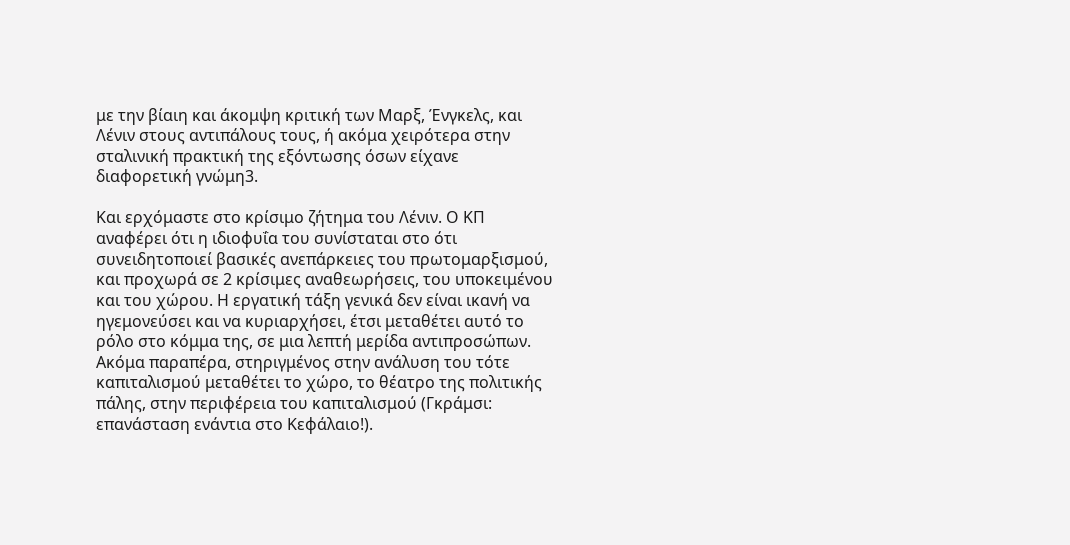με την βίαιη και άκομψη κριτική των Μαρξ, Ένγκελς, και Λένιν στους αντιπάλους τους, ή ακόμα χειρότερα στην σταλινική πρακτική της εξόντωσης όσων είχανε διαφορετική γνώμη3.

Και ερχόμαστε στο κρίσιμο ζήτημα του Λένιν. Ο ΚΠ αναφέρει ότι η ιδιοφυΐα του συνίσταται στο ότι συνειδητοποιεί βασικές ανεπάρκειες του πρωτομαρξισμού, και προχωρά σε 2 κρίσιμες αναθεωρήσεις, του υποκειμένου και του χώρου. Η εργατική τάξη γενικά δεν είναι ικανή να ηγεμονεύσει και να κυριαρχήσει, έτσι μεταθέτει αυτό το ρόλο στο κόμμα της, σε μια λεπτή μερίδα αντιπροσώπων. Ακόμα παραπέρα, στηριγμένος στην ανάλυση του τότε καπιταλισμού μεταθέτει το χώρο, το θέατρο της πολιτικής πάλης, στην περιφέρεια του καπιταλισμού (Γκράμσι: επανάσταση ενάντια στο Κεφάλαιο!).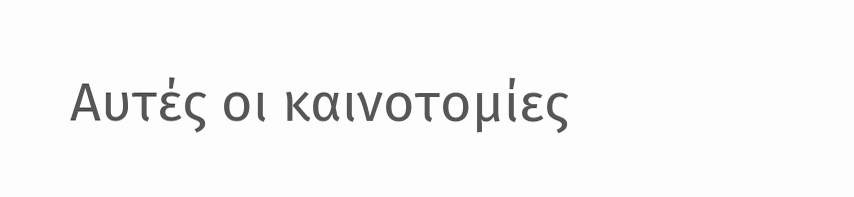Αυτές οι καινοτομίες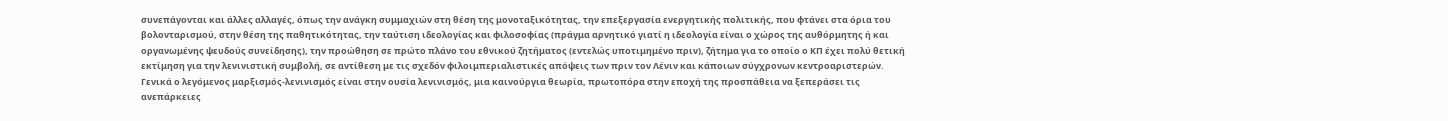συνεπάγονται και άλλες αλλαγές, όπως την ανάγκη συμμαχιών στη θέση της μονοταξικότητας, την επεξεργασία ενεργητικής πολιτικής, που φτάνει στα όρια του βολονταρισμού, στην θέση της παθητικότητας, την ταύτιση ιδεολογίας και φιλοσοφίας (πράγμα αρνητικό γιατί η ιδεολογία είναι ο χώρος της αυθόρμητης ή και οργανωμένης ψευδούς συνείδησης), την προώθηση σε πρώτο πλάνο του εθνικού ζητήματος (εντελώς υποτιμημένο πριν), ζήτημα για το οποίο ο ΚΠ έχει πολύ θετική εκτίμηση για την λενινιστική συμβολή, σε αντίθεση με τις σχεδόν φιλοιμπεριαλιστικές απόψεις των πριν τον Λένιν και κάποιων σύγχρονων κεντροαριστερών.
Γενικά ο λεγόμενος μαρξισμός-λενινισμός είναι στην ουσία λενινισμός, μια καινούργια θεωρία, πρωτοπόρα στην εποχή της προσπάθεια να ξεπεράσει τις ανεπάρκειες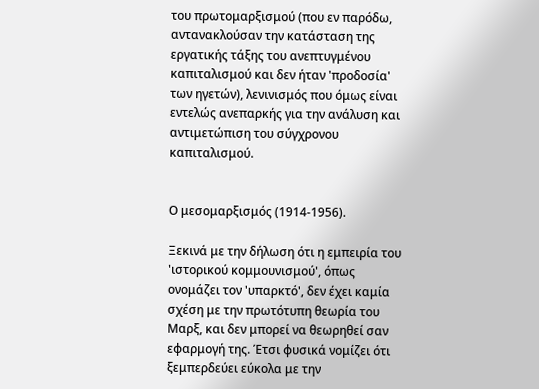του πρωτομαρξισμού (που εν παρόδω, αντανακλούσαν την κατάσταση της εργατικής τάξης του ανεπτυγμένου καπιταλισμού και δεν ήταν 'προδοσία' των ηγετών), λενινισμός που όμως είναι εντελώς ανεπαρκής για την ανάλυση και αντιμετώπιση του σύγχρονου καπιταλισμού.


Ο μεσομαρξισμός (1914-1956).

Ξεκινά με την δήλωση ότι η εμπειρία του 'ιστορικού κομμουνισμού', όπως ονομάζει τον 'υπαρκτό', δεν έχει καμία σχέση με την πρωτότυπη θεωρία του Μαρξ, και δεν μπορεί να θεωρηθεί σαν εφαρμογή της. Έτσι φυσικά νομίζει ότι ξεμπερδεύει εύκολα με την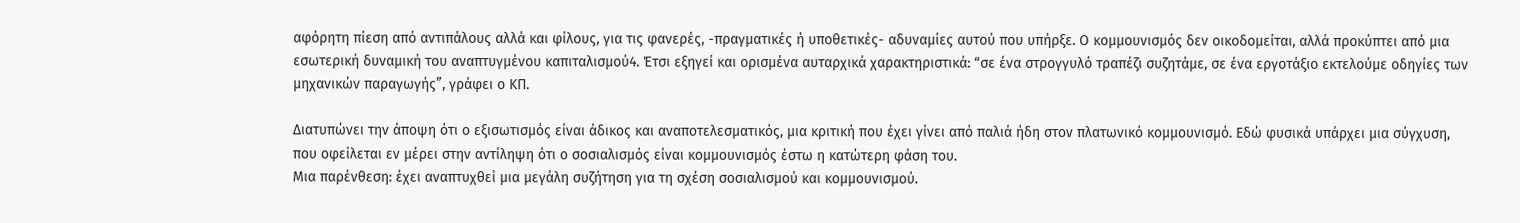αφόρητη πίεση από αντιπάλους αλλά και φίλους, για τις φανερές, -πραγματικές ή υποθετικές- αδυναμίες αυτού που υπήρξε. Ο κομμουνισμός δεν οικοδομείται, αλλά προκύπτει από μια εσωτερική δυναμική του αναπτυγμένου καπιταλισμού4. Έτσι εξηγεί και ορισμένα αυταρχικά χαρακτηριστικά: “σε ένα στρογγυλό τραπέζι συζητάμε, σε ένα εργοτάξιο εκτελούμε οδηγίες των μηχανικών παραγωγής”, γράφει ο ΚΠ.

Διατυπώνει την άποψη ότι ο εξισωτισμός είναι άδικος και αναποτελεσματικός, μια κριτική που έχει γίνει από παλιά ήδη στον πλατωνικό κομμουνισμό. Εδώ φυσικά υπάρχει μια σύγχυση, που οφείλεται εν μέρει στην αντίληψη ότι ο σοσιαλισμός είναι κομμουνισμός έστω η κατώτερη φάση του.
Μια παρένθεση: έχει αναπτυχθεί μια μεγάλη συζήτηση για τη σχέση σοσιαλισμού και κομμουνισμού.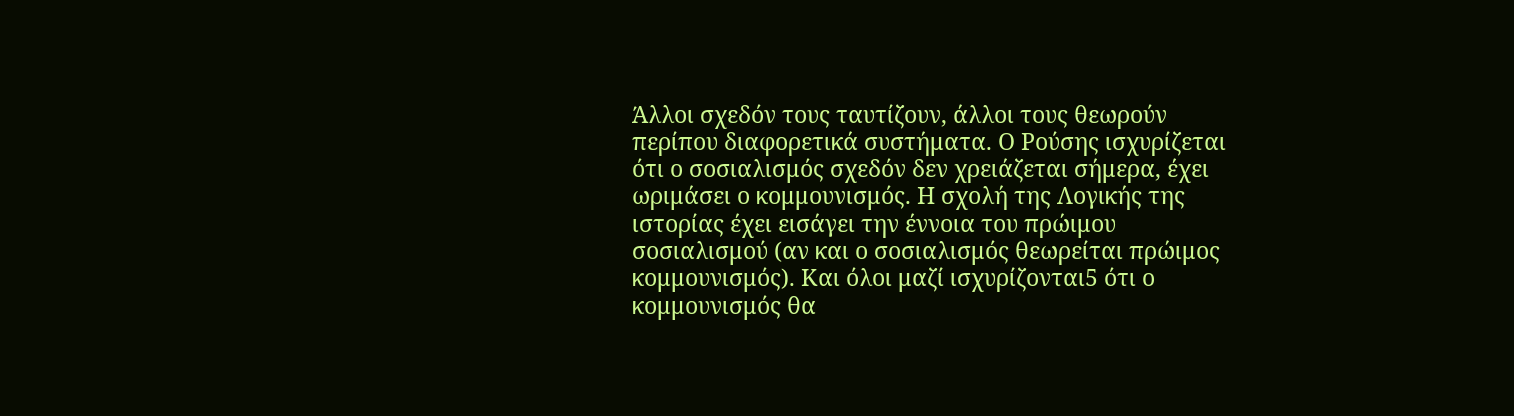Άλλοι σχεδόν τους ταυτίζουν, άλλοι τους θεωρούν περίπου διαφορετικά συστήματα. Ο Ρούσης ισχυρίζεται ότι ο σοσιαλισμός σχεδόν δεν χρειάζεται σήμερα, έχει ωριμάσει ο κομμουνισμός. Η σχολή της Λογικής της ιστορίας έχει εισάγει την έννοια του πρώιμου σοσιαλισμού (αν και ο σοσιαλισμός θεωρείται πρώιμος κομμουνισμός). Και όλοι μαζί ισχυρίζονται5 ότι ο κομμουνισμός θα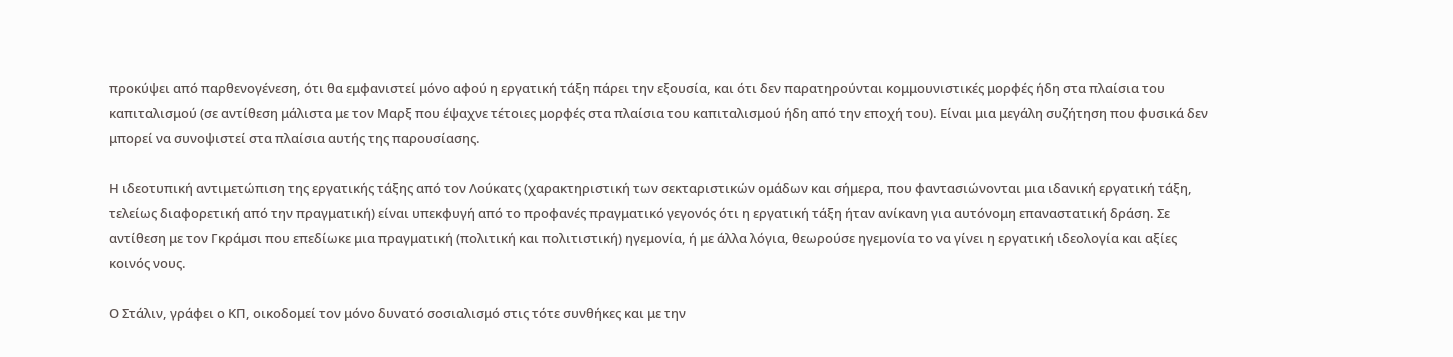προκύψει από παρθενογένεση, ότι θα εμφανιστεί μόνο αφού η εργατική τάξη πάρει την εξουσία, και ότι δεν παρατηρούνται κομμουνιστικές μορφές ήδη στα πλαίσια του καπιταλισμού (σε αντίθεση μάλιστα με τον Μαρξ που έψαχνε τέτοιες μορφές στα πλαίσια του καπιταλισμού ήδη από την εποχή του). Είναι μια μεγάλη συζήτηση που φυσικά δεν μπορεί να συνοψιστεί στα πλαίσια αυτής της παρουσίασης.

Η ιδεοτυπική αντιμετώπιση της εργατικής τάξης από τον Λούκατς (χαρακτηριστική των σεκταριστικών ομάδων και σήμερα, που φαντασιώνονται μια ιδανική εργατική τάξη, τελείως διαφορετική από την πραγματική) είναι υπεκφυγή από το προφανές πραγματικό γεγονός ότι η εργατική τάξη ήταν ανίκανη για αυτόνομη επαναστατική δράση. Σε αντίθεση με τον Γκράμσι που επεδίωκε μια πραγματική (πολιτική και πολιτιστική) ηγεμονία, ή με άλλα λόγια, θεωρούσε ηγεμονία το να γίνει η εργατική ιδεολογία και αξίες κοινός νους.

Ο Στάλιν, γράφει ο ΚΠ, οικοδομεί τον μόνο δυνατό σοσιαλισμό στις τότε συνθήκες και με την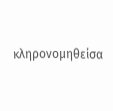κληρονομηθείσα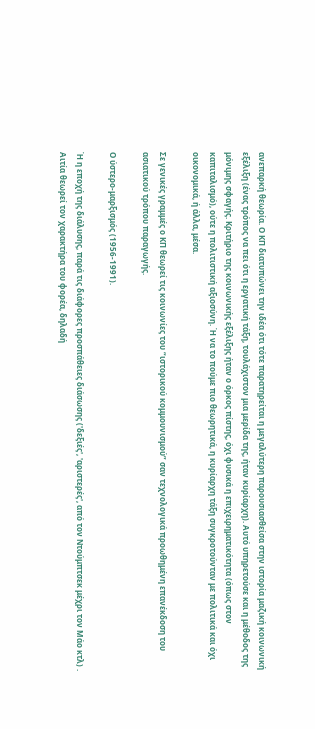ανεπαρκή θεωρία. Ο ΚΠ διατυπώνει την ιδέα ότι τότε παρατηρείται η μεγαλύτερη παρουσιασθείσα στην ιστορία μαζική κοινωνική εξέλιξη (ένας τρόπος να πει ότι η εργατική τάξη, τουλάχιστον μια μερίδα της, ήταν κυρίαρχη). Αυτό υπηρετούσε και η μέθοδος της μόνιμης σφαγής. Κριτήριο της κοινωνικής εξέλιξης ήταν ο όρκος πίστης, όχι φυσικά η επιχειρηματικότητα (όπως στον καπιταλισμό), ούτε η πολιτιστική αξιοσύνη. Ή να το πούμε πιο θεωρητικά, η κυρίαρχη τάξη συγκροτούνταν με πολιτικά και όχι οικονομικά, ή άλλα, μέσα.

Σε γενικές γραμμές ο ΚΠ θεωρεί τις κοινωνίες του “ιστορικού κομμουνισμού” σαν τεχνολογικά προωθημένη επανέκδοση του ασιατικού τρόπου παραγωγής.

Ο ύστερο-μαρξισμός (1956-1991).

Ή η εποχή της διάλυσης, παρά τις διάφορες προσπάθειες διάσωσης ('δεξιές', 'αριστερές', από τον Ντούμπτσεκ μέχρι τον Μάο κτλ) . Αιτία θεωρεί τον χαρακτήρα του φορέα, δηλαδή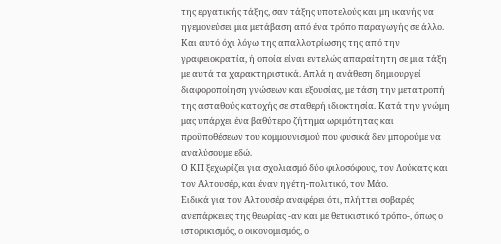της εργατικής τάξης, σαν τάξης υποτελούς και μη ικανής να ηγεμονεύσει μια μετάβαση από ένα τρόπο παραγωγής σε άλλο. Και αυτό όχι λόγω της απαλλοτρίωσης της από την γραφειοκρατία, ή οποία είναι εντελώς απαραίτητη σε μια τάξη με αυτά τα χαρακτηριστικά. Απλά η ανάθεση δημιουργεί διαφοροποίηση γνώσεων και εξουσίας, με τάση την μετατροπή της ασταθούς κατοχής σε σταθερή ιδιοκτησία. Κατά την γνώμη μας υπάρχει ένα βαθύτερο ζήτημα ωριμότητας και προϋποθέσεων του κομμουνισμού που φυσικά δεν μπορούμε να αναλύσουμε εδώ.
Ο ΚΠ ξεχωρίζει για σχολιασμό δύο φιλοσόφους, τον Λούκατς και τον Αλτουσέρ, και έναν ηγέτη-πολιτικό, τον Μάο.
Ειδικά για τον Αλτουσέρ αναφέρει ότι, πλήττει σοβαρές ανεπάρκειες της θεωρίας -αν και με θετικιστικό τρόπο-, όπως ο ιστορικισμός, ο οικονομισμός, ο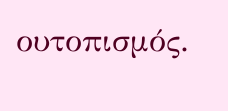ουτοπισμός.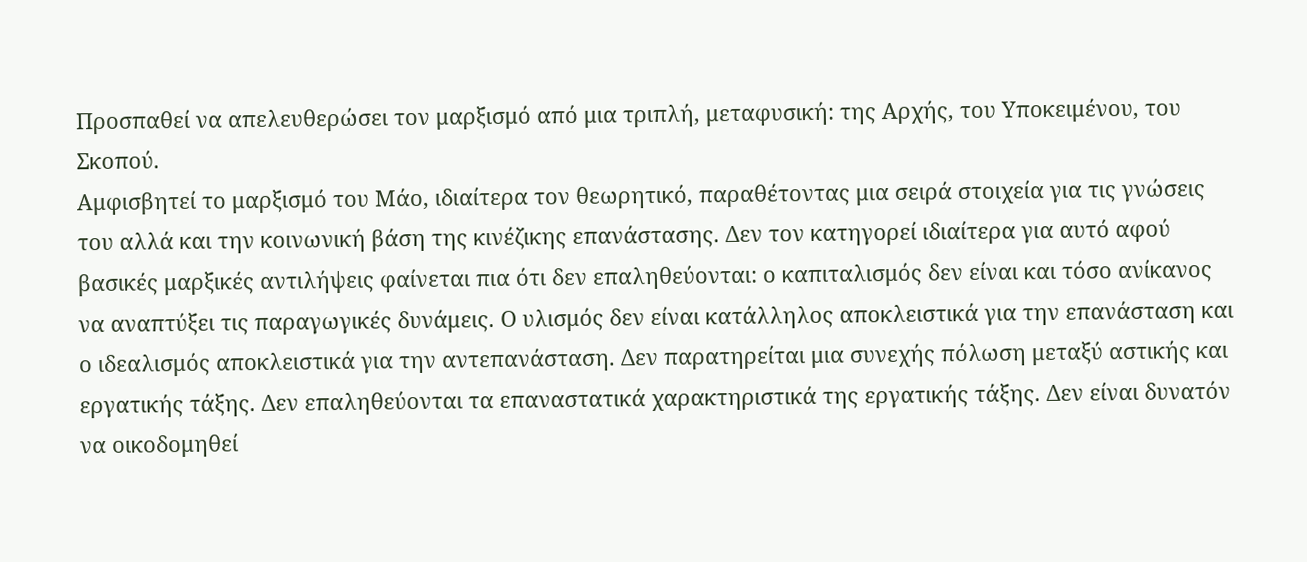Προσπαθεί να απελευθερώσει τον μαρξισμό από μια τριπλή, μεταφυσική: της Αρχής, του Υποκειμένου, του Σκοπού.
Αμφισβητεί το μαρξισμό του Μάο, ιδιαίτερα τον θεωρητικό, παραθέτοντας μια σειρά στοιχεία για τις γνώσεις του αλλά και την κοινωνική βάση της κινέζικης επανάστασης. Δεν τον κατηγορεί ιδιαίτερα για αυτό αφού βασικές μαρξικές αντιλήψεις φαίνεται πια ότι δεν επαληθεύονται: ο καπιταλισμός δεν είναι και τόσο ανίκανος να αναπτύξει τις παραγωγικές δυνάμεις. Ο υλισμός δεν είναι κατάλληλος αποκλειστικά για την επανάσταση και ο ιδεαλισμός αποκλειστικά για την αντεπανάσταση. Δεν παρατηρείται μια συνεχής πόλωση μεταξύ αστικής και εργατικής τάξης. Δεν επαληθεύονται τα επαναστατικά χαρακτηριστικά της εργατικής τάξης. Δεν είναι δυνατόν να οικοδομηθεί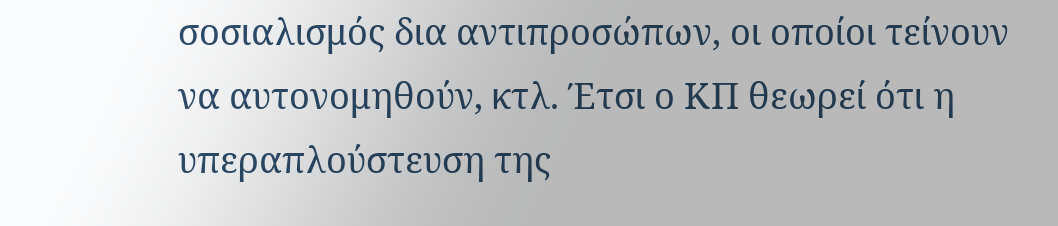σοσιαλισμός δια αντιπροσώπων, οι οποίοι τείνουν να αυτονομηθούν, κτλ. Έτσι ο ΚΠ θεωρεί ότι η υπεραπλούστευση της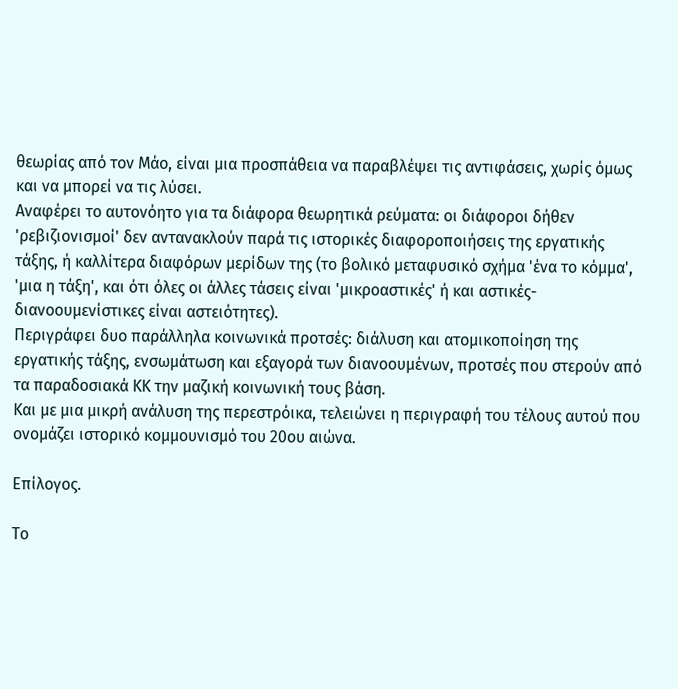θεωρίας από τον Μάο, είναι μια προσπάθεια να παραβλέψει τις αντιφάσεις, χωρίς όμως και να μπορεί να τις λύσει.
Αναφέρει το αυτονόητο για τα διάφορα θεωρητικά ρεύματα: οι διάφοροι δήθεν 'ρεβιζιονισμοί' δεν αντανακλούν παρά τις ιστορικές διαφοροποιήσεις της εργατικής τάξης, ή καλλίτερα διαφόρων μερίδων της (το βολικό μεταφυσικό σχήμα 'ένα το κόμμα', 'μια η τάξη', και ότι όλες οι άλλες τάσεις είναι 'μικροαστικές' ή και αστικές-διανοουμενίστικες είναι αστειότητες).
Περιγράφει δυο παράλληλα κοινωνικά προτσές: διάλυση και ατομικοποίηση της εργατικής τάξης, ενσωμάτωση και εξαγορά των διανοουμένων, προτσές που στερούν από τα παραδοσιακά ΚΚ την μαζική κοινωνική τους βάση.
Και με μια μικρή ανάλυση της περεστρόικα, τελειώνει η περιγραφή του τέλους αυτού που ονομάζει ιστορικό κομμουνισμό του 20ου αιώνα.

Επίλογος.

Το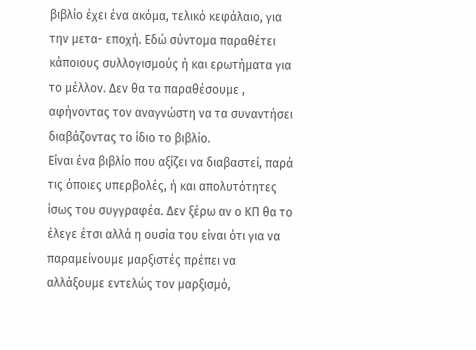βιβλίο έχει ένα ακόμα, τελικό κεφάλαιο, για την μετα- εποχή. Εδώ σύντομα παραθέτει κάποιους συλλογισμούς ή και ερωτήματα για το μέλλον. Δεν θα τα παραθέσουμε , αφήνοντας τον αναγνώστη να τα συναντήσει διαβάζοντας το ίδιο το βιβλίο.
Είναι ένα βιβλίο που αξίζει να διαβαστεί, παρά τις όποιες υπερβολές, ή και απολυτότητες ίσως του συγγραφέα. Δεν ξέρω αν ο ΚΠ θα το έλεγε έτσι αλλά η ουσία του είναι ότι για να παραμείνουμε μαρξιστές πρέπει να αλλάξουμε εντελώς τον μαρξισμό,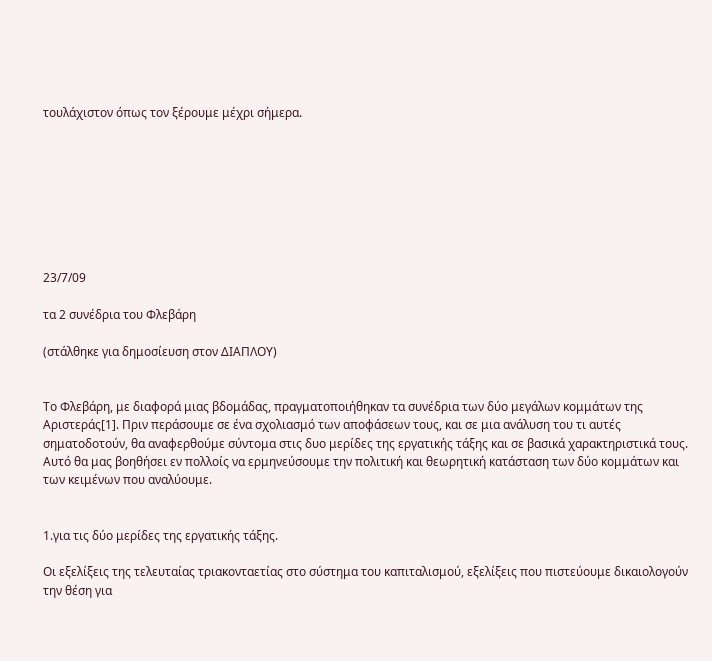τουλάχιστον όπως τον ξέρουμε μέχρι σήμερα.








23/7/09

τα 2 συνέδρια του Φλεβάρη

(στάλθηκε για δημοσίευση στον ΔΙΑΠΛΟΥ)


Το Φλεβάρη, με διαφορά μιας βδομάδας, πραγματοποιήθηκαν τα συνέδρια των δύο μεγάλων κομμάτων της Αριστεράς[1]. Πριν περάσουμε σε ένα σχολιασμό των αποφάσεων τους, και σε μια ανάλυση του τι αυτές σηματοδοτούν, θα αναφερθούμε σύντομα στις δυο μερίδες της εργατικής τάξης και σε βασικά χαρακτηριστικά τους. Αυτό θα μας βοηθήσει εν πολλοίς να ερμηνεύσουμε την πολιτική και θεωρητική κατάσταση των δύο κομμάτων και των κειμένων που αναλύουμε.


1.για τις δύο μερίδες της εργατικής τάξης.

Οι εξελίξεις της τελευταίας τριακονταετίας στο σύστημα του καπιταλισμού, εξελίξεις που πιστεύουμε δικαιολογούν την θέση για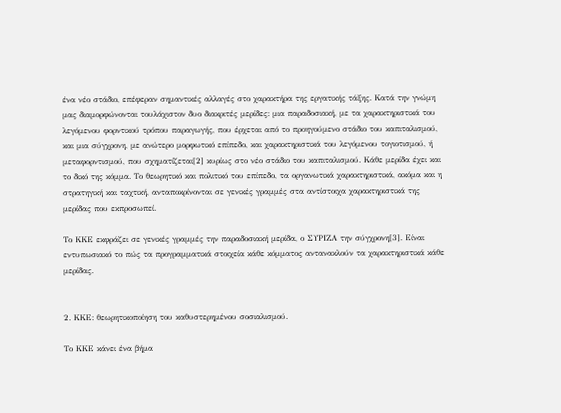ένα νέο στάδιο, επέφεραν σημαντικές αλλαγές στο χαρακτήρα της εργατικής τάξης. Κατά την γνώμη μας διαμορφώνονται τουλάχιστον δυο διακριτές μερίδες: μια παραδοσιακή, με τα χαρακτηριστικά του λεγόμενου φορντικού τρόπου παραγωγής, που έρχεται από το προηγούμενο στάδιο του καπιταλισμού, και μια σύγχρονη, με ανώτερο μορφωτικό επίπεδο, και χαρακτηριστικά του λεγόμενου τογιοτισμού, ή μεταφορντισμού, που σχηματίζεται[2] κυρίως στο νέο στάδιο του καπιταλισμού. Κάθε μερίδα έχει και το δικό της κόμμα. Το θεωρητικό και πολιτικό του επίπεδο, τα οργανωτικά χαρακτηριστικά, ακόμα και η στρατηγική και ταχτική, ανταποκρίνονται σε γενικές γραμμές στα αντίστοιχα χαρακτηριστικά της μερίδας που εκπροσωπεί.

Το ΚΚΕ εκφράζει σε γενικές γραμμές την παραδοσιακή μερίδα, ο ΣΥΡΙΖΑ την σύγχρονη[3]. Είναι εντυπωσιακό το πώς τα προγραμματικά στοιχεία κάθε κόμματος αντανακλούν τα χαρακτηριστικά κάθε μερίδας.


2. ΚΚΕ: θεωρητικοποίηση του καθυστερημένου σοσιαλισμού.

Το ΚΚΕ κάνει ένα βήμα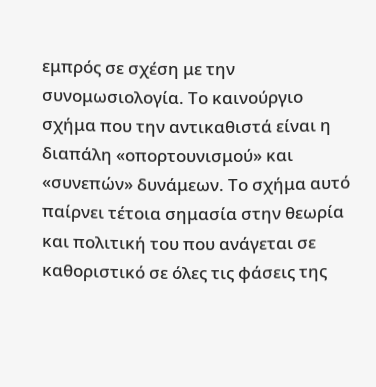εμπρός σε σχέση με την συνομωσιολογία. Το καινούργιο σχήμα που την αντικαθιστά είναι η διαπάλη «οπορτουνισμού» και «συνεπών» δυνάμεων. Το σχήμα αυτό παίρνει τέτοια σημασία στην θεωρία και πολιτική του που ανάγεται σε καθοριστικό σε όλες τις φάσεις της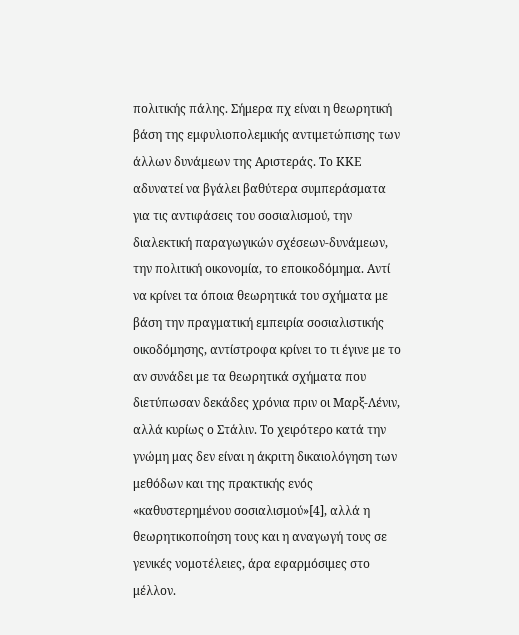πολιτικής πάλης. Σήμερα πχ είναι η θεωρητική βάση της εμφυλιοπολεμικής αντιμετώπισης των άλλων δυνάμεων της Αριστεράς. Το ΚΚΕ αδυνατεί να βγάλει βαθύτερα συμπεράσματα για τις αντιφάσεις του σοσιαλισμού, την διαλεκτική παραγωγικών σχέσεων-δυνάμεων, την πολιτική οικονομία, το εποικοδόμημα. Αντί να κρίνει τα όποια θεωρητικά του σχήματα με βάση την πραγματική εμπειρία σοσιαλιστικής οικοδόμησης, αντίστροφα κρίνει το τι έγινε με το αν συνάδει με τα θεωρητικά σχήματα που διετύπωσαν δεκάδες χρόνια πριν οι Μαρξ-Λένιν, αλλά κυρίως ο Στάλιν. Το χειρότερο κατά την γνώμη μας δεν είναι η άκριτη δικαιολόγηση των μεθόδων και της πρακτικής ενός «καθυστερημένου σοσιαλισμού»[4], αλλά η θεωρητικοποίηση τους και η αναγωγή τους σε γενικές νομοτέλειες, άρα εφαρμόσιμες στο μέλλον.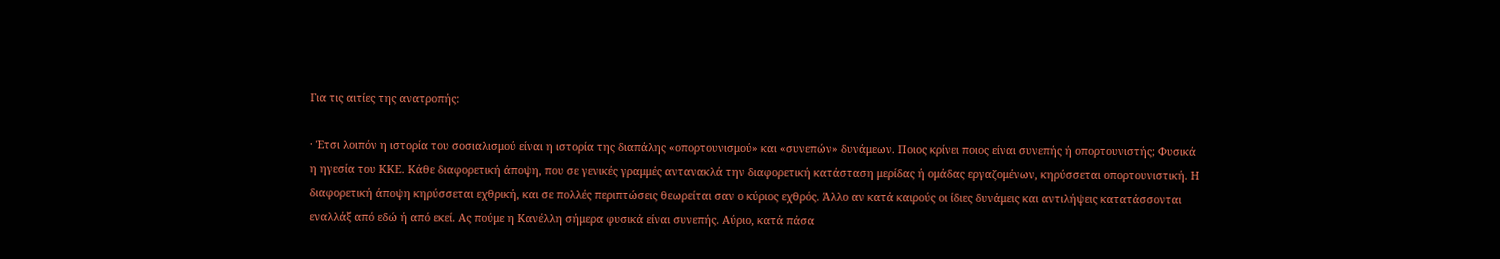Για τις αιτίες της ανατροπής:

· Έτσι λοιπόν η ιστορία του σοσιαλισμού είναι η ιστορία της διαπάλης «οπορτουνισμού» και «συνεπών» δυνάμεων. Ποιος κρίνει ποιος είναι συνεπής ή οπορτουνιστής; Φυσικά η ηγεσία του ΚΚΕ. Κάθε διαφορετική άποψη, που σε γενικές γραμμές αντανακλά την διαφορετική κατάσταση μερίδας ή ομάδας εργαζομένων, κηρύσσεται οπορτουνιστική. Η διαφορετική άποψη κηρύσσεται εχθρική, και σε πολλές περιπτώσεις θεωρείται σαν ο κύριος εχθρός. Άλλο αν κατά καιρούς οι ίδιες δυνάμεις και αντιλήψεις κατατάσσονται εναλλάξ από εδώ ή από εκεί. Ας πούμε η Κανέλλη σήμερα φυσικά είναι συνεπής. Αύριο, κατά πάσα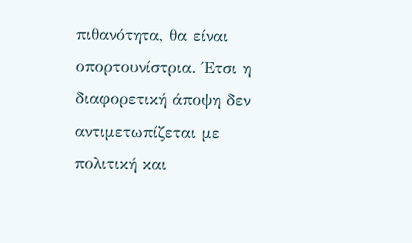πιθανότητα, θα είναι οπορτουνίστρια. Έτσι η διαφορετική άποψη δεν αντιμετωπίζεται με πολιτική και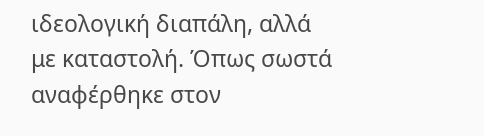ιδεολογική διαπάλη, αλλά με καταστολή. Όπως σωστά αναφέρθηκε στον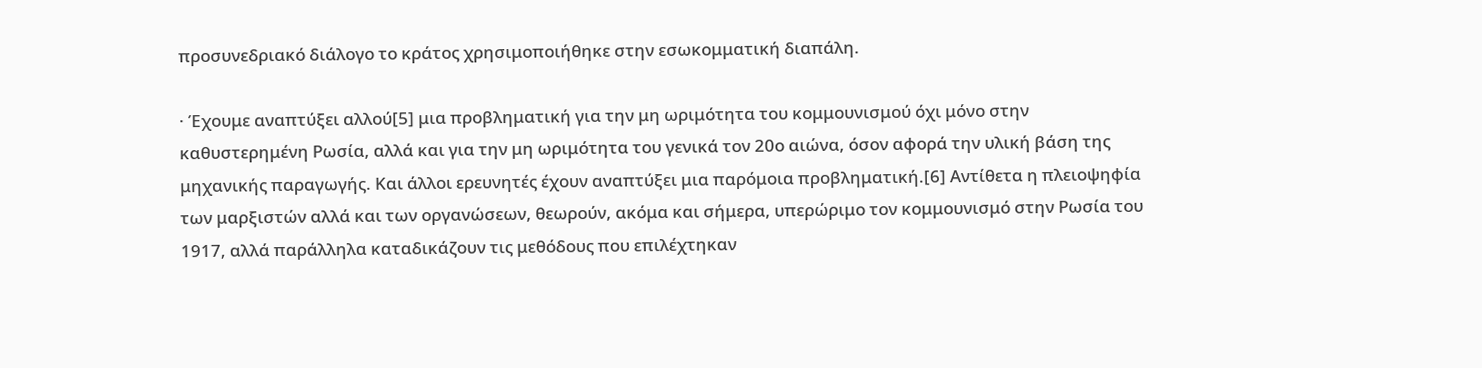προσυνεδριακό διάλογο το κράτος χρησιμοποιήθηκε στην εσωκομματική διαπάλη.

· Έχουμε αναπτύξει αλλού[5] μια προβληματική για την μη ωριμότητα του κομμουνισμού όχι μόνο στην καθυστερημένη Ρωσία, αλλά και για την μη ωριμότητα του γενικά τον 20ο αιώνα, όσον αφορά την υλική βάση της μηχανικής παραγωγής. Και άλλοι ερευνητές έχουν αναπτύξει μια παρόμοια προβληματική.[6] Αντίθετα η πλειοψηφία των μαρξιστών αλλά και των οργανώσεων, θεωρούν, ακόμα και σήμερα, υπερώριμο τον κομμουνισμό στην Ρωσία του 1917, αλλά παράλληλα καταδικάζουν τις μεθόδους που επιλέχτηκαν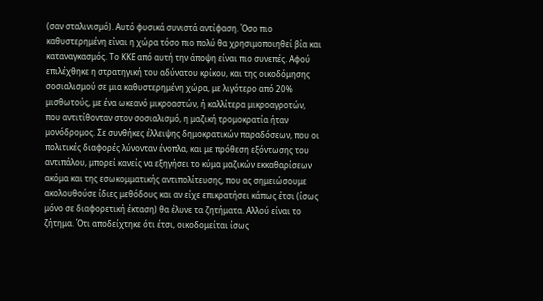(σαν σταλινισμό). Αυτό φυσικά συνιστά αντίφαση. Όσο πιο καθυστερημένη είναι η χώρα τόσο πιο πολύ θα χρησιμοποιηθεί βία και καταναγκασμός. Το ΚΚΕ από αυτή την άποψη είναι πιο συνεπές. Αφού επιλέχθηκε η στρατηγική του αδύνατου κρίκου, και της οικοδόμησης σοσιαλισμού σε μια καθυστερημένη χώρα, με λιγότερο από 20% μισθωτούς, με ένα ωκεανό μικροαστών, ή καλλίτερα μικροαγροτών, που αντιτίθονταν στον σοσιαλισμό, η μαζική τρομοκρατία ήταν μονόδρομος. Σε συνθήκες έλλειψης δημοκρατικών παραδόσεων, που οι πολιτικές διαφορές λύνονταν ένοπλα, και με πρόθεση εξόντωσης του αντιπάλου, μπορεί κανείς να εξηγήσει το κύμα μαζικών εκκαθαρίσεων ακόμα και της εσωκομματικής αντιπολίτευσης, που ας σημειώσουμε ακολουθούσε ίδιες μεθόδους και αν είχε επικρατήσει κάπως έτσι (ίσως μόνο σε διαφορετική έκταση) θα έλυνε τα ζητήματα. Αλλού είναι το ζήτημα. Ότι αποδείχτηκε ότι έτσι, οικοδομείται ίσως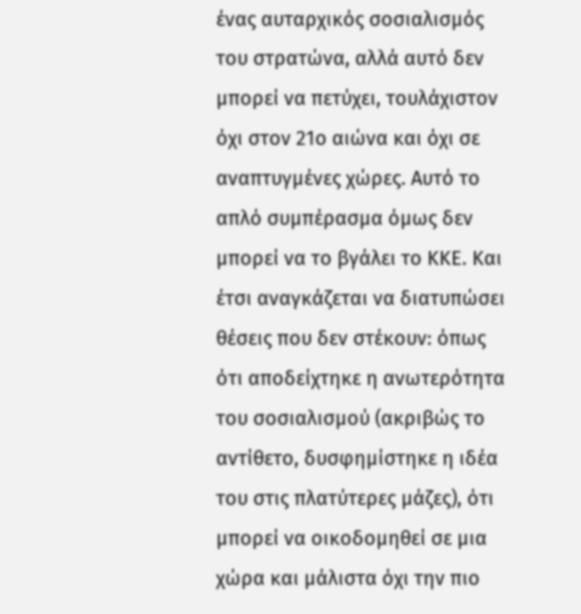ένας αυταρχικός σοσιαλισμός του στρατώνα, αλλά αυτό δεν μπορεί να πετύχει, τουλάχιστον όχι στον 21ο αιώνα και όχι σε αναπτυγμένες χώρες. Αυτό το απλό συμπέρασμα όμως δεν μπορεί να το βγάλει το ΚΚΕ. Και έτσι αναγκάζεται να διατυπώσει θέσεις που δεν στέκουν: όπως ότι αποδείχτηκε η ανωτερότητα του σοσιαλισμού (ακριβώς το αντίθετο, δυσφημίστηκε η ιδέα του στις πλατύτερες μάζες), ότι μπορεί να οικοδομηθεί σε μια χώρα και μάλιστα όχι την πιο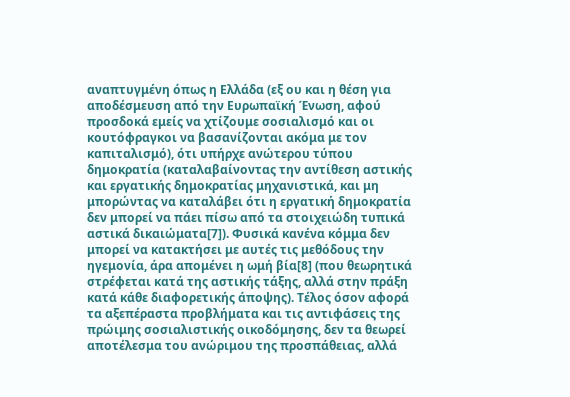αναπτυγμένη όπως η Ελλάδα (εξ ου και η θέση για αποδέσμευση από την Ευρωπαϊκή Ένωση, αφού προσδοκά εμείς να χτίζουμε σοσιαλισμό και οι κουτόφραγκοι να βασανίζονται ακόμα με τον καπιταλισμό), ότι υπήρχε ανώτερου τύπου δημοκρατία (καταλαβαίνοντας την αντίθεση αστικής και εργατικής δημοκρατίας μηχανιστικά, και μη μπορώντας να καταλάβει ότι η εργατική δημοκρατία δεν μπορεί να πάει πίσω από τα στοιχειώδη τυπικά αστικά δικαιώματα[7]). Φυσικά κανένα κόμμα δεν μπορεί να κατακτήσει με αυτές τις μεθόδους την ηγεμονία, άρα απομένει η ωμή βία[8] (που θεωρητικά στρέφεται κατά της αστικής τάξης, αλλά στην πράξη κατά κάθε διαφορετικής άποψης). Τέλος όσον αφορά τα αξεπέραστα προβλήματα και τις αντιφάσεις της πρώιμης σοσιαλιστικής οικοδόμησης, δεν τα θεωρεί αποτέλεσμα του ανώριμου της προσπάθειας, αλλά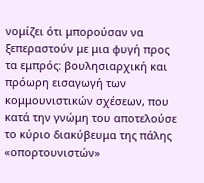νομίζει ότι μπορούσαν να ξεπεραστούν με μια φυγή προς τα εμπρός: βουλησιαρχική και πρόωρη εισαγωγή των κομμουνιστικών σχέσεων, που κατά την γνώμη του αποτελούσε το κύριο διακύβευμα της πάλης «οπορτουνιστών»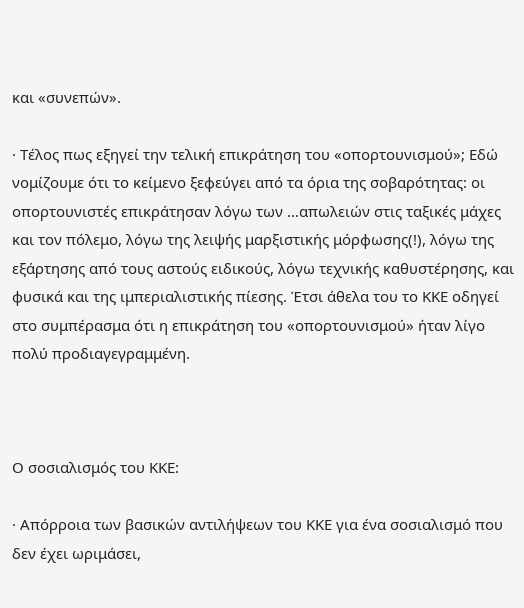και «συνεπών».

· Τέλος πως εξηγεί την τελική επικράτηση του «οπορτουνισμού»; Εδώ νομίζουμε ότι το κείμενο ξεφεύγει από τα όρια της σοβαρότητας: οι οπορτουνιστές επικράτησαν λόγω των …απωλειών στις ταξικές μάχες και τον πόλεμο, λόγω της λειψής μαρξιστικής μόρφωσης(!), λόγω της εξάρτησης από τους αστούς ειδικούς, λόγω τεχνικής καθυστέρησης, και φυσικά και της ιμπεριαλιστικής πίεσης. Έτσι άθελα του το ΚΚΕ οδηγεί στο συμπέρασμα ότι η επικράτηση του «οπορτουνισμού» ήταν λίγο πολύ προδιαγεγραμμένη.



Ο σοσιαλισμός του ΚΚΕ:

· Απόρροια των βασικών αντιλήψεων του ΚΚΕ για ένα σοσιαλισμό που δεν έχει ωριμάσει,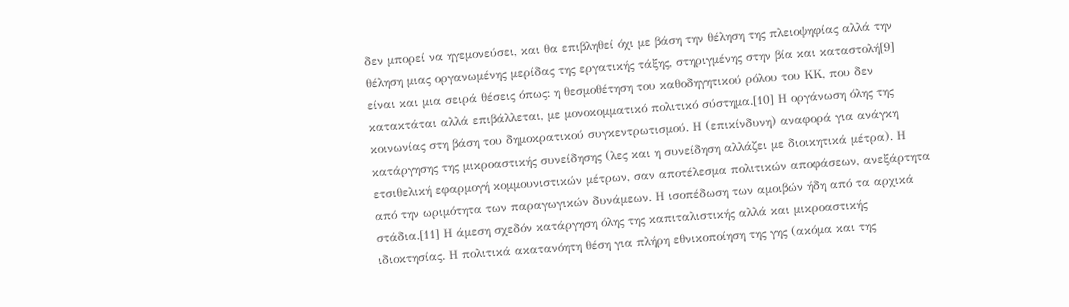δεν μπορεί να ηγεμονεύσει, και θα επιβληθεί όχι με βάση την θέληση της πλειοψηφίας αλλά την θέληση μιας οργανωμένης μερίδας της εργατικής τάξης, στηριγμένης στην βία και καταστολή[9] είναι και μια σειρά θέσεις όπως: η θεσμοθέτηση του καθοδηγητικού ρόλου του ΚΚ, που δεν κατακτάται αλλά επιβάλλεται, με μονοκομματικό πολιτικό σύστημα.[10] Η οργάνωση όλης της κοινωνίας στη βάση του δημοκρατικού συγκεντρωτισμού. Η (επικίνδυνη) αναφορά για ανάγκη κατάργησης της μικροαστικής συνείδησης (λες και η συνείδηση αλλάζει με διοικητικά μέτρα). Η ετσιθελική εφαρμογή κομμουνιστικών μέτρων, σαν αποτέλεσμα πολιτικών αποφάσεων, ανεξάρτητα από την ωριμότητα των παραγωγικών δυνάμεων. Η ισοπέδωση των αμοιβών ήδη από τα αρχικά στάδια.[11] Η άμεση σχεδόν κατάργηση όλης της καπιταλιστικής αλλά και μικροαστικής ιδιοκτησίας. Η πολιτικά ακατανόητη θέση για πλήρη εθνικοποίηση της γης (ακόμα και της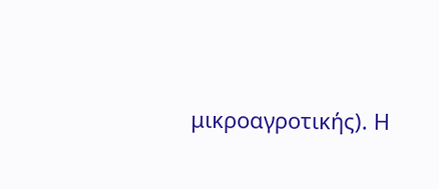μικροαγροτικής). Η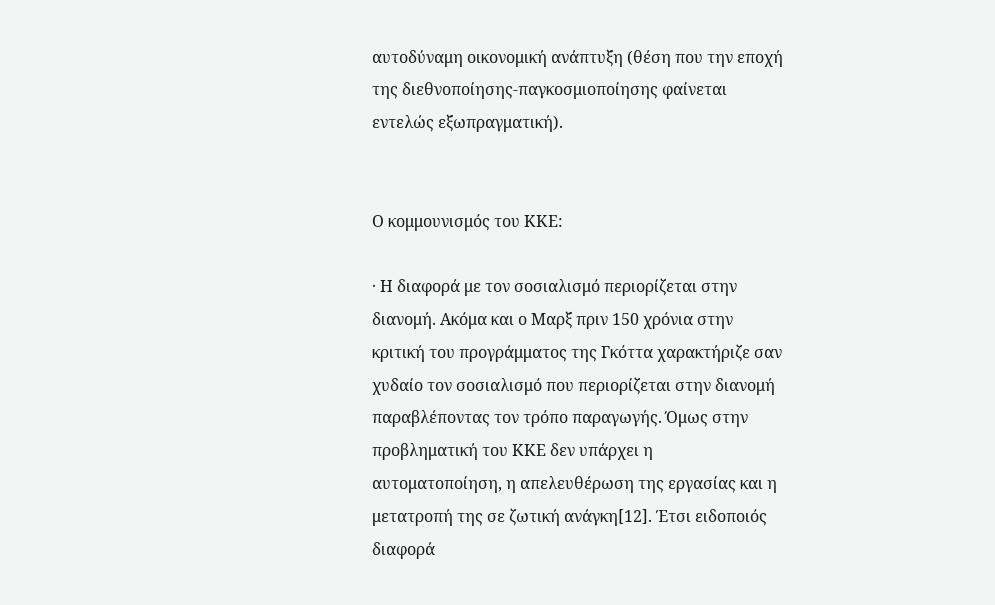αυτοδύναμη οικονομική ανάπτυξη (θέση που την εποχή της διεθνοποίησης-παγκοσμιοποίησης φαίνεται εντελώς εξωπραγματική).


Ο κομμουνισμός του ΚΚΕ:

· Η διαφορά με τον σοσιαλισμό περιορίζεται στην διανομή. Ακόμα και ο Μαρξ πριν 150 χρόνια στην κριτική του προγράμματος της Γκόττα χαρακτήριζε σαν χυδαίο τον σοσιαλισμό που περιορίζεται στην διανομή παραβλέποντας τον τρόπο παραγωγής. Όμως στην προβληματική του ΚΚΕ δεν υπάρχει η αυτοματοποίηση, η απελευθέρωση της εργασίας και η μετατροπή της σε ζωτική ανάγκη[12]. Έτσι ειδοποιός διαφορά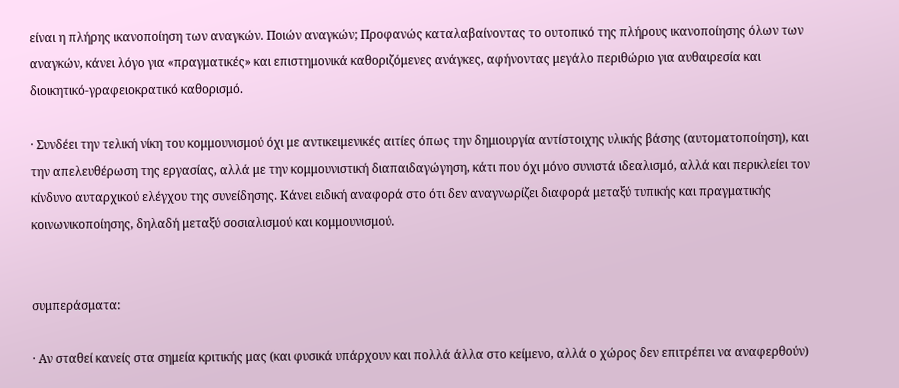είναι η πλήρης ικανοποίηση των αναγκών. Ποιών αναγκών; Προφανώς καταλαβαίνοντας το ουτοπικό της πλήρους ικανοποίησης όλων των αναγκών, κάνει λόγο για «πραγματικές» και επιστημονικά καθοριζόμενες ανάγκες, αφήνοντας μεγάλο περιθώριο για αυθαιρεσία και διοικητικό-γραφειοκρατικό καθορισμό.

· Συνδέει την τελική νίκη του κομμουνισμού όχι με αντικειμενικές αιτίες όπως την δημιουργία αντίστοιχης υλικής βάσης (αυτοματοποίηση), και την απελευθέρωση της εργασίας, αλλά με την κομμουνιστική διαπαιδαγώγηση, κάτι που όχι μόνο συνιστά ιδεαλισμό, αλλά και περικλείει τον κίνδυνο αυταρχικού ελέγχου της συνείδησης. Κάνει ειδική αναφορά στο ότι δεν αναγνωρίζει διαφορά μεταξύ τυπικής και πραγματικής κοινωνικοποίησης, δηλαδή μεταξύ σοσιαλισμού και κομμουνισμού.


συμπεράσματα:

· Αν σταθεί κανείς στα σημεία κριτικής μας (και φυσικά υπάρχουν και πολλά άλλα στο κείμενο, αλλά ο χώρος δεν επιτρέπει να αναφερθούν)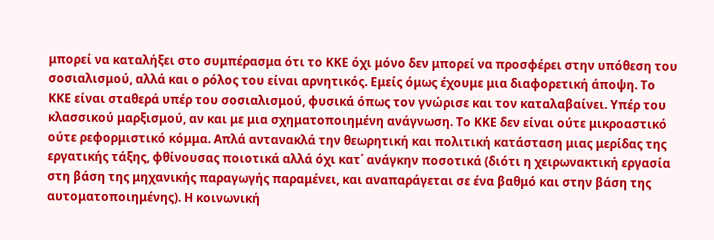μπορεί να καταλήξει στο συμπέρασμα ότι το ΚΚΕ όχι μόνο δεν μπορεί να προσφέρει στην υπόθεση του σοσιαλισμού, αλλά και ο ρόλος του είναι αρνητικός. Εμείς όμως έχουμε μια διαφορετική άποψη. Το ΚΚΕ είναι σταθερά υπέρ του σοσιαλισμού, φυσικά όπως τον γνώρισε και τον καταλαβαίνει. Υπέρ του κλασσικού μαρξισμού, αν και με μια σχηματοποιημένη ανάγνωση. Το ΚΚΕ δεν είναι ούτε μικροαστικό ούτε ρεφορμιστικό κόμμα. Απλά αντανακλά την θεωρητική και πολιτική κατάσταση μιας μερίδας της εργατικής τάξης, φθίνουσας ποιοτικά αλλά όχι κατ΄ ανάγκην ποσοτικά (διότι η χειρωνακτική εργασία στη βάση της μηχανικής παραγωγής παραμένει, και αναπαράγεται σε ένα βαθμό και στην βάση της αυτοματοποιημένης). Η κοινωνική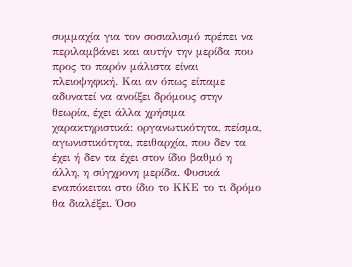συμμαχία για τον σοσιαλισμό πρέπει να περιλαμβάνει και αυτήν την μερίδα που προς το παρόν μάλιστα είναι πλειοψηφική. Και αν όπως είπαμε αδυνατεί να ανοίξει δρόμους στην θεωρία, έχει άλλα χρήσιμα χαρακτηριστικά: οργανωτικότητα, πείσμα, αγωνιστικότητα, πειθαρχία, που δεν τα έχει ή δεν τα έχει στον ίδιο βαθμό η άλλη, η σύγχρονη μερίδα. Φυσικά εναπόκειται στο ίδιο το ΚΚΕ το τι δρόμο θα διαλέξει. Όσο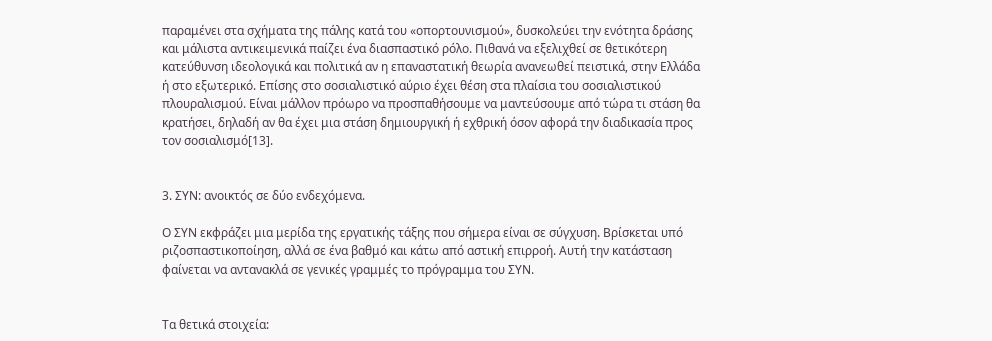παραμένει στα σχήματα της πάλης κατά του «οπορτουνισμού», δυσκολεύει την ενότητα δράσης και μάλιστα αντικειμενικά παίζει ένα διασπαστικό ρόλο. Πιθανά να εξελιχθεί σε θετικότερη κατεύθυνση ιδεολογικά και πολιτικά αν η επαναστατική θεωρία ανανεωθεί πειστικά, στην Ελλάδα ή στο εξωτερικό. Επίσης στο σοσιαλιστικό αύριο έχει θέση στα πλαίσια του σοσιαλιστικού πλουραλισμού. Είναι μάλλον πρόωρο να προσπαθήσουμε να μαντεύσουμε από τώρα τι στάση θα κρατήσει, δηλαδή αν θα έχει μια στάση δημιουργική ή εχθρική όσον αφορά την διαδικασία προς τον σοσιαλισμό[13].


3. ΣΥΝ: ανοικτός σε δύο ενδεχόμενα.

Ο ΣΥΝ εκφράζει μια μερίδα της εργατικής τάξης που σήμερα είναι σε σύγχυση. Βρίσκεται υπό ριζοσπαστικοποίηση, αλλά σε ένα βαθμό και κάτω από αστική επιρροή. Αυτή την κατάσταση φαίνεται να αντανακλά σε γενικές γραμμές το πρόγραμμα του ΣΥΝ.


Τα θετικά στοιχεία: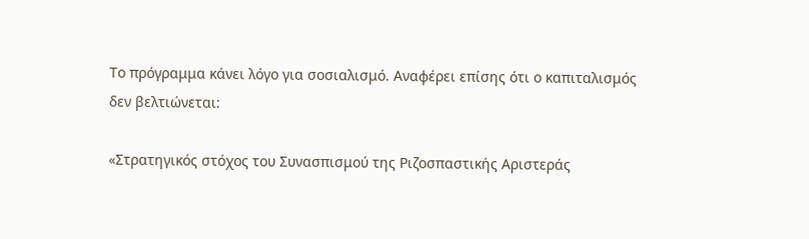Το πρόγραμμα κάνει λόγο για σοσιαλισμό. Αναφέρει επίσης ότι ο καπιταλισμός δεν βελτιώνεται:

«Στρατηγικός στόχος του Συνασπισμού της Ριζοσπαστικής Αριστεράς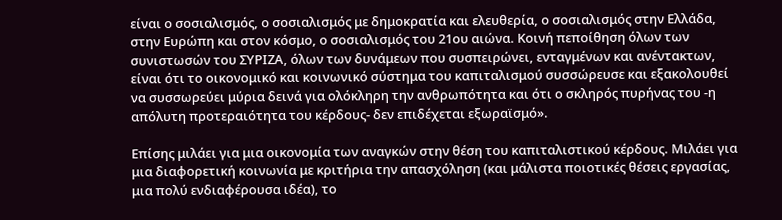είναι ο σοσιαλισμός, ο σοσιαλισμός με δημοκρατία και ελευθερία, ο σοσιαλισμός στην Ελλάδα, στην Ευρώπη και στον κόσμο, ο σοσιαλισμός του 21ου αιώνα. Κοινή πεποίθηση όλων των συνιστωσών του ΣΥΡΙΖΑ, όλων των δυνάμεων που συσπειρώνει, ενταγμένων και ανέντακτων, είναι ότι το οικονομικό και κοινωνικό σύστημα του καπιταλισμού συσσώρευσε και εξακολουθεί να συσσωρεύει μύρια δεινά για ολόκληρη την ανθρωπότητα και ότι ο σκληρός πυρήνας του -η απόλυτη προτεραιότητα του κέρδους- δεν επιδέχεται εξωραϊσμό».

Επίσης μιλάει για μια οικονομία των αναγκών στην θέση του καπιταλιστικού κέρδους. Μιλάει για μια διαφορετική κοινωνία με κριτήρια την απασχόληση (και μάλιστα ποιοτικές θέσεις εργασίας, μια πολύ ενδιαφέρουσα ιδέα), το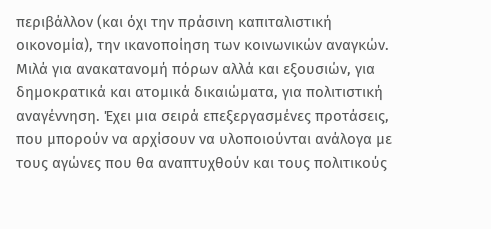περιβάλλον (και όχι την πράσινη καπιταλιστική οικονομία), την ικανοποίηση των κοινωνικών αναγκών. Μιλά για ανακατανομή πόρων αλλά και εξουσιών, για δημοκρατικά και ατομικά δικαιώματα, για πολιτιστική αναγέννηση. Έχει μια σειρά επεξεργασμένες προτάσεις, που μπορούν να αρχίσουν να υλοποιούνται ανάλογα με τους αγώνες που θα αναπτυχθούν και τους πολιτικούς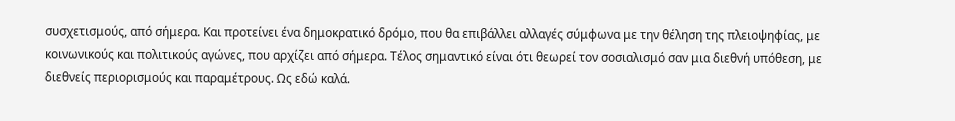συσχετισμούς, από σήμερα. Και προτείνει ένα δημοκρατικό δρόμο, που θα επιβάλλει αλλαγές σύμφωνα με την θέληση της πλειοψηφίας, με κοινωνικούς και πολιτικούς αγώνες, που αρχίζει από σήμερα. Τέλος σημαντικό είναι ότι θεωρεί τον σοσιαλισμό σαν μια διεθνή υπόθεση, με διεθνείς περιορισμούς και παραμέτρους. Ως εδώ καλά.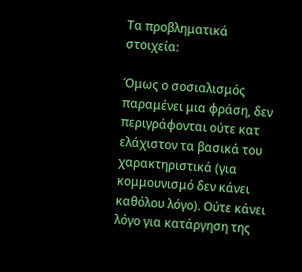Τα προβληματικά στοιχεία:

Όμως ο σοσιαλισμός παραμένει μια φράση, δεν περιγράφονται ούτε κατ ελάχιστον τα βασικά του χαρακτηριστικά (για κομμουνισμό δεν κάνει καθόλου λόγο). Ούτε κάνει λόγο για κατάργηση της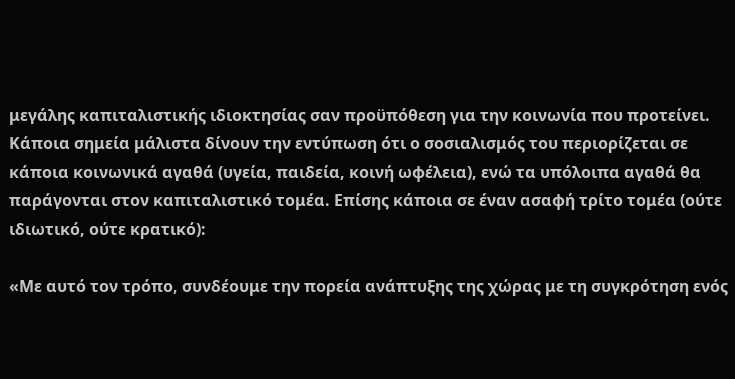μεγάλης καπιταλιστικής ιδιοκτησίας σαν προϋπόθεση για την κοινωνία που προτείνει. Κάποια σημεία μάλιστα δίνουν την εντύπωση ότι ο σοσιαλισμός του περιορίζεται σε κάποια κοινωνικά αγαθά (υγεία, παιδεία, κοινή ωφέλεια), ενώ τα υπόλοιπα αγαθά θα παράγονται στον καπιταλιστικό τομέα. Επίσης κάποια σε έναν ασαφή τρίτο τομέα (ούτε ιδιωτικό, ούτε κρατικό):

«Με αυτό τον τρόπο, συνδέουμε την πορεία ανάπτυξης της χώρας με τη συγκρότηση ενός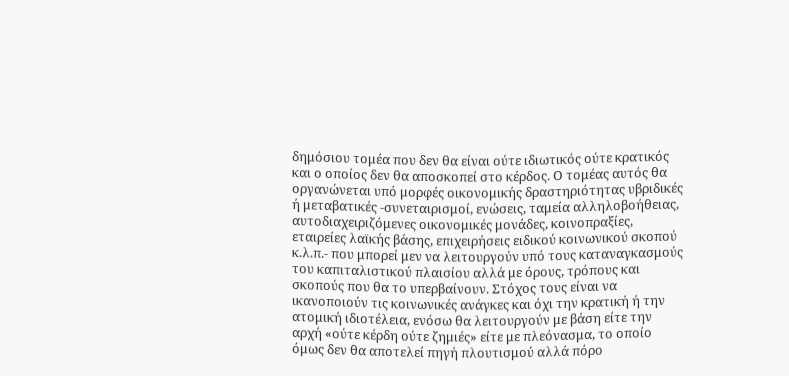δημόσιου τομέα που δεν θα είναι ούτε ιδιωτικός ούτε κρατικός και ο οποίος δεν θα αποσκοπεί στο κέρδος. Ο τομέας αυτός θα οργανώνεται υπό μορφές οικονομικής δραστηριότητας υβριδικές ή μεταβατικές -συνεταιρισμοί, ενώσεις, ταμεία αλληλοβοήθειας, αυτοδιαχειριζόμενες οικονομικές μονάδες, κοινοπραξίες, εταιρείες λαϊκής βάσης, επιχειρήσεις ειδικού κοινωνικού σκοπού κ.λ.π.- που μπορεί μεν να λειτουργούν υπό τους καταναγκασμούς του καπιταλιστικού πλαισίου αλλά με όρους, τρόπους και σκοπούς που θα το υπερβαίνουν. Στόχος τους είναι να ικανοποιούν τις κοινωνικές ανάγκες και όχι την κρατική ή την ατομική ιδιοτέλεια, ενόσω θα λειτουργούν με βάση είτε την αρχή «ούτε κέρδη ούτε ζημιές» είτε με πλεόνασμα, το οποίο όμως δεν θα αποτελεί πηγή πλουτισμού αλλά πόρο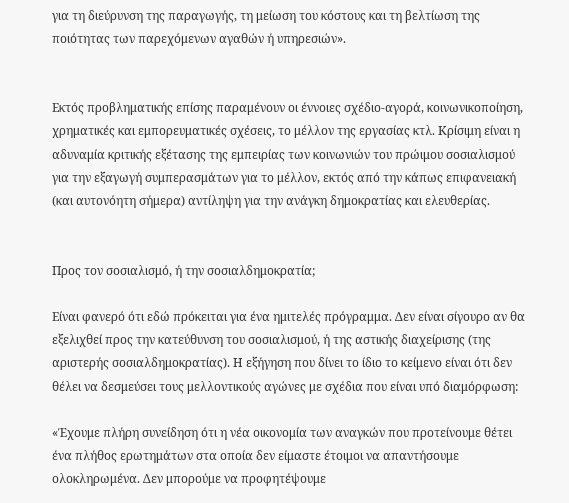για τη διεύρυνση της παραγωγής, τη μείωση του κόστους και τη βελτίωση της ποιότητας των παρεχόμενων αγαθών ή υπηρεσιών».


Εκτός προβληματικής επίσης παραμένουν οι έννοιες σχέδιο-αγορά, κοινωνικοποίηση, χρηματικές και εμπορευματικές σχέσεις, το μέλλον της εργασίας κτλ. Κρίσιμη είναι η αδυναμία κριτικής εξέτασης της εμπειρίας των κοινωνιών του πρώιμου σοσιαλισμού για την εξαγωγή συμπερασμάτων για το μέλλον, εκτός από την κάπως επιφανειακή (και αυτονόητη σήμερα) αντίληψη για την ανάγκη δημοκρατίας και ελευθερίας.


Προς τον σοσιαλισμό, ή την σοσιαλδημοκρατία;

Είναι φανερό ότι εδώ πρόκειται για ένα ημιτελές πρόγραμμα. Δεν είναι σίγουρο αν θα εξελιχθεί προς την κατεύθυνση του σοσιαλισμού, ή της αστικής διαχείρισης (της αριστερής σοσιαλδημοκρατίας). Η εξήγηση που δίνει το ίδιο το κείμενο είναι ότι δεν θέλει να δεσμεύσει τους μελλοντικούς αγώνες με σχέδια που είναι υπό διαμόρφωση:

«Έχουμε πλήρη συνείδηση ότι η νέα οικονομία των αναγκών που προτείνουμε θέτει ένα πλήθος ερωτημάτων στα οποία δεν είμαστε έτοιμοι να απαντήσουμε ολοκληρωμένα. Δεν μπορούμε να προφητέψουμε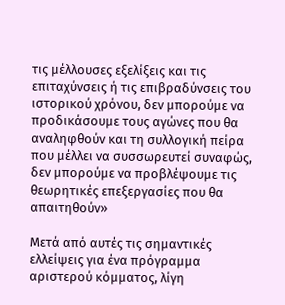τις μέλλουσες εξελίξεις και τις επιταχύνσεις ή τις επιβραδύνσεις του ιστορικού χρόνου, δεν μπορούμε να προδικάσουμε τους αγώνες που θα αναληφθούν και τη συλλογική πείρα που μέλλει να συσσωρευτεί συναφώς, δεν μπορούμε να προβλέψουμε τις θεωρητικές επεξεργασίες που θα απαιτηθούν»

Μετά από αυτές τις σημαντικές ελλείψεις για ένα πρόγραμμα αριστερού κόμματος, λίγη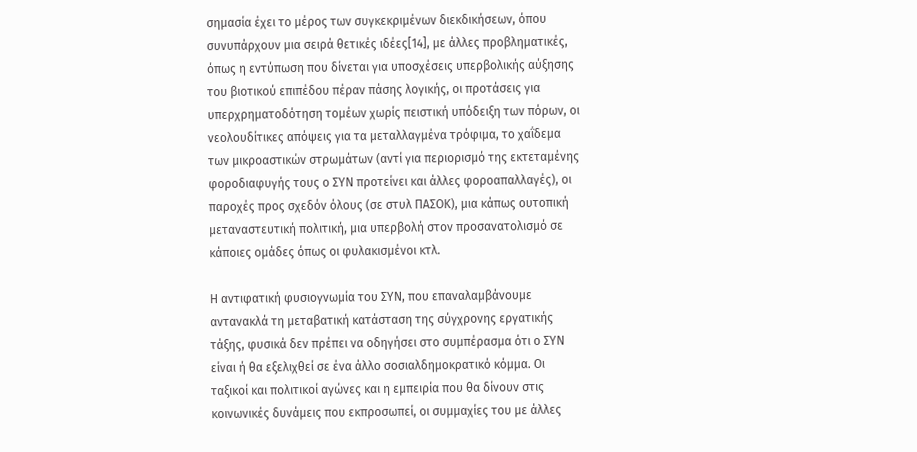σημασία έχει το μέρος των συγκεκριμένων διεκδικήσεων, όπου συνυπάρχουν μια σειρά θετικές ιδέες[14], με άλλες προβληματικές, όπως η εντύπωση που δίνεται για υποσχέσεις υπερβολικής αύξησης του βιοτικού επιπέδου πέραν πάσης λογικής, οι προτάσεις για υπερχρηματοδότηση τομέων χωρίς πειστική υπόδειξη των πόρων, οι νεολουδίτικες απόψεις για τα μεταλλαγμένα τρόφιμα, το χαΐδεμα των μικροαστικών στρωμάτων (αντί για περιορισμό της εκτεταμένης φοροδιαφυγής τους ο ΣΥΝ προτείνει και άλλες φοροαπαλλαγές), οι παροχές προς σχεδόν όλους (σε στυλ ΠΑΣΟΚ), μια κάπως ουτοπική μεταναστευτική πολιτική, μια υπερβολή στον προσανατολισμό σε κάποιες ομάδες όπως οι φυλακισμένοι κτλ.

Η αντιφατική φυσιογνωμία του ΣΥΝ, που επαναλαμβάνουμε αντανακλά τη μεταβατική κατάσταση της σύγχρονης εργατικής τάξης, φυσικά δεν πρέπει να οδηγήσει στο συμπέρασμα ότι ο ΣΥΝ είναι ή θα εξελιχθεί σε ένα άλλο σοσιαλδημοκρατικό κόμμα. Οι ταξικοί και πολιτικοί αγώνες και η εμπειρία που θα δίνουν στις κοινωνικές δυνάμεις που εκπροσωπεί, οι συμμαχίες του με άλλες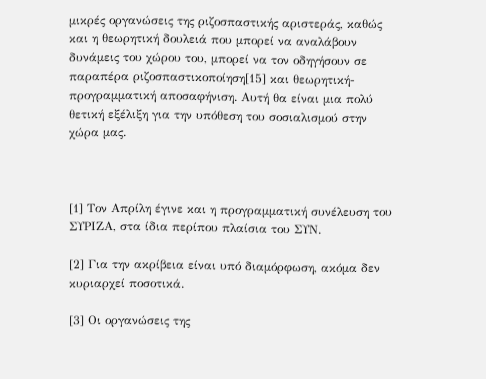μικρές οργανώσεις της ριζοσπαστικής αριστεράς, καθώς και η θεωρητική δουλειά που μπορεί να αναλάβουν δυνάμεις του χώρου του, μπορεί να τον οδηγήσουν σε παραπέρα ριζοσπαστικοποίηση[15] και θεωρητική-προγραμματική αποσαφήνιση. Αυτή θα είναι μια πολύ θετική εξέλιξη για την υπόθεση του σοσιαλισμού στην χώρα μας.



[1] Τον Απρίλη έγινε και η προγραμματική συνέλευση του ΣΥΡΙΖΑ, στα ίδια περίπου πλαίσια του ΣΥΝ.

[2] Για την ακρίβεια είναι υπό διαμόρφωση, ακόμα δεν κυριαρχεί ποσοτικά.

[3] Οι οργανώσεις της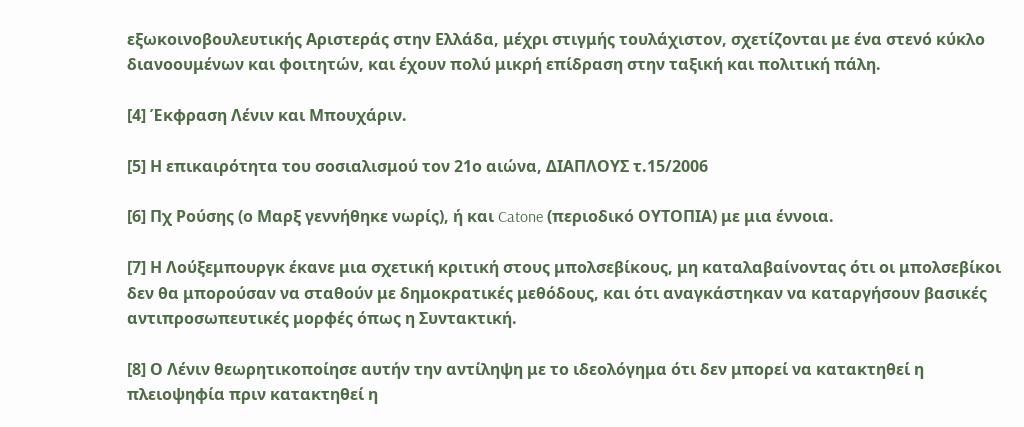εξωκοινοβουλευτικής Αριστεράς στην Ελλάδα, μέχρι στιγμής τουλάχιστον, σχετίζονται με ένα στενό κύκλο διανοουμένων και φοιτητών, και έχουν πολύ μικρή επίδραση στην ταξική και πολιτική πάλη.

[4] Έκφραση Λένιν και Μπουχάριν.

[5] Η επικαιρότητα του σοσιαλισμού τον 21ο αιώνα, ΔΙΑΠΛΟΥΣ τ.15/2006

[6] Πχ Ρούσης (ο Μαρξ γεννήθηκε νωρίς), ή και Catone (περιοδικό ΟΥΤΟΠΙΑ) με μια έννοια.

[7] Η Λούξεμπουργκ έκανε μια σχετική κριτική στους μπολσεβίκους, μη καταλαβαίνοντας ότι οι μπολσεβίκοι δεν θα μπορούσαν να σταθούν με δημοκρατικές μεθόδους, και ότι αναγκάστηκαν να καταργήσουν βασικές αντιπροσωπευτικές μορφές όπως η Συντακτική.

[8] Ο Λένιν θεωρητικοποίησε αυτήν την αντίληψη με το ιδεολόγημα ότι δεν μπορεί να κατακτηθεί η πλειοψηφία πριν κατακτηθεί η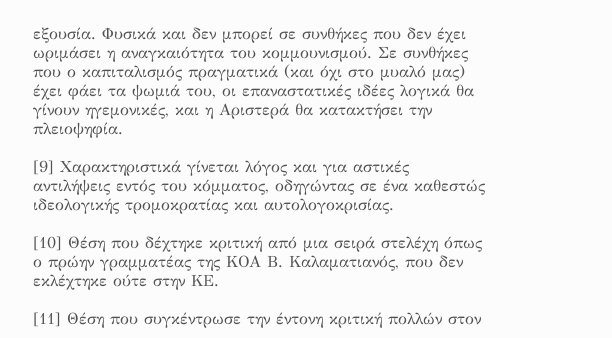εξουσία. Φυσικά και δεν μπορεί σε συνθήκες που δεν έχει ωριμάσει η αναγκαιότητα του κομμουνισμού. Σε συνθήκες που ο καπιταλισμός πραγματικά (και όχι στο μυαλό μας) έχει φάει τα ψωμιά του, οι επαναστατικές ιδέες λογικά θα γίνουν ηγεμονικές, και η Αριστερά θα κατακτήσει την πλειοψηφία.

[9] Χαρακτηριστικά γίνεται λόγος και για αστικές αντιλήψεις εντός του κόμματος, οδηγώντας σε ένα καθεστώς ιδεολογικής τρομοκρατίας και αυτολογοκρισίας.

[10] Θέση που δέχτηκε κριτική από μια σειρά στελέχη όπως ο πρώην γραμματέας της ΚΟΑ Β. Καλαματιανός, που δεν εκλέχτηκε ούτε στην ΚΕ.

[11] Θέση που συγκέντρωσε την έντονη κριτική πολλών στον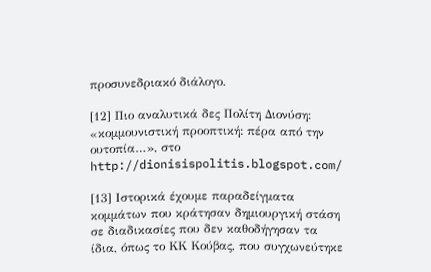προσυνεδριακό διάλογο.

[12] Πιο αναλυτικά δες Πολίτη Διονύση: «κομμουνιστική προοπτική: πέρα από την ουτοπία…», στο http://dionisispolitis.blogspot.com/

[13] Ιστορικά έχουμε παραδείγματα κομμάτων που κράτησαν δημιουργική στάση σε διαδικασίες που δεν καθοδήγησαν τα ίδια, όπως το ΚΚ Κούβας, που συγχωνεύτηκε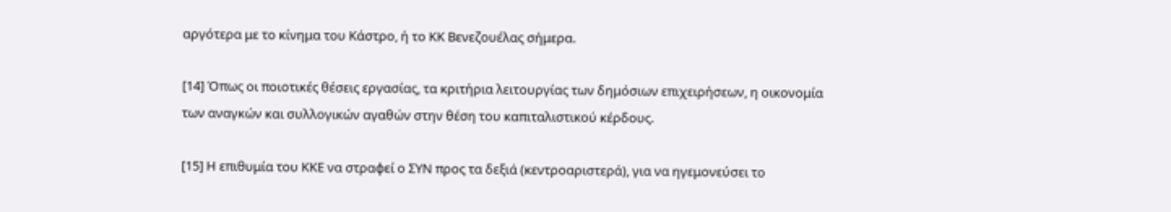αργότερα με το κίνημα του Κάστρο, ή το ΚΚ Βενεζουέλας σήμερα.

[14] Όπως οι ποιοτικές θέσεις εργασίας, τα κριτήρια λειτουργίας των δημόσιων επιχειρήσεων, η οικονομία των αναγκών και συλλογικών αγαθών στην θέση του καπιταλιστικού κέρδους.

[15] Η επιθυμία του ΚΚΕ να στραφεί ο ΣΥΝ προς τα δεξιά (κεντροαριστερά), για να ηγεμονεύσει το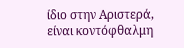ίδιο στην Αριστερά, είναι κοντόφθαλμη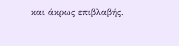και άκρως επιβλαβής.